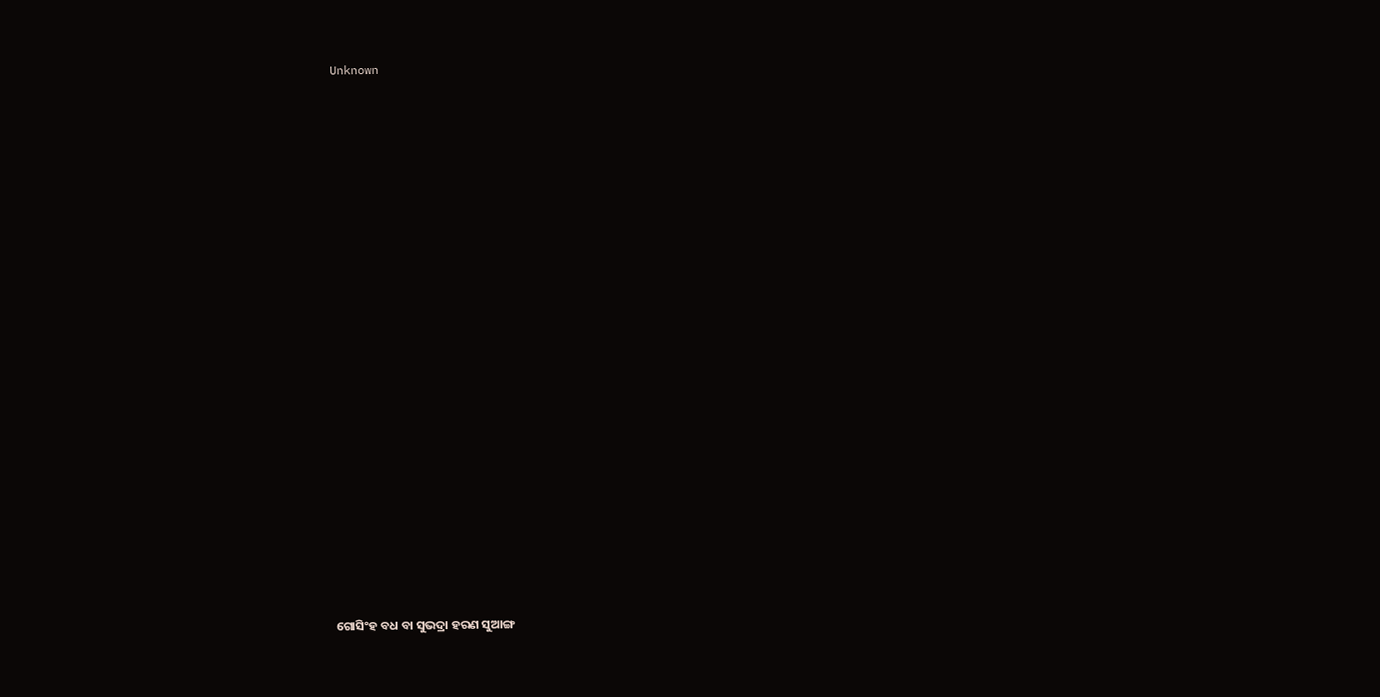Unknown



















ଗୋସିଂହ ବଧ ବା ସୁଭଦ୍ରା ହରଣ ସୁଆଙ୍ଗ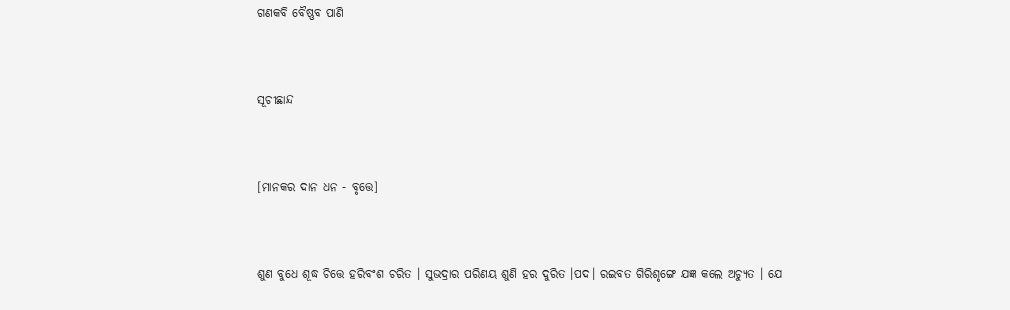ଗଣକବି ବୈଷ୍ଣବ ପାଣି



ସୂଚୀଛାନ୍ଦ



[ମାନକର ଦାନ ଧନ - ବୃତ୍ତେ]



ଶୁଣ ବୁଧେ ଶୂଦ୍ଧ ଚିତ୍ତେ ହରିବଂଶ ଚରିତ । ସୁଭଦ୍ରାର ପରିଣୟ ଶୁଣି ହର ଦୁରିତ ।ପଦ। ରଇବତ ଗିରିଶୃଙ୍ଗେ ଯଜ୍ଞ କଲେ ଅଚ୍ୟୁତ । ଯେ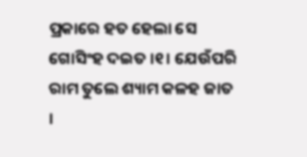ପ୍ରକାରେ ହତ ହେଲା ସେ ଗୋସିଂହ ଦଇତ ।୧। ଯେଉଁପରି ରାମ ତୁଲେ ଶ୍ୟାମ କଳହ ଜାତ ।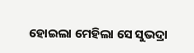ହୋଇଲା ମେହିଲା ସେ ସୁଭଦ୍ରା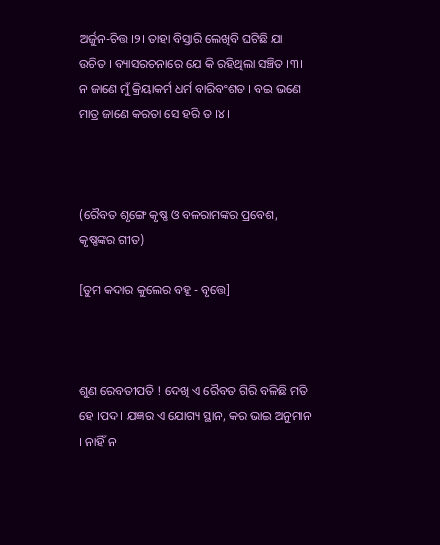ଅର୍ଜୁନ-ଚିତ୍ତ ।୨। ତାହା ବିସ୍ତାରି ଲେଖିବି ଘଟିଛି ଯା ଉଚିତ । ବ୍ୟାସରଚନାରେ ଯେ କି ରହିଥିଲା ସଞ୍ଚିତ ।୩। ନ ଜାଣେ ମୁଁ କ୍ରିୟାକର୍ମ ଧର୍ମ ବାରିବଂଶତ । ବଇ ଭଣେ ମାତ୍ର ଜାଣେ କରତା ସେ ହରି ତ ।୪।



(ରୈବତ ଶୃଙ୍ଗେ କୃଷ୍ଣ ଓ ବଳରାମଙ୍କର ପ୍ରବେଶ, କୃଷ୍ଣଙ୍କର ଗୀତ)

[ତୁମ କଦାର କୁଲେର ବହୂ - ବୃତ୍ତେ]



ଶୁଣ ରେବତୀପତି ! ଦେଖି ଏ ରୈବତ ଗିରି ବଳିଛି ମତି ହେ ।ପଦ। ଯଜ୍ଞର ଏ ଯୋଗ୍ୟ ସ୍ଥାନ, କର ଭାଇ ଅନୁମାନ । ନାହିଁ ନ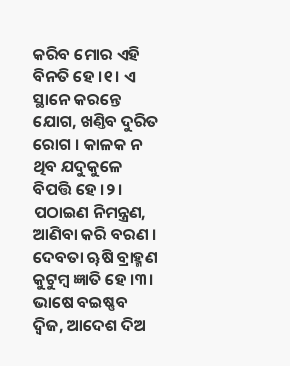କରିବ ମୋର ଏହି ବିନତି ହେ ।୧। ଏ ସ୍ଥାନେ କରନ୍ତେ ଯୋଗ, ଖଣ୍ତିବ ଦୁରିତ ରୋଗ । କାଳକ ନ ଥିବ ଯଦୁକୁଳେ ବିପତ୍ତି ହେ ।୨। ପଠାଇଣ ନିମନ୍ତ୍ରଣ, ଆଣିବା କରି ବରଣ । ଦେବତା ୠଷି ବ୍ରାହ୍ମଣ କୁଟୁମ୍ବ ଜ୍ଞାତି ହେ ।୩। ଭାଷେ ବଇଷ୍ଣବ ଦ୍ୱିଜ, ଆଦେଶ ଦିଅ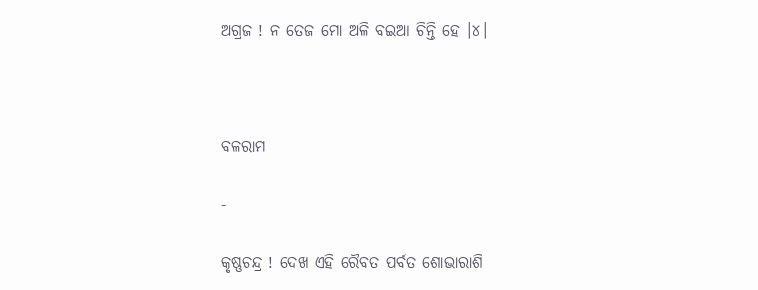ଅଗ୍ରଜ ! ନ ତେଜ ମୋ ଅଳି ବଇଆ ଚିନ୍ତି ହେ ।୪।



ବଳରାମ

-

କୃଷ୍ଣଚନ୍ଦ୍ର ! ଦେଖ ଏହି ରୈବତ ପର୍ବତ ଶୋଭାରାଶି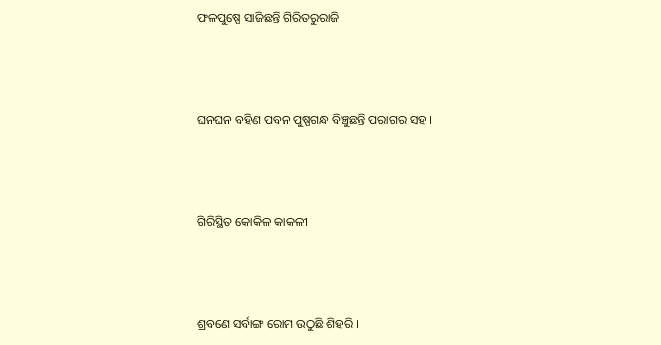ଫଳପୁଷ୍ପେ ସାଜିଛନ୍ତି ଗିରିତରୁରାଜି





ଘନଘନ ବହିଣ ପବନ ପୁଷ୍ପଗନ୍ଧ ବିଞ୍ଚୁଛନ୍ତି ପରାଗର ସହ ।





ଗିରିସ୍ଥିତ କୋକିଳ କାକଳୀ





ଶ୍ରବଣେ ସର୍ବାଙ୍ଗ ରୋମ ଉଠୁଛି ଶିହରି ।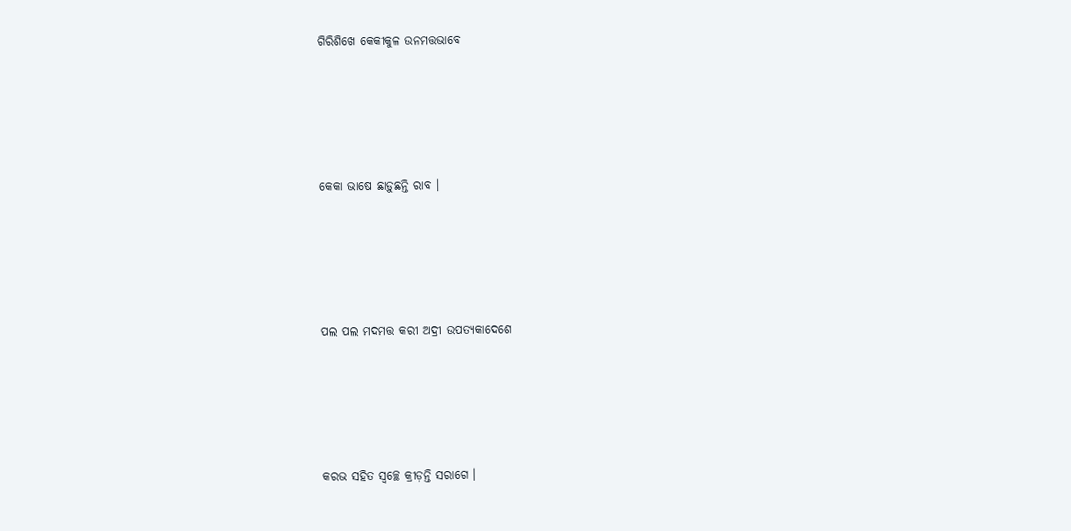ଗିରିଶିଖେ କେକୀକୁଳ ଉନମତ୍ତଭାବେ





କେକା ଭାଷେ ଛାଡ଼ୁଛନ୍ତି ରାବ ।





ପଲ ପଲ ମଦମତ୍ତ କରୀ ଅଦ୍ରୀ ଉପତ୍ୟକାଦେଶେ





କରଭ ସହିତ ସ୍ୱଚ୍ଛେ କ୍ରୀଡ଼ନ୍ତି ସରାଗେ ।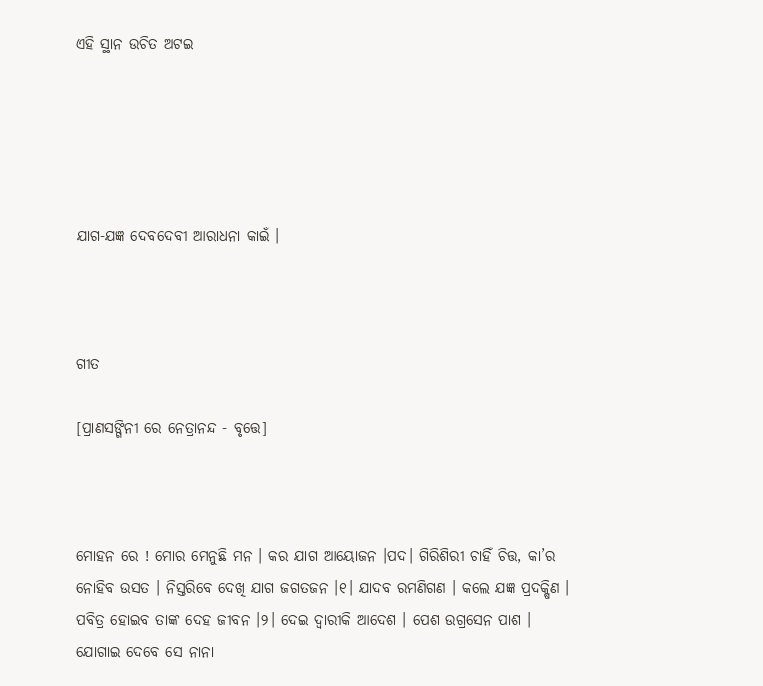ଏହି ସ୍ଥାନ ଉଚିତ ଅଟଇ





ଯାଗ-ଯଜ୍ଞ ଦେବଦେବୀ ଆରାଧନା କାଇଁ ।



ଗୀତ

[ପ୍ରାଣସଙ୍ଗିନୀ ରେ ନେତ୍ରାନନ୍ଦ - ବୃତ୍ତେ]



ମୋହନ ରେ ! ମୋର ମେନୁଛି ମନ । କର ଯାଗ ଆୟୋଜନ ।ପଦ। ଗିରିଶିରୀ ଚାହିଁ ଚିତ୍ତ, କା’ର ନୋହିବ ଉସତ । ନିସ୍ତରିବେ ଦେଖି ଯାଗ ଜଗତଜନ ।୧। ଯାଦବ ରମଣିଗଣ । କଲେ ଯଜ୍ଞ ପ୍ରଦକ୍ଷିଣ । ପବିତ୍ର ହୋଇବ ତାଙ୍କ ଦେହ ଜୀବନ ।୨। ଦେଇ ଦ୍ୱାରୀକି ଆଦେଶ । ପେଶ ଉଗ୍ରସେନ ପାଶ । ଯୋଗାଇ ଦେବେ ସେ ନାନା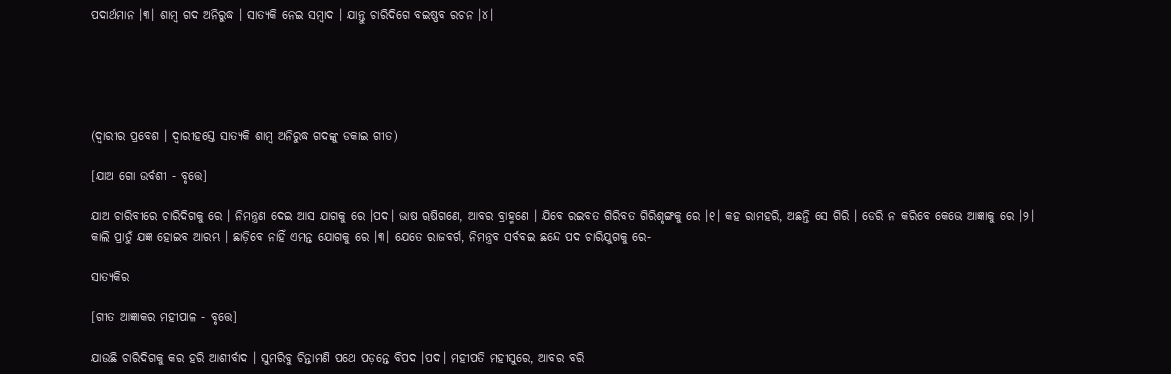ପଦାର୍ଥମାନ ।୩। ଶାମ୍ୱ ଗଦ ଅନିରୁଦ୍ଧ । ସାତ୍ୟକି ନେଇ ସମ୍ୱାଦ । ଯାନ୍ତୁ ଚାରିଦିଗେ ବଇଷ୍ଣବ ରଚନ ।୪।





(ଦ୍ୱାରୀର ପ୍ରବେଶ । ଦ୍ୱାରୀହସ୍ତେ ସାତ୍ୟକି ଶାମ୍ୱ ଅନିରୁଦ୍ଧ ଗଦଙ୍କୁ ଡକାଇ ଗୀତ)

[ଯାଅ ଗୋ ଉର୍ବଶୀ - ବୃତ୍ତେ]

ଯାଅ ଚାରିବୀରେ ଚାରିଦିଗକୁ ରେ । ନିମନ୍ତ୍ରଣ ଦେଇ ଆସ ଯାଗକୁ ରେ ।ପଦ। ଭାଷ ୠଷିଗଣେ, ଆବର ବ୍ରାହ୍ମଣେ । ଯିବେ ରଇବତ ଗିରିବତ ଗିରିଶୃଙ୍ଗକୁ ରେ ।୧। କହ ରାମହରି, ଅଛନ୍ତି ସେ ଗିରି । ଡେରି ନ କରିବେ କେଭେ ଆଜ୍ଞାକୁ ରେ ।୨। କାଲି ପ୍ରାତୁଁ ଯଜ୍ଞ ହୋଇବ ଆରମ୍ଭ । ଛାଡ଼ିବେ ନାହିଁ ଏମନ୍ତ ଯୋଗକୁ ରେ ।୩। ଯେତେ ରାଜବର୍ଗ, ନିମନ୍ତ୍ରବ ସର୍ବବଇ ଛନ୍ଦେ ପଦ ଚାରିଯୁଗକୁ ରେ-

ସାତ୍ୟକିର

[ଗୀତ ଆଜ୍ଞାକର ମହୀପାଳ - ବୃତ୍ତେ]

ଯାଉଛି ଚାରିଦିଗକୁ କର ହରି ଆଶୀର୍ବାଦ । ସୁମରିବୁ ଚିନ୍ତାମଣି ପଥେ ପଡ଼ନ୍ତେ ବିପଦ ।ପଦ। ମହୀପତି ମହୀସୁରେ, ଆବର ବରି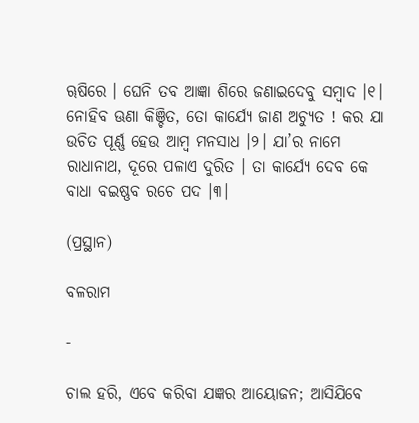ୠଷିରେ । ଘେନି ତବ ଆଜ୍ଞା ଶିରେ ଜଣାଇଦେବୁ ସମ୍ୱାଦ ।୧। ନୋହିବ ଊଣା କିଞ୍ଚିତ, ତୋ କାର୍ଯ୍ୟେ ଜାଣ ଅଚ୍ୟୁତ ! କର ଯା ଉଚିତ ପୂର୍ଣ୍ଣ ହେଉ ଆମ୍ବ ମନସାଧ ।୨। ଯା’ର ନାମେ ରାଧାନାଥ, ଦୂରେ ପଳାଏ ଦୁରିତ । ତା କାର୍ଯ୍ୟେ ଦେବ କେ ବାଧା ବଇଷ୍ଣବ ରଚେ ପଦ ।୩।

(ପ୍ରସ୍ଥାନ)

ବଳରାମ

-

ଚାଲ ହରି, ଏବେ କରିବା ଯଜ୍ଞର ଆୟୋଜନ; ଆସିଯିବେ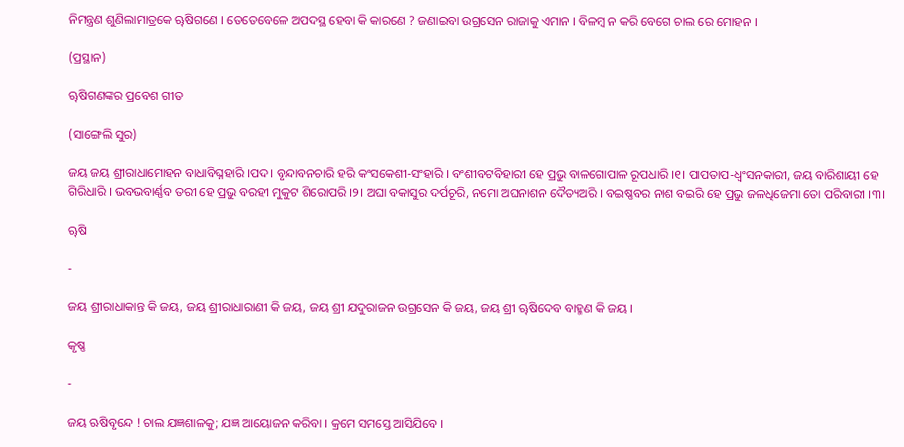ନିମନ୍ତ୍ରଣ ଶୁଣିଲାମାତ୍ରକେ ୠଷିଗଣେ । ତେତେବେଳେ ଅପଦସ୍ଥ ହେବା କି କାରଣେ ? ଜଣାଇବା ଉଗ୍ରସେନ ରାଜାକୁ ଏମାନ । ବିଳମ୍ୱ ନ କରି ବେଗେ ଚାଲ ରେ ମୋହନ ।

(ପ୍ରସ୍ଥାନ)

ୠଷିଗଣଙ୍କର ପ୍ରବେଶ ଗୀତ

(ସାଙ୍ଗେଲି ସୁର)

ଜୟ ଜୟ ଶ୍ରୀରାଧାମୋହନ ବାଧାବିଘ୍ନହାରି ।ପଦ। ବୃନ୍ଦାବନଚାରି ହରି କଂସକେଶୀ-ସଂହାରି । ବଂଶୀବଟବିହାରୀ ହେ ପ୍ରଭୁ ବାଳଗୋପାଳ ରୂପଧାରି ।୧। ପାପତାପ-ଧ୍ୱଂସନକାରୀ, ଜୟ ବାରିଶାୟୀ ହେ ଗିରିଧାରି । ଭବଭବାର୍ଣ୍ଣବ ତରୀ ହେ ପ୍ରଭୁ ବରହୀ ମୁକୁଟ ଶିରୋପରି ।୨। ଅଘା ବକାସୁର ଦର୍ପଚୂରି, ନମୋ ଅଘନାଶନ ଦୈତ୍ୟଅରି । ବଇଷ୍ଣବର ନାଶ ବଇରି ହେ ପ୍ରଭୁ ଜଳଧିଜେମା ତୋ ପରିବାରୀ ।୩।

ୠଷି

-

ଜୟ ଶ୍ରୀରାଧାକାନ୍ତ କି ଜୟ, ଜୟ ଶ୍ରୀରାଧାରାଣୀ କି ଜୟ, ଜୟ ଶ୍ରୀ ଯଦୁରାଜନ ଉଗ୍ରସେନ କି ଜୟ, ଜୟ ଶ୍ରୀ ୠଷିଦେବ ବାହ୍ମଣ କି ଜୟ ।

କୃଷ୍ଣ

-

ଜୟ ଋଷିବୃନ୍ଦେ ! ଚାଲ ଯଜ୍ଞଶାଳକୁ; ଯଜ୍ଞ ଆୟୋଜନ କରିବା । କ୍ରମେ ସମସ୍ତେ ଆସିଯିବେ ।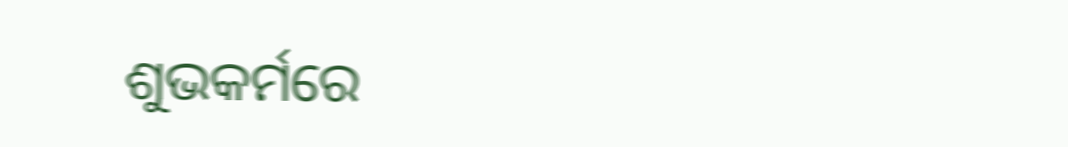ଶୁଭକର୍ମରେ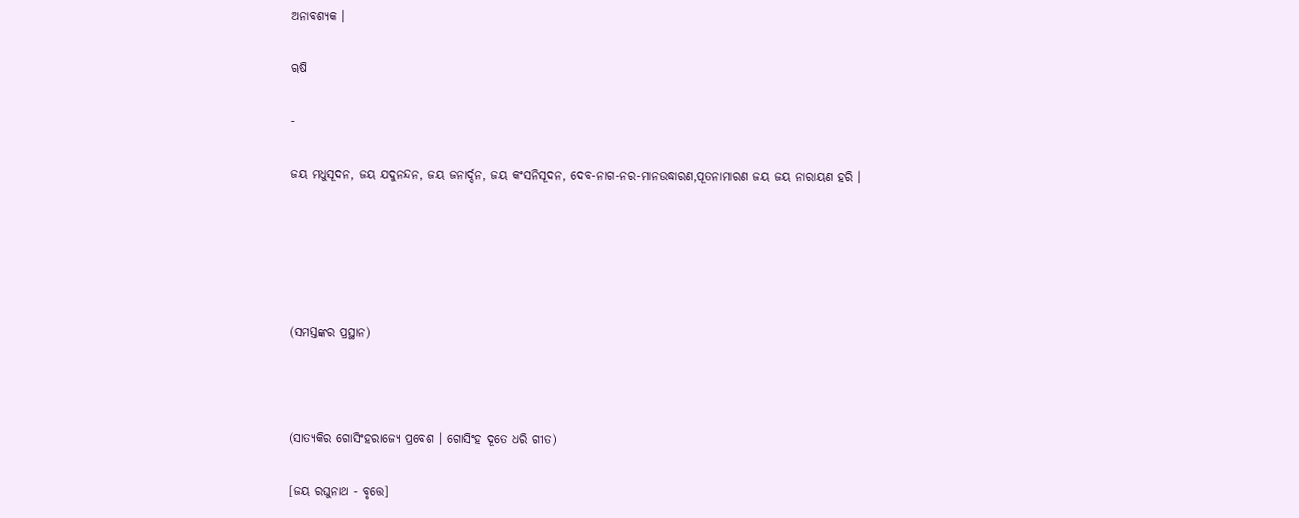ଅନାବଶ୍ୟକ ।

ୠଷି

-

ଜୟ ମଧୁସୂଦନ, ଜୟ ଯଦୁନନ୍ଦନ, ଜୟ ଜନାର୍ଦ୍ଦନ, ଜୟ କଂସନିସୂଦନ, ଦେବ-ନାଗ-ନର-ମାନଉଦ୍ଧାରଣ,ପୂତନାମାରଣ ଜୟ ଜୟ ନାରାୟଣ ହରି ।





(ସମସ୍ତଙ୍କର ପ୍ରସ୍ଥାନ)



(ସାତ୍ୟକିର ଗୋସିଂହରାଜ୍ୟେ ପ୍ରବେଶ । ଗୋସିଂହ ଦୂତେ ଧରି ଗୀତ)

[ଜୟ ରଘୁନାଥ - ବୃତ୍ତେ]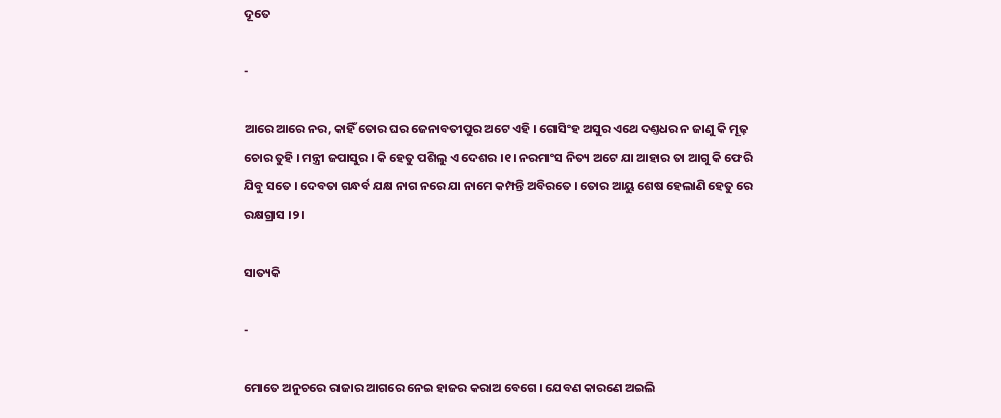ଦୂତେ

-

ଆରେ ଆରେ ନର, କାହିଁ ତୋର ଘର ଜେନାବତୀପୁର ଅଟେ ଏହି । ଗୋସିଂହ ଅସୁର ଏଥେ ଦଣ୍ତଧର ନ ଜାଣୁ କି ମୂଢ଼ ଚୋର ତୁହି । ମନ୍ତ୍ରୀ ଜପାସୁର । କି ହେତୁ ପଶିଲୁ ଏ ଦେଶର ।୧। ନରମାଂସ ନିତ୍ୟ ଅଟେ ଯା ଆହାର ତା ଆଗୁ କି ଫେରି ଯିବୁ ସତେ । ଦେବତା ଗନ୍ଧର୍ବ ଯକ୍ଷ ନାଗ ନରେ ଯା ନାମେ କମ୍ପନ୍ତି ଅବିରତେ । ତୋର ଆୟୁ ଶେଷ ହେଲାଣି ହେତୁ ରେ ରକ୍ଷଗ୍ରାସ ।୨।

ସାତ୍ୟକି

-

ମୋତେ ଅନୁଚରେ ରାଜାର ଆଗରେ ନେଇ ହାଜର କରାଅ ବେଗେ । ଯେବଣ କାରଣେ ଅଇଲି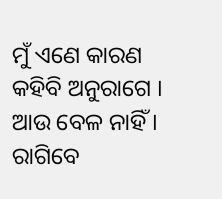ମୁଁ ଏଣେ କାରଣ କହିବି ଅନୁରାଗେ । ଆଉ ବେଳ ନାହିଁ । ରାଗିବେ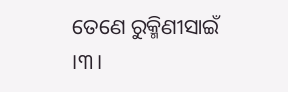ତେଣେ ରୁକ୍ମିଣୀସାଇଁ ।୩।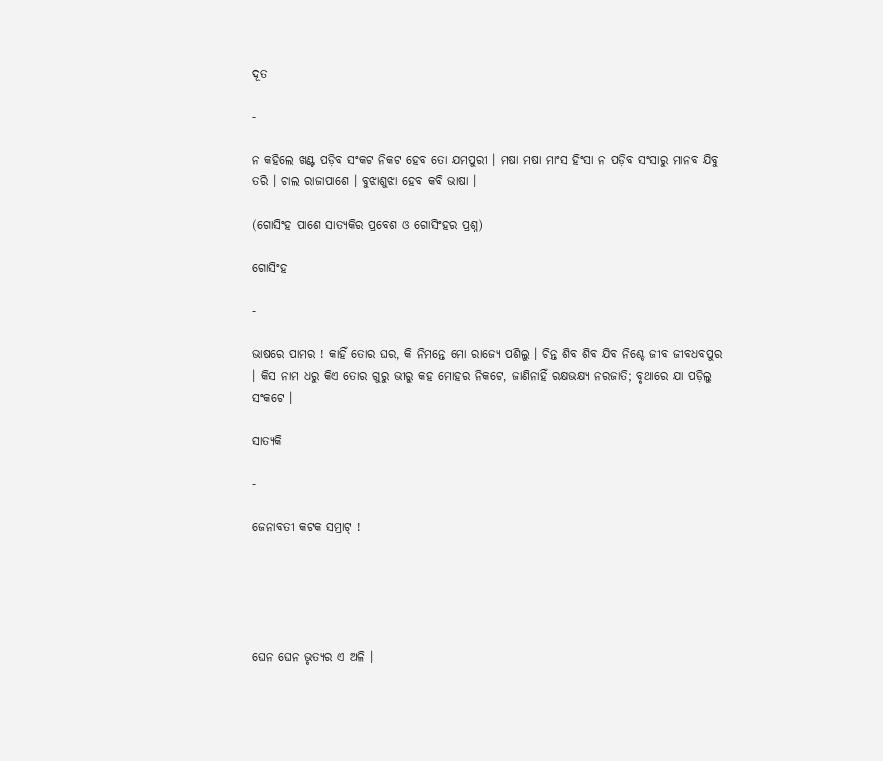ଦୂତ

-

ନ କହିଲେ ଖଣ୍ଟ ପଡ଼ିବ ସଂକଟ ନିକଟ ହେବ ତୋ ଯମପୁରୀ । ମଷା ମଷା ମାଂସ ହିଂସା ନ ପଡ଼ିବ ସଂସାରୁ ମାନବ ଯିବୁ ତରି । ଚାଲ ରାଜାପାଶେ । ବୁଝାଶୁଝା ହେବ କବି ଭାଷା ।

(ଗୋସିଂହ ପାଶେ ସାତ୍ୟକିର ପ୍ରବେଶ ଓ ଗୋସିଂହର ପ୍ରଶ୍ନ)

ଗୋସିଂହ

-

ଭାଷରେ ପାମର ! କାହିଁ ତୋର ଘର, କି ନିମନ୍ତେ ମୋ ରାଜ୍ୟେ ପଶିଲୁ । ଚିନ୍ତ ଶିବ ଶିବ ଯିବ ନିଶ୍ଚେ ଜୀବ ଜୀବଧବପୁର । କିସ ନାମ ଧରୁ କିଏ ତୋର ଗୁରୁ ଭୀରୁ କହ ମୋହର ନିକଟେ, ଜାଣିନାହିଁ ରକ୍ଷଭକ୍ଷ୍ୟ ନରଜାତି; ବୃଥାରେ ଯା ପଡ଼ିଲୁ ସଂକଟେ ।

ସାତ୍ୟକି

-

ଜେନାବତୀ କଟକ ସମ୍ରାଟ୍ !





ଘେନ ଘେନ ଭୃତ୍ୟର ଏ ଅଳି ।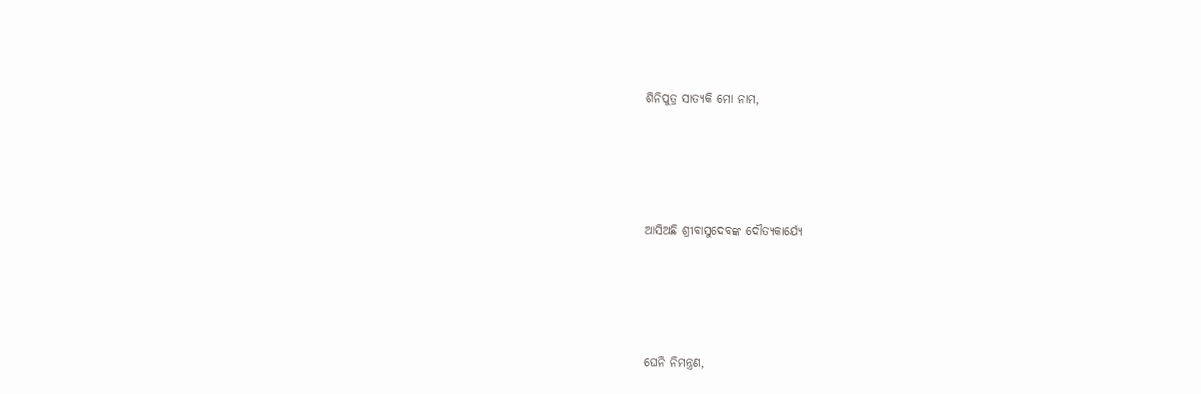ଶିନିପୁତ୍ର ସାତ୍ୟକି ମୋ ନାମ,





ଆସିଅଛି ଶ୍ରୀବାସୁଦେବଙ୍କ ଦୌତ୍ୟକାର୍ଯ୍ୟେ





ଘେନି ନିମନ୍ତ୍ରଣ,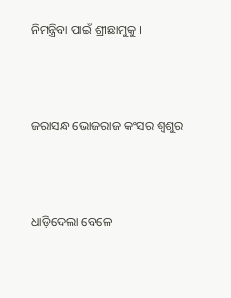ନିମନ୍ତ୍ରିବା ପାଇଁ ଶ୍ରୀଛାମୁକୁ ।





ଜରାସନ୍ଧ ଭୋଜରାଜ କଂସର ଶ୍ୱଶୁର





ଧାଡ଼ିଦେଲା ବେଳେ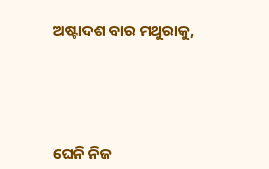ଅଷ୍ଟାଦଶ ବାର ମଥୁରାକୁ,





ଘେନି ନିଜ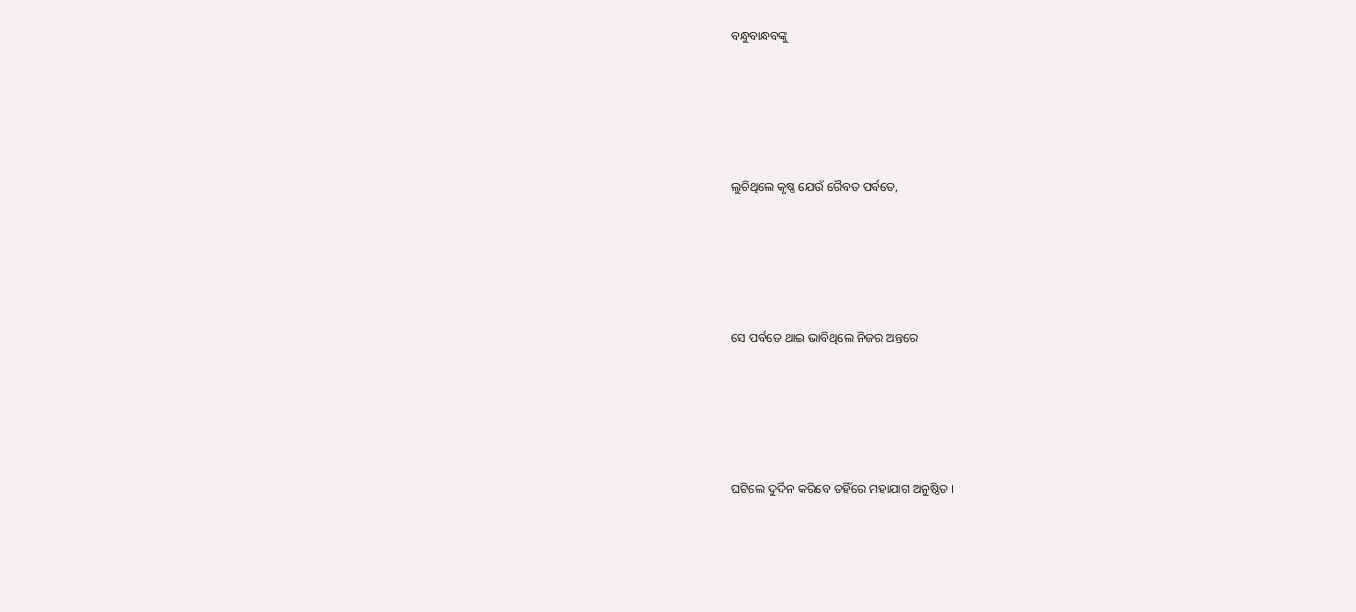ବନ୍ଧୁବାନ୍ଧବଙ୍କୁ





ଲୁଚିଥିଲେ କୃଷ୍ଣ ଯେଉଁ ରୈବତ ପର୍ବତେ,





ସେ ପର୍ବତେ ଥାଇ ଭାବିଥିଲେ ନିଜର ଅନ୍ତରେ





ଘଟିଲେ ଦୁର୍ଦିନ କରିବେ ତହିଁରେ ମହାଯାଗ ଅନୁଷ୍ଠିତ ।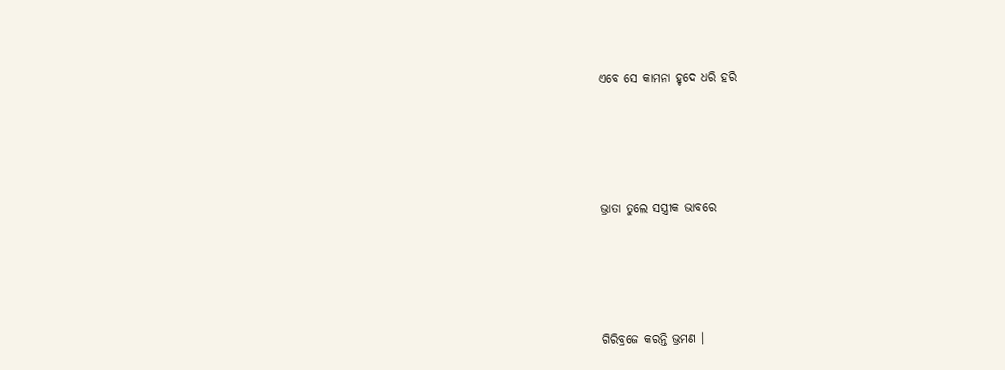ଏବେ ସେ କାମନା ହୃଦେ ଧରି ହରି





ଭ୍ରାତା ତୁଲେ ସସ୍ତ୍ରୀକ ଭାବରେ





ଗିରିବ୍ରଜେ କରନ୍ତି ଭ୍ରମଣ ।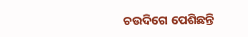ଚଉଦିଗେ ପେଶିଛନ୍ତି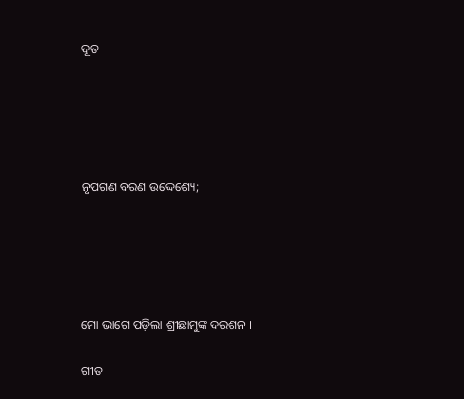ଦୂତ





ନୃପଗଣ ବରଣ ଉଦ୍ଦେଶ୍ୟେ;





ମୋ ଭାଗେ ପଡ଼ିଲା ଶ୍ରୀଛାମୁଙ୍କ ଦରଶନ ।

ଗୀତ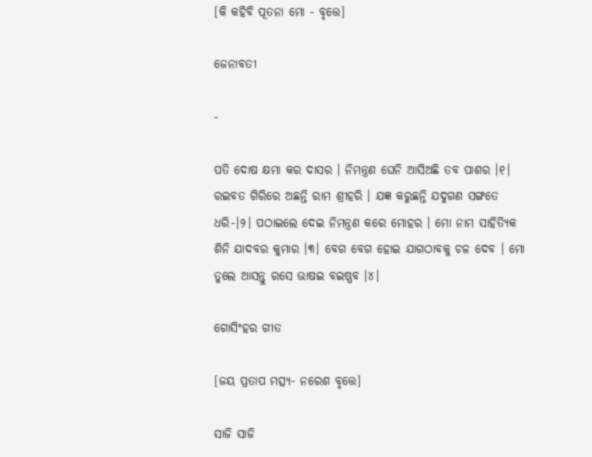[କି କହିବି ପୂତନା ମୋ - ବୃତ୍ତେ]

ଜେନାବତୀ

-

ପତି ଦୋଷ କ୍ଷମା କର ଦାସର । ନିମନ୍ତ୍ରଣ ଘେନି ଆସିଅଛି ତବ ପାଶର ।୧। ରଇବତ ଗିରିରେ ଅଛନ୍ତି ରାମ ଶ୍ରୀହରି । ଯଜ୍ଞ କରୁଛନ୍ତି ଯଦୁଗଣ ସଙ୍ଗତେ ଧରି-।୨। ପଠାଇଲେ ଦେଇ ନିମନ୍ତ୍ରଣ କରେ ମୋହର । ମୋ ନାମ ସାହିତ୍ୟିକ ଶିନି ଯାଦବର କୁମାର ।୩। ବେଗ ବେଗ ହୋଇ ଯାଗଠାବକୁ ଚଳ ଦେବ । ମୋ ତୁଲେ ଆସନ୍ତୁ ରସେ ଭାଷଇ ବଇଷ୍ଣବ ।୪।

ଗୋସିଂହର ଗୀତ

[ଜୟ ପ୍ରତାପ ମତ୍ସ୍ୟ- ନରେଶ ବୃତ୍ତେ]

ସାଜି ସାଜି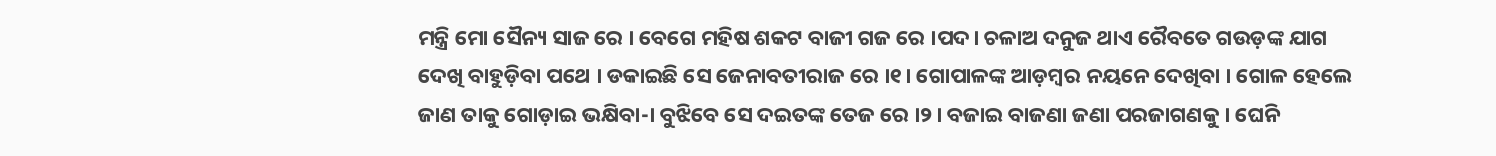ମନ୍ତ୍ରି ମୋ ସୈନ୍ୟ ସାଜ ରେ । ବେଗେ ମହିଷ ଶକଟ ବାଜୀ ଗଜ ରେ ।ପଦ। ଚଳାଅ ଦନୁଜ ଥାଏ ରୈବତେ ଗଉଡ଼ଙ୍କ ଯାଗ ଦେଖି ବାହୁଡ଼ିବା ପଥେ । ଡକାଇଛି ସେ ଜେନାବତୀରାଜ ରେ ।୧। ଗୋପାଳଙ୍କ ଆଡ଼ମ୍ୱର ନୟନେ ଦେଖିବା । ଗୋଳ ହେଲେ ଜାଣ ତାକୁ ଗୋଡ଼ାଇ ଭକ୍ଷିବା-। ବୁଝିବେ ସେ ଦଇତଙ୍କ ତେଜ ରେ ।୨। ବଜାଇ ବାଜଣା ଜଣା ପରଜାଗଣକୁ । ଘେନି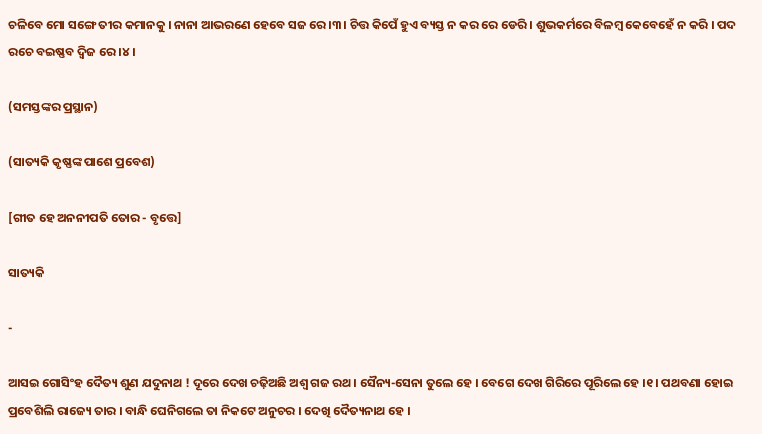ଚଳିବେ ମୋ ସଙ୍ଗେ ତୀର କମାନକୁ । ନାନା ଆଭରଣେ ହେବେ ସଜ ରେ ।୩। ଚିତ୍ତ କିପେଁ ହୁଏ ବ୍ୟସ୍ତ ନ କର ରେ ଡେରି । ଶୁଭକର୍ମରେ ବିଳମ୍ୱ କେବେହେଁ ନ କରି । ପଦ ରଚେ ବଇଷ୍ଣବ ଦ୍ୱିଜ ରେ ।୪।

(ସମସ୍ତଙ୍କର ପ୍ରସ୍ଥାନ)

(ସାତ୍ୟକି କୃଷ୍ଣଙ୍କ ପାଶେ ପ୍ରବେଶ)

[ଗୀତ ହେ ଅନନୀପତି ତୋର - ବୃତ୍ତେ]

ସାତ୍ୟକି

-

ଆସଇ ଗୋସିଂହ ଦୈତ୍ୟ ଶୁଣ ଯଦୁନାଥ ! ଦୂରେ ଦେଖ ଚଢ଼ିଅଛି ଅଶ୍ୱ ଗଜ ରଥ । ସୈନ୍ୟ-ସେନା ତୁଲେ ହେ । ବେଗେ ଦେଖ ଗିରିରେ ପୂରିଲେ ହେ ।୧। ପଥବଣା ହୋଇ ପ୍ରବେଶିଲି ରାଜ୍ୟେ ତାର । ବାନ୍ଧି ଘେନିଗଲେ ତା ନିକଟେ ଅନୁଚର । ଦେଖି ଦୈତ୍ୟନାଥ ହେ ।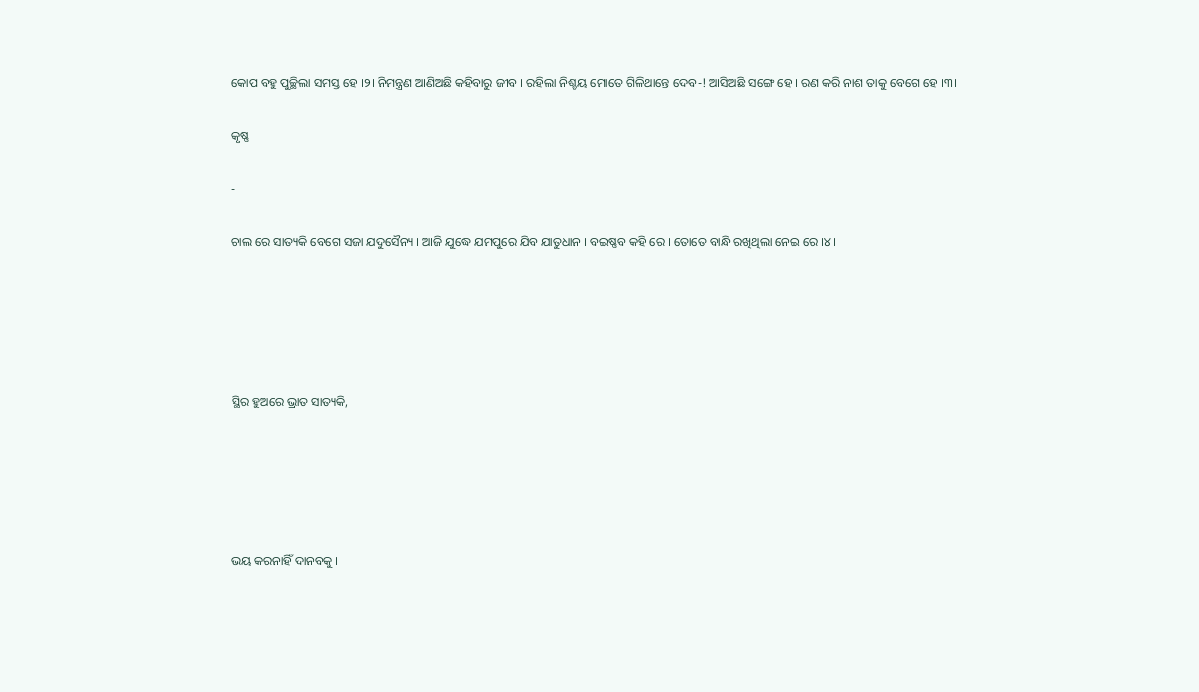କୋପ ବହୁ ପୁଚ୍ଛିଲା ସମସ୍ତ ହେ ।୨। ନିମନ୍ତ୍ରଣ ଆଣିଅଛି କହିବାରୁ ଜୀବ । ରହିଲା ନିଶ୍ଚୟ ମୋତେ ଗିଳିଥାନ୍ତେ ଦେବ-! ଆସିଅଛି ସଙ୍ଗେ ହେ । ରଣ କରି ନାଶ ତାକୁ ବେଗେ ହେ ।୩।

କୃଷ୍ଣ

-

ଚାଲ ରେ ସାତ୍ୟକି ବେଗେ ସଜା ଯଦୁସୈନ୍ୟ । ଆଜି ଯୁଦ୍ଧେ ଯମପୁରେ ଯିବ ଯାତୁଧାନ । ବଇଷ୍ଣବ କହି ରେ । ତୋତେ ବାନ୍ଧି ରଖିଥିଲା ନେଇ ରେ ।୪।





ସ୍ଥିର ହୁଅରେ ଭ୍ରାତ ସାତ୍ୟକି,





ଭୟ କରନାହିଁ ଦାନବକୁ ।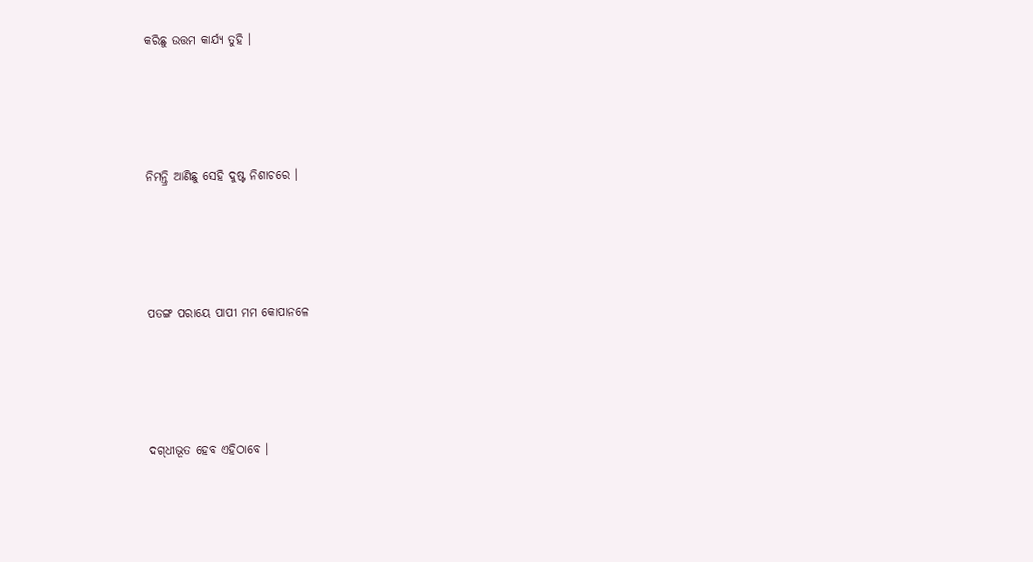କରିଛୁ ଉତ୍ତମ କାର୍ଯ୍ୟ ତୁହି ।





ନିମନ୍ତ୍ରି ଆଣିଛୁ ସେହି ଦୁଷ୍ଟ ନିଶାଚରେ ।





ପତଙ୍ଗ ପରାୟେ ପାପୀ ମମ କୋପାନଳେ





ଦଗ୍‌ଧୀଭୂତ ହେବ ଏହିଠାବେ ।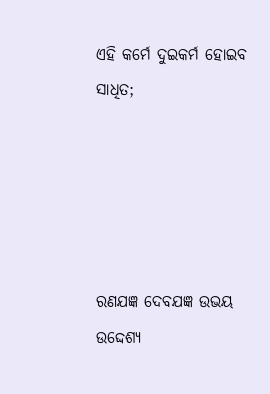ଏହି କର୍ମେ ଦୁଇକର୍ମ ହୋଇବ ସାଧିତ;





ରଣଯଜ୍ଞ ଦେବଯଜ୍ଞ ଉଭୟ ଉଦ୍ଦେଶ୍ୟ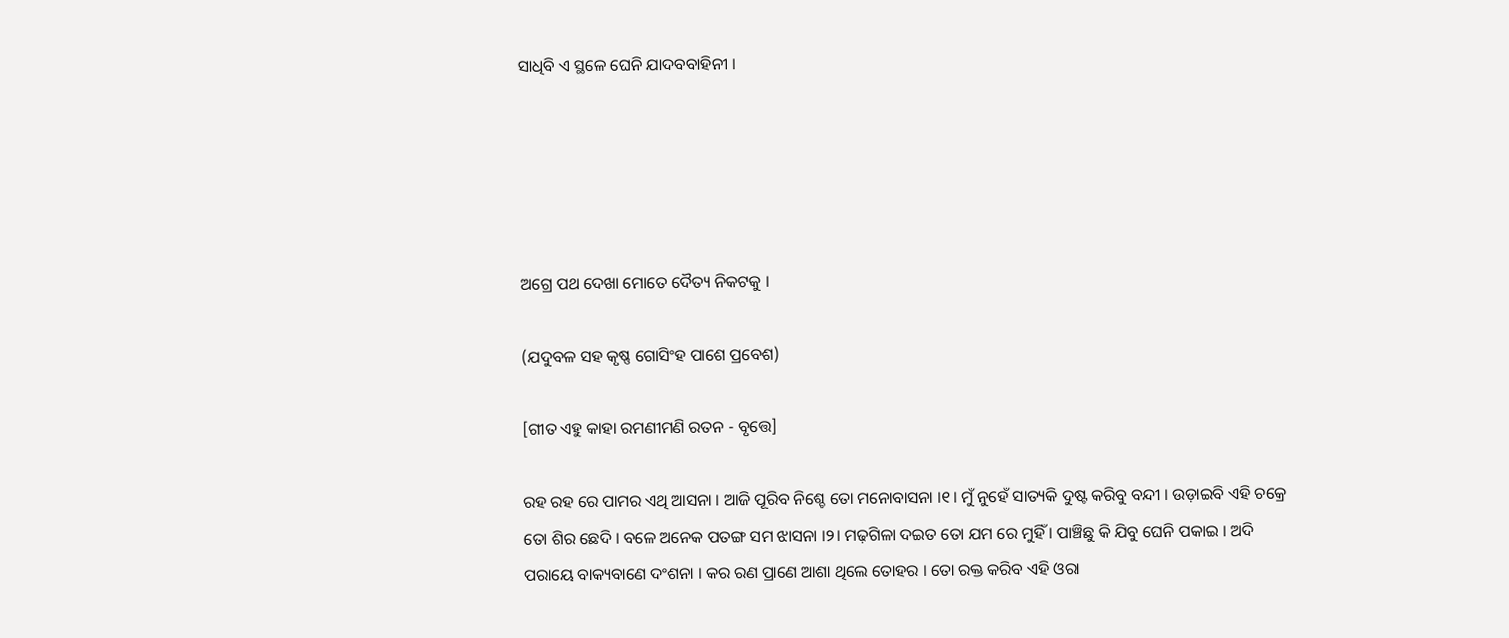ସାଧିବି ଏ ସ୍ଥଳେ ଘେନି ଯାଦବବାହିନୀ ।





ଅଗ୍ରେ ପଥ ଦେଖା ମୋତେ ଦୈତ୍ୟ ନିକଟକୁ ।

(ଯଦୁବଳ ସହ କୃଷ୍ଣ ଗୋସିଂହ ପାଶେ ପ୍ରବେଶ)

[ଗୀତ ଏହୁ କାହା ରମଣୀମଣି ରତନ - ବୃତ୍ତେ]

ରହ ରହ ରେ ପାମର ଏଥି ଆସନା । ଆଜି ପୂରିବ ନିଶ୍ଚେ ତୋ ମନୋବାସନା ।୧। ମୁଁ ନୁହେଁ ସାତ୍ୟକି ଦୁଷ୍ଟ କରିବୁ ବନ୍ଦୀ । ଉଡ଼ାଇବି ଏହି ଚକ୍ରେ ତୋ ଶିର ଛେଦି । ବଳେ ଅନେକ ପତଙ୍ଗ ସମ ଝାସନା ।୨। ମଢ଼ଗିଳା ଦଇତ ତୋ ଯମ ରେ ମୁହିଁ । ପାଞ୍ଚିଛୁ କି ଯିବୁ ଘେନି ପକାଇ । ଅଦି ପରାୟେ ବାକ୍ୟବାଣେ ଦଂଶନା । କର ରଣ ପ୍ରାଣେ ଆଶା ଥିଲେ ତୋହର । ତୋ ରକ୍ତ କରିବ ଏହି ଓରା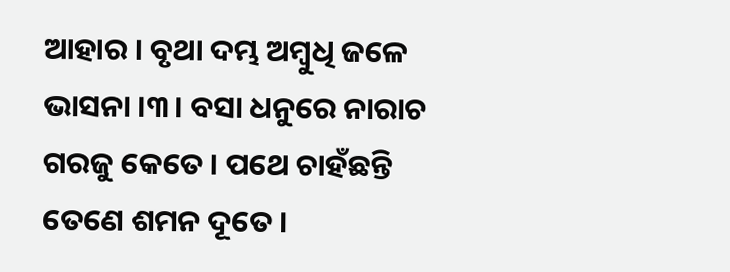ଆହାର । ବୃଥା ଦମ୍ଭ ଅମ୍ୱୁଧି ଜଳେ ଭାସନା ।୩। ବସା ଧନୁରେ ନାରାଚ ଗରଜୁ କେତେ । ପଥେ ଚାହଁଛନ୍ତି ତେଣେ ଶମନ ଦୂତେ ।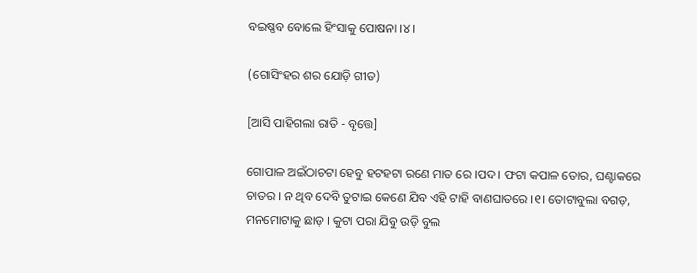ବଇଷ୍ଣବ ବୋଲେ ହିଂସାକୁ ପୋଷନା ।୪।

(ଗୋସିଂହର ଶର ଯୋଡ଼ି ଗୀତ)

[ଆସି ପାହିଗଲା ରାତି - ବୃତ୍ତେ]

ଗୋପାଳ ଅଇଁଠାଚଟା ହେବୁ ହଟହଟା ରଣେ ମାତ ରେ ।ପଦ। ଫଟା କପାଳ ତୋର, ଘଣ୍ଟାକରେ ଚାତର । ନ ଥିବ ଦେବି ତୁଟାଇ କେଣେ ଯିବ ଏହି ଟାହି ବାଣଘାତରେ ।୧। ତୋଟାବୁଲା ବଗଡ଼, ମନମୋଟାକୁ ଛାଡ଼ । କୁଟା ପରା ଯିବୁ ଉଡ଼ି ବୁଲ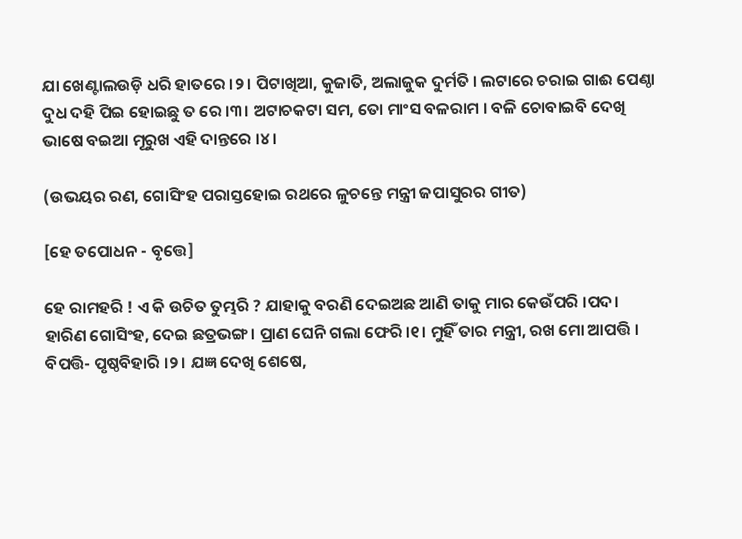ଯା ଖେଣ୍ଟାଲଉଡ଼ି ଧରି ହାତରେ ।୨। ପିଟାଖିଆ, କୁଜାତି, ଅଲାଜୁକ ଦୁର୍ମତି । ଲଟାରେ ଚରାଇ ଗାଈ ପେଣ୍ଠା ଦୁଧ ଦହି ପିଇ ହୋଇଛୁ ତ ରେ ।୩। ଅଟାଚକଟା ସମ, ତୋ ମାଂସ ବଳରାମ । ବଳି ଚୋବାଇବି ଦେଖି ଭାଷେ ବଇଆ ମୂରୁଖ ଏହି ଦାନ୍ତରେ ।୪।

(ଉଭୟର ରଣ, ଗୋସିଂହ ପରାସ୍ତହୋଇ ରଥରେ ଳୁଚନ୍ତେ ମନ୍ତ୍ରୀ ଜପାସୁରର ଗୀତ)

[ହେ ତପୋଧନ - ବୃତ୍ତେ]

ହେ ରାମହରି ! ଏ କି ଉଚିତ ତୁମ୍ଭରି ? ଯାହାକୁ ବରଣି ଦେଇଅଛ ଆଣି ତାକୁ ମାର କେଉଁପରି ।ପଦ। ହାରିଣ ଗୋସିଂହ, ଦେଇ ଛତ୍ରଭଙ୍ଗ । ପ୍ରାଣ ଘେନି ଗଲା ଫେରି ।୧। ମୁହିଁ ତାର ମନ୍ତ୍ରୀ, ରଖ ମୋ ଆପତ୍ତି । ବିପତ୍ତି- ପୃଷ୍ଠବିହାରି ।୨। ଯଜ୍ଞ ଦେଖି ଶେଷେ,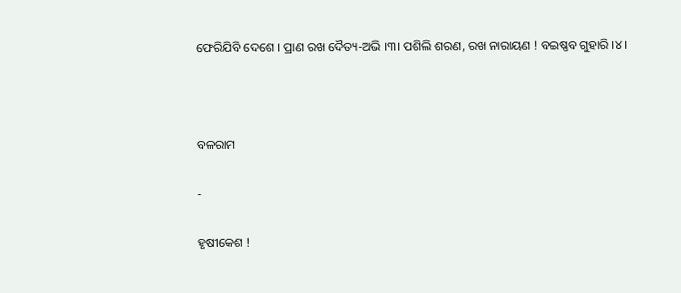ଫେରିଯିବି ଦେଶେ । ପ୍ରାଣ ରଖ ଦୈତ୍ୟ-ଅଭି ।୩। ପଶିଲି ଶରଣ, ରଖ ନାରାୟଣ ! ବଇଷ୍ଣବ ଗୁହାରି ।୪।



ବଳରାମ

-

ହୃଷୀକେଶ !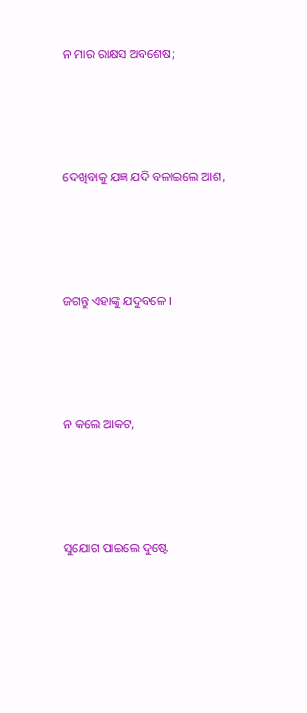ନ ମାର ରାକ୍ଷସ ଅବଶେଷ;





ଦେଖିବାକୁ ଯଜ୍ଞ ଯଦି ବଳାଇଲେ ଆଶ,





ଜଗନ୍ତୁ ଏହାଙ୍କୁ ଯଦୁବଳେ ।





ନ କଲେ ଆକଟ,





ସୁଯୋଗ ପାଇଲେ ଦୁଷ୍ଟେ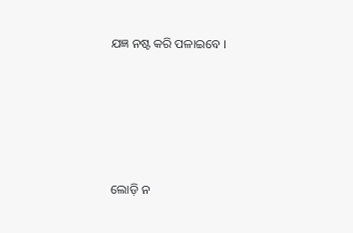ଯଜ୍ଞ ନଷ୍ଟ କରି ପଳାଇବେ ।





ଲୋଡ଼ି ନ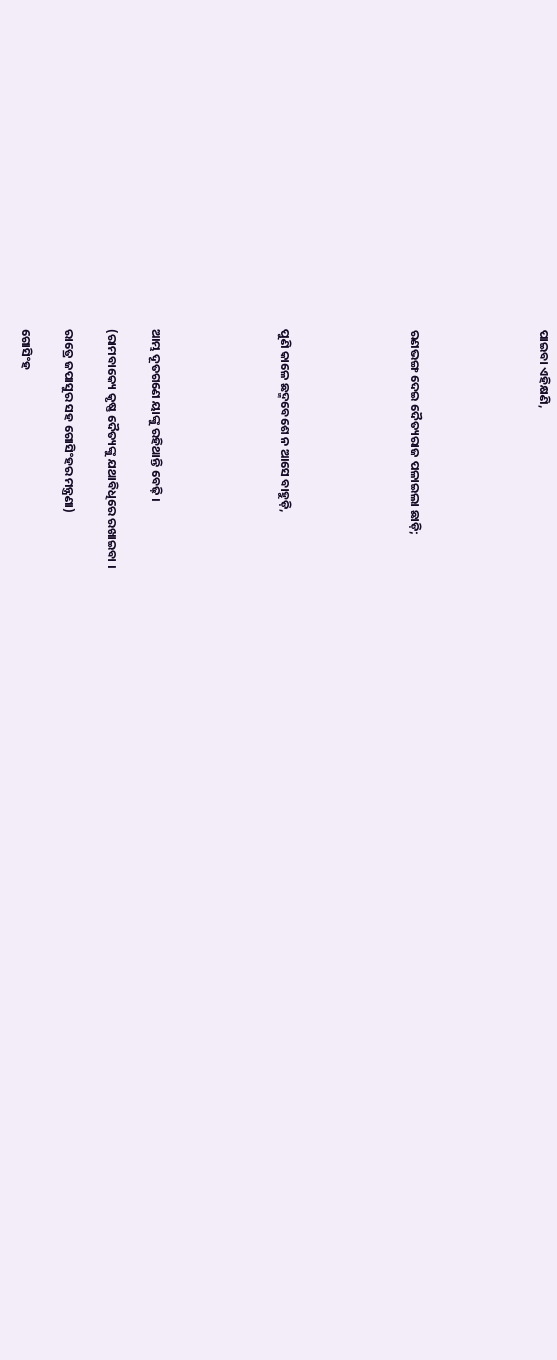ପାଇବା ଏହିକ୍ଷଣି,





ରଣଭଙ୍ଗ ଦେଇ ଦୈତ୍ୟରାଜ ପଳାଇଲା ଛାଡ଼ି;





ପୁଣି କାଳେ ଛଦ୍ମବେଶେ ନ ଆସେ ବାହୁଡ଼ି,





ଆମ୍ଭ ଦୂତଗଣେ ୟାଙ୍କୁ ରହିଥାନ୍ତି ବେଢ଼ି ।

(ରାମବାକ୍ୟେ କୃଷ୍ଣ ଦୈତ୍ୟଙ୍କୁ ଯଥାବିଧିରେ ରଖାଇବା ।

ରାତ୍ରେ ଜପାସୁର ସହ ଗୋସିଂହର ମନ୍ତ୍ରଣା)

ଗୋସିଂହ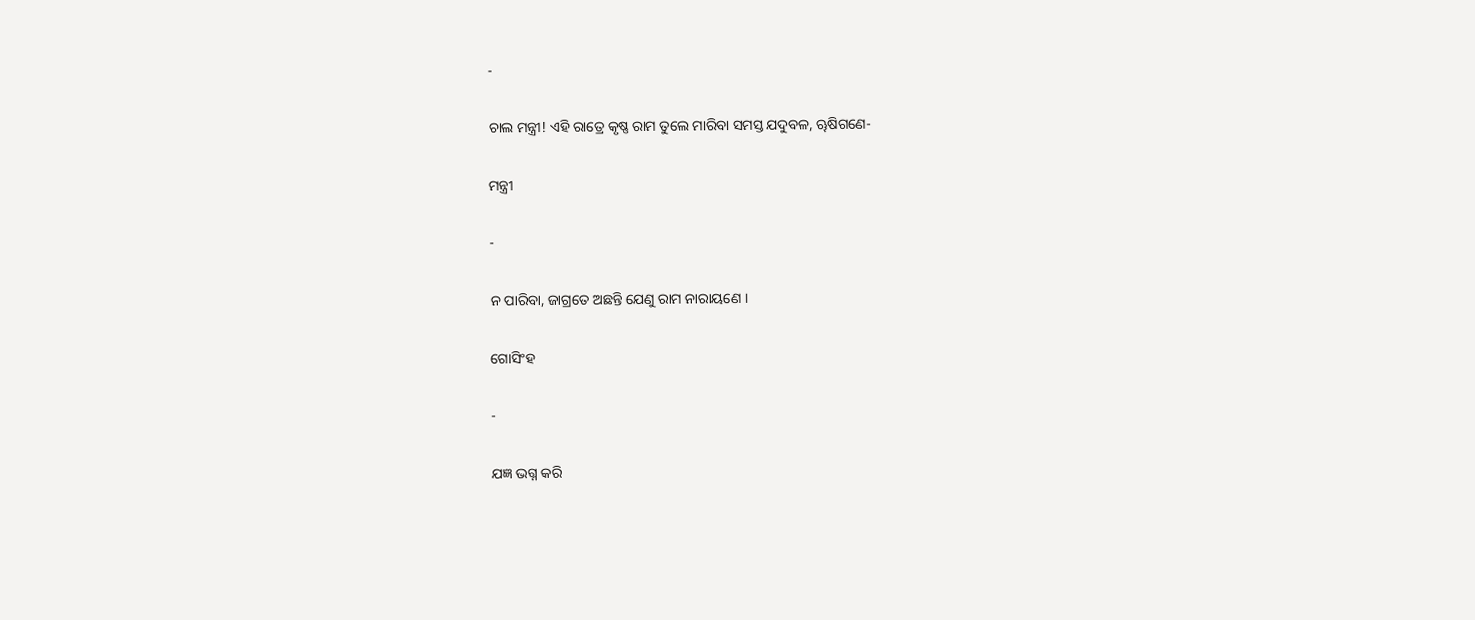-

ଚାଲ ମନ୍ତ୍ରୀ! ଏହି ରାତ୍ରେ କୃଷ୍ଣ ରାମ ତୁଲେ ମାରିବା ସମସ୍ତ ଯଦୁବଳ, ୠଷିଗଣେ-

ମନ୍ତ୍ରୀ

-

ନ ପାରିବା, ଜାଗ୍ରତେ ଅଛନ୍ତି ଯେଣୁ ରାମ ନାରାୟଣେ ।

ଗୋସିଂହ

-

ଯଜ୍ଞ ଭଗ୍ନ କରି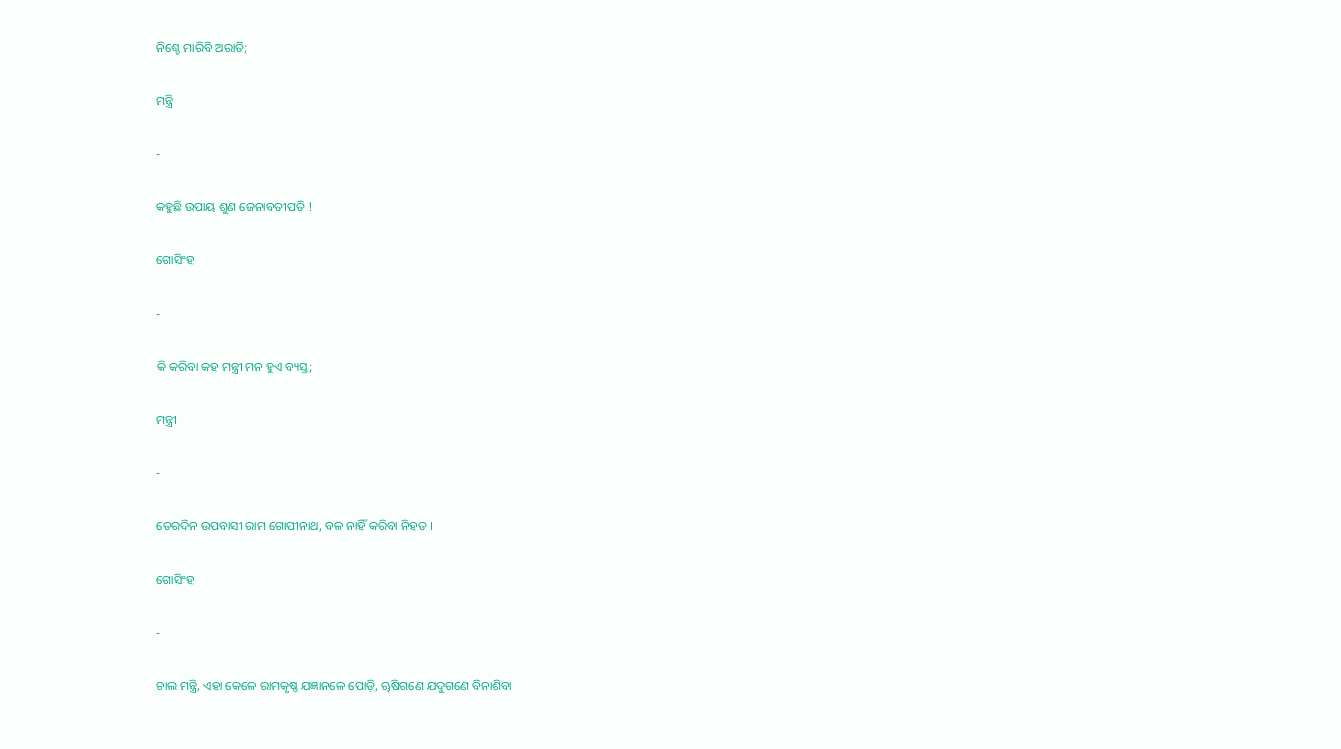ନିଶ୍ଚେ ମାରିବି ଅରାତି;

ମନ୍ତ୍ରି

-

କହୁଛି ଉପାୟ ଶୁଣ ଜେନାବତୀପତି !

ଗୋସିଂହ

-

କି କରିବା କହ ମନ୍ତ୍ରୀ ମନ ହୁଏ ବ୍ୟସ୍ତ;

ମନ୍ତ୍ରୀ

-

ତେରଦିନ ଉପବାସୀ ରାମ ଗୋପୀନାଥ, ବଳ ନାହିଁ କରିବା ନିହତ ।

ଗୋସିଂହ

-

ଚାଲ ମନ୍ତ୍ରି, ଏହା କେଳେ ରାମକୃଷ୍ଣ ଯଜ୍ଞାନଳେ ପୋଡ଼ି, ୠଷିଗଣେ ଯଦୁଗଣେ ବିନାଶିବା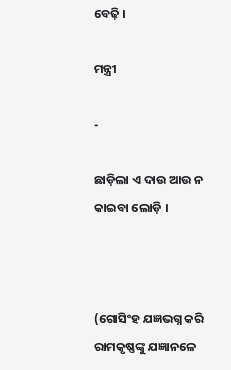ବେଢ଼ି ।

ମନ୍ତ୍ରୀ

-

ଛାଡ଼ିଲା ଏ ଦାଉ ଆଉ ନ କାଇବା ଲୋଡ଼ି ।



(ଗୋସିଂହ ଯଜ୍ଞଭଗ୍ନ କରି ରାମକୃଷ୍ଣଙ୍କୁ ଯଜ୍ଞାନଳେ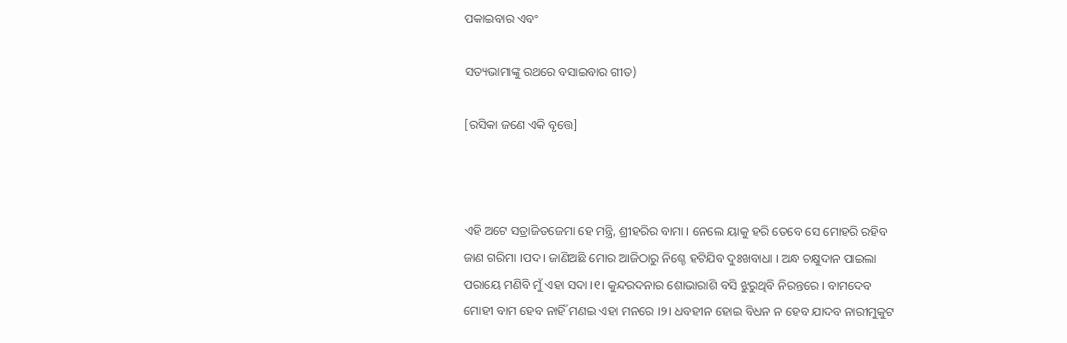ପକାଇବାର ଏବଂ

ସତ୍ୟଭାମାଙ୍କୁ ରଥରେ ବସାଇବାର ଗୀତ)

[ରସିକା ଜଣେ ଏକି ବୃତ୍ତେ]



ଏହି ଅଟେ ସତ୍ରାଜିତଜେମା ହେ ମନ୍ତ୍ରି, ଶ୍ରୀହରିର ବାମା । ନେଲେ ୟାକୁ ହରି ତେବେ ସେ ମୋହରି ରହିବ ଜାଣ ଗରିମା ।ପଦ। ଜାଣିଅଛି ମୋର ଆଜିଠାରୁ ନିଶ୍ଚେ ହଟିଯିବ ଦୁଃଖବାଧା । ଅନ୍ଧ ଚକ୍ଷୁଦାନ ପାଇଲା ପରାୟେ ମଣିବି ମୁଁ ଏହା ସଦା ।୧। କୁନ୍ଦରଦନାର ଶୋଭାରାଶି ବସି ଝୁରୁଥିବି ନିରନ୍ତରେ । ବାମଦେବ ମୋହୀ ବାମ ହେବ ନାହିଁ ମଣଇ ଏହା ମନରେ ।୨। ଧବହୀନ ହୋଇ ବିଧନ ନ ହେବ ଯାଦବ ନାରୀମୁକୁଟ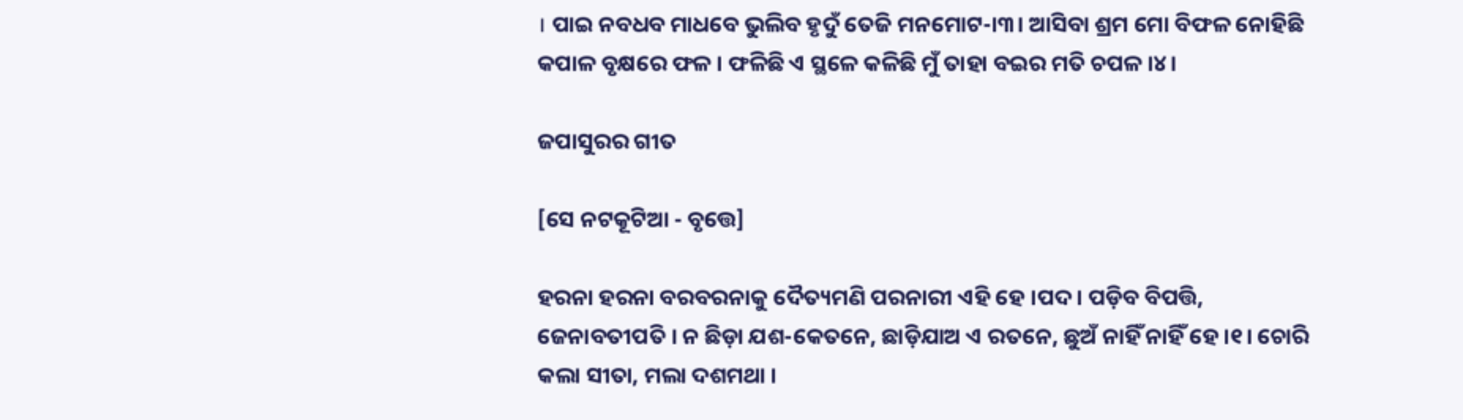। ପାଇ ନବଧବ ମାଧବେ ଭୁଲିବ ହୃଦୁଁ ତେଜି ମନମୋଟ-।୩। ଆସିବା ଶ୍ରମ ମୋ ବିଫଳ ନୋହିଛି କପାଳ ବୃକ୍ଷରେ ଫଳ । ଫଳିଛି ଏ ସ୍ଥଳେ କଳିଛି ମୁଁ ତାହା ବଇର ମତି ଚପଳ ।୪।

ଜପାସୁରର ଗୀତ

[ସେ ନଟକୂଟିଆ - ବୃତ୍ତେ]

ହରନା ହରନା ବରବରନାକୁ ଦୈତ୍ୟମଣି ପରନାରୀ ଏହି ହେ ।ପଦ। ପଡ଼ିବ ବିପତ୍ତି, ଜେନାବତୀପତି । ନ ଛିଡ଼ା ଯଶ-କେତନେ, ଛାଡ଼ିଯାଅ ଏ ରତନେ, ଛୁଅଁ ନାହିଁ ନାହିଁ ହେ ।୧। ଚୋରି କଲା ସୀତା, ମଲା ଦଶମଥା ।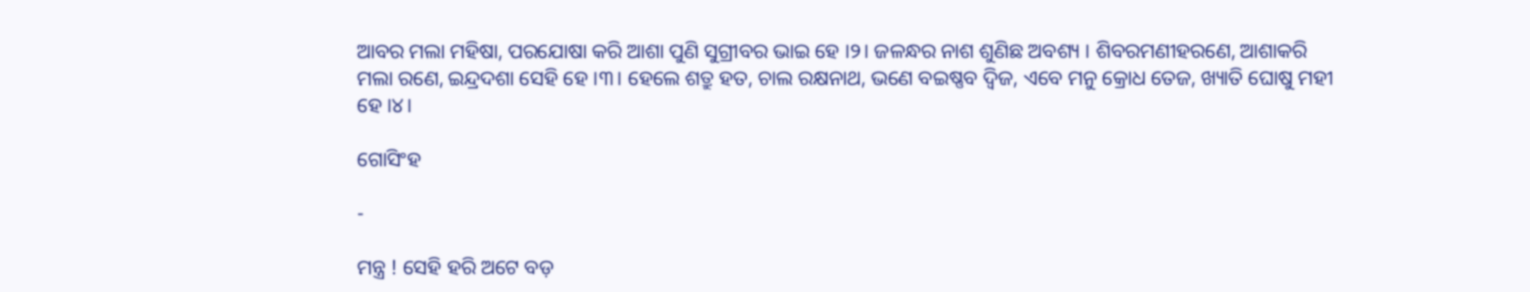ଆବର ମଲା ମହିଷା, ପରଯୋଷା କରି ଆଶା ପୁଣି ସୁଗ୍ରୀବର ଭାଇ ହେ ।୨। ଜଳନ୍ଧର ନାଶ ଶୁଣିଛ ଅବଶ୍ୟ । ଶିବରମଣୀହରଣେ, ଆଶାକରି ମଲା ରଣେ, ଇନ୍ଦ୍ରଦଶା ସେହି ହେ ।୩। ହେଲେ ଶତ୍ରୁ ହତ, ଚାଲ ରକ୍ଷନାଥ, ଭଣେ ବଇଷ୍ଣବ ଦ୍ୱିଜ, ଏବେ ମନୁ କ୍ରୋଧ ତେଜ, ଖ୍ୟାତି ଘୋଷୁ ମହୀ ହେ ।୪।

ଗୋସିଂହ

-

ମନ୍ତ୍ର ! ସେହି ହରି ଅଟେ ବଡ଼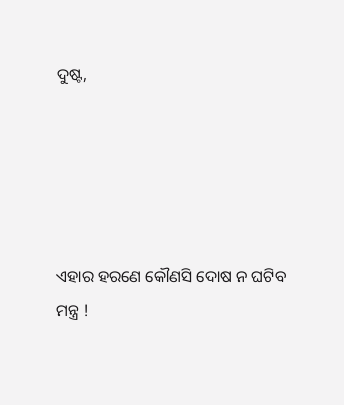ଦୁଷ୍ଟ,





ଏହାର ହରଣେ କୌଣସି ଦୋଷ ନ ଘଟିବ ମନ୍ତ୍ର !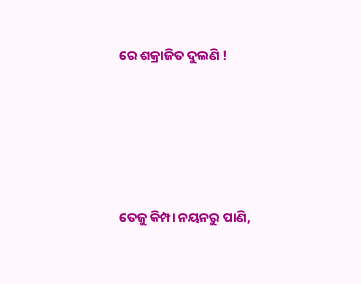ରେ ଶକ୍ରାଜିତ ଦୁଲଣି !





ତେଜୁ କିମ୍ପା ନୟନରୁ ପାଣି,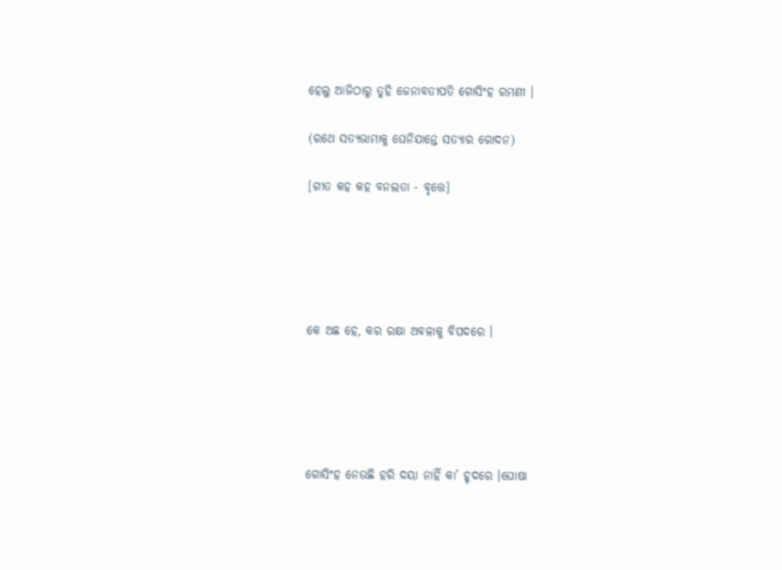ହେଲୁ ଆଜିଠାରୁ ତୁହି ଜେନାବତୀପତି ଗୋସିଂହ ରମଣୀ ।

(ରଥେ ସତ୍ୟଭାମାକୁ ଘେନିଯାନ୍ତେ ସତ୍ୟାର ରୋଦନ)

[ଗୀତ କହ କହ ବନଲତା - ବୃତ୍ତେ]





କେ ଅଛ ହେ, କର ରକ୍ଷା ଅବଳାକୁ ବିପଦରେ ।





ଗୋସିଂହ ନେଉଛି ହରି ଦୟା ନାହିଁ କା’ ହୃଦରେ ।ଘୋଷା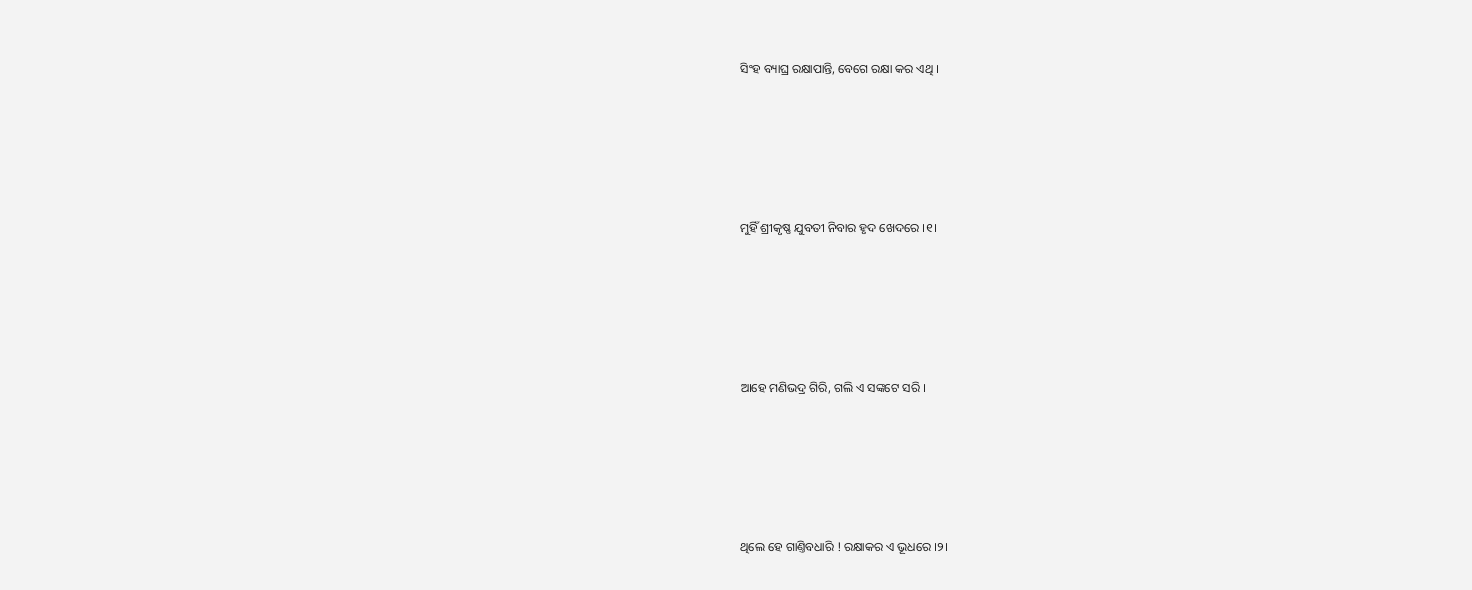ସିଂହ ବ୍ୟାଘ୍ର ରକ୍ଷାପାନ୍ତି, ବେଗେ ରକ୍ଷା କର ଏଥି ।





ମୁହିଁ ଶ୍ରୀକୃଷ୍ଣ ଯୁବତୀ ନିବାର ହୃଦ ଖେଦରେ ।୧।





ଆହେ ମଣିଭଦ୍ର ଗିରି, ଗଲି ଏ ସଙ୍କଟେ ସରି ।





ଥିଲେ ହେ ଗାଣ୍ତିବଧାରି ! ରକ୍ଷାକର ଏ ଭୂଧରେ ।୨।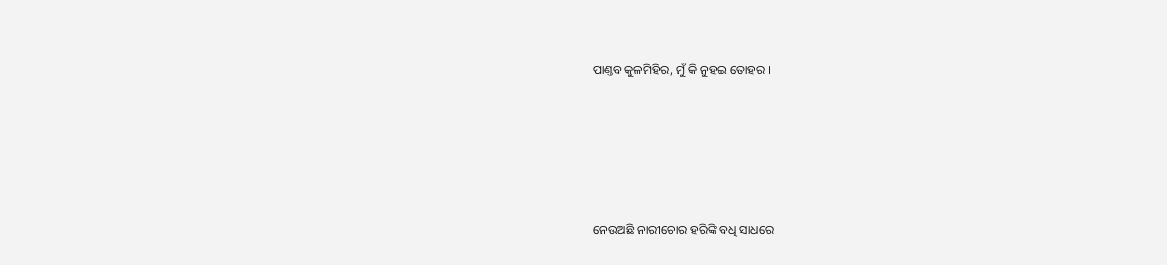ପାଣ୍ତବ କୁଳମିହିର, ମୁଁ କି ନୁହଇ ତୋହର ।





ନେଉଅଛି ନାରୀଚୋର ହରିଙ୍କି ବଧି ସାଧରେ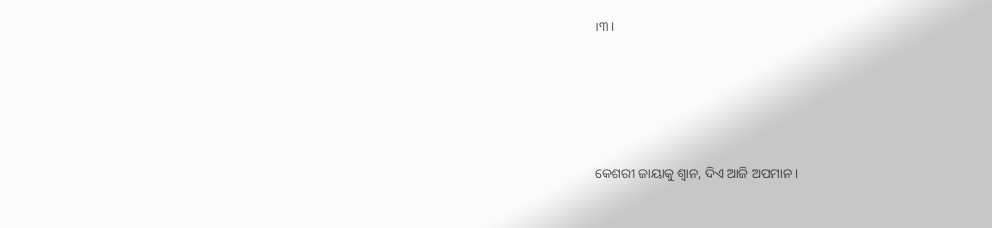।୩।





କେଶରୀ ଜାୟାକୁ ଶ୍ୱାନ, ଦିଏ ଆଜି ଅପମାନ ।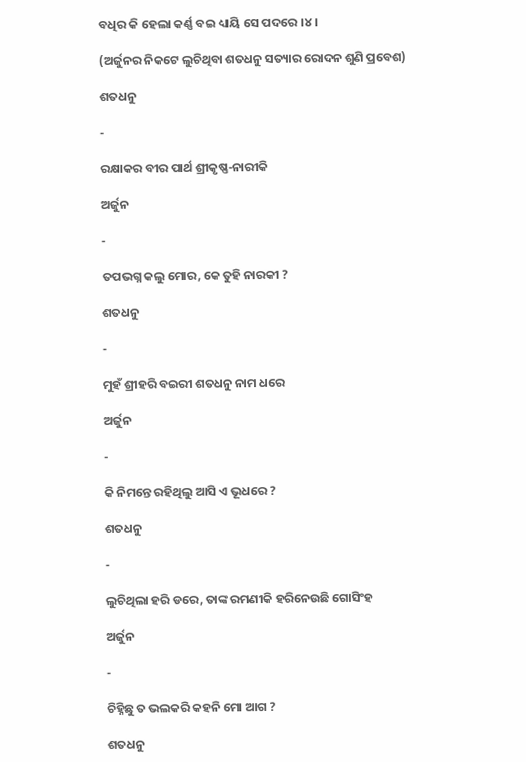ବଧିର କି ହେଲା କର୍ଣ୍ଣ ବଇ ଧ୍ୟାୟି ସେ ପଦରେ ।୪।

(ଅର୍ଜୁନର ନିକଟେ ଲୁଚିଥିବା ଶତଧନୁ ସତ୍ୟାର ରୋଦନ ଶୁଣି ପ୍ରବେଶ)

ଶତଧନୁ

-

ରକ୍ଷାକର ବୀର ପାର୍ଥ ଶ୍ରୀକୃଷ୍ଣ-ନାରୀକି

ଅର୍ଜୁନ

-

ତପଭଗ୍ନ କଲୁ ମୋର, କେ ତୁହି ନାରକୀ ?

ଶତଧନୁ

-

ମୁହଁ ଶ୍ରୀହରି ବଇରୀ ଶତଧନୁ ନାମ ଧରେ

ଅର୍ଜୁନ

-

କି ନିମନ୍ତେ ରହିଥିଲୁ ଆସି ଏ ଭୂଧରେ ?

ଶତଧନୁ

-

ଲୁଚିଥିଲା ହରି ଡରେ, ତାଙ୍କ ରମଣୀକି ହରିନେଉଛି ଗୋସିଂହ

ଅର୍ଜୁନ

-

ଚିହ୍ନିଛୁ ତ ଭଲକରି କହନି ମୋ ଆଗ ?

ଶତଧନୁ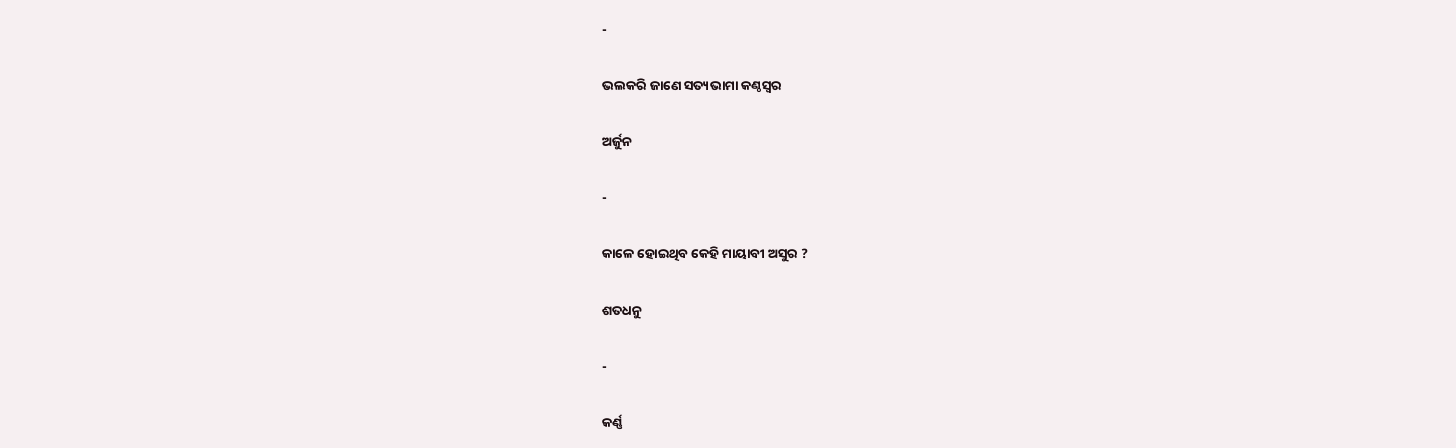-

ଭଲକରି ଜାଣେ ସତ୍ୟଭାମା କଣ୍ଠସ୍ୱର

ଅର୍ଜୁନ

-

କାଳେ ହୋଇଥିବ କେହି ମାୟାବୀ ଅସୁର ?

ଶତଧନୁ

-

କର୍ଣ୍ଣ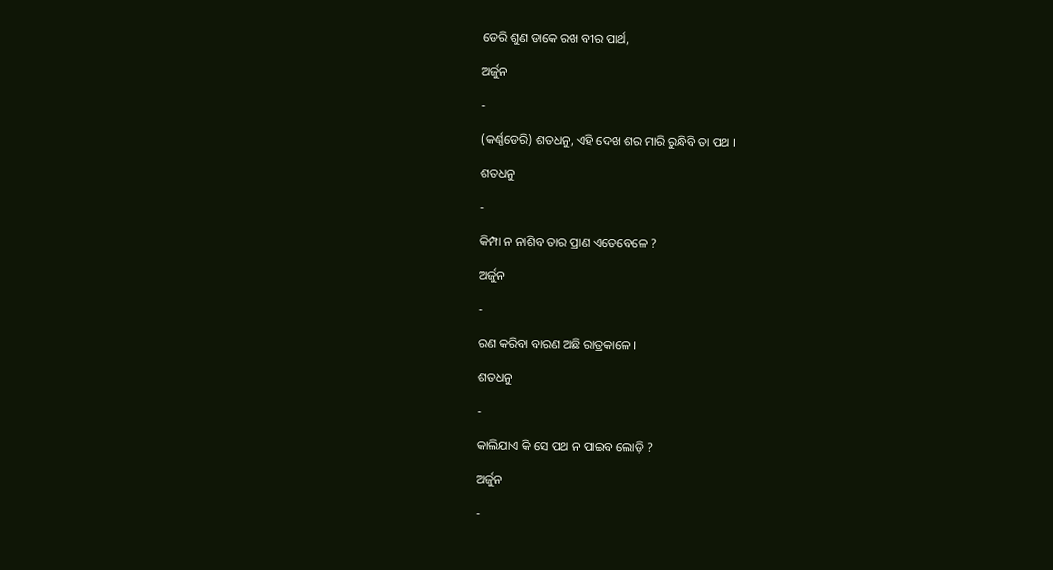ଡେରି ଶୁଣ ଡାକେ ରଖ ବୀର ପାର୍ଥ,

ଅର୍ଜୁନ

-

(କର୍ଣ୍ଣଡେରି) ଶତଧନୁ, ଏହି ଦେଖ ଶର ମାରି ରୁନ୍ଧିବି ତା ପଥ ।

ଶତଧନୁ

-

କିମ୍ପା ନ ନାଶିବ ତାର ପ୍ରାଣ ଏତେବେଳେ ?

ଅର୍ଜୁନ

-

ରଣ କରିବା ବାରଣ ଅଛି ରାତ୍ରକାଳେ ।

ଶତଧନୁ

-

କାଲିଯାଏ କି ସେ ପଥ ନ ପାଇବ ଲୋଡ଼ି ?

ଅର୍ଜୁନ

-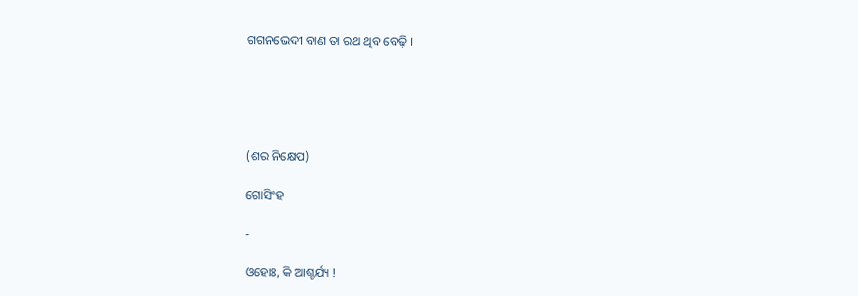ଗଗନଭେଦୀ ବାଣ ତା ରଥ ଥିବ ବେଢ଼ି ।





(ଶର ନିକ୍ଷେପ)

ଗୋସିଂହ

-

ଓହୋଃ, କି ଆଶ୍ଚର୍ଯ୍ୟ !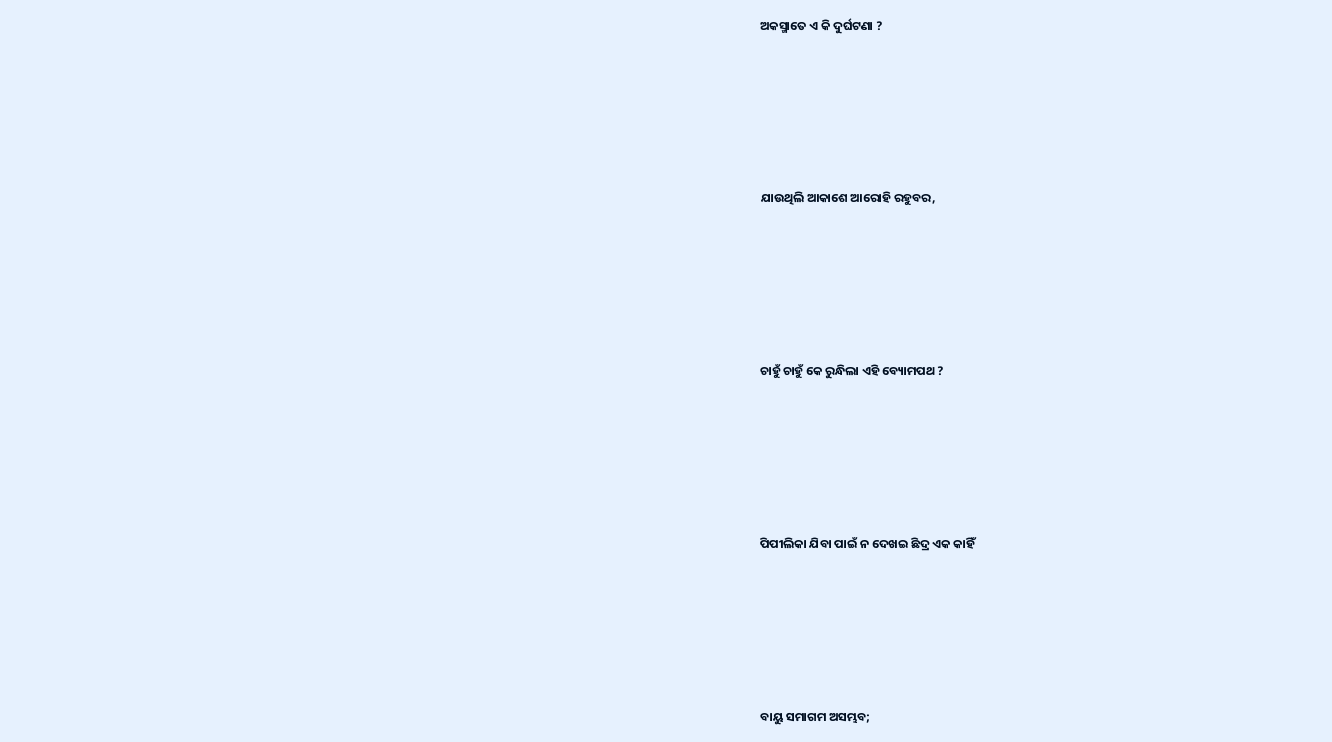ଅକସ୍ମାତେ ଏ କି ଦୁର୍ଘଟଣା ?





ଯାଉଥିଲି ଆକାଶେ ଆରୋହି ରହୁବର,





ଚାହୁଁ ଚାହୁଁ କେ ରୁନ୍ଧିଲା ଏହି ବ୍ୟୋମପଥ ?





ପିପୀଲିକା ଯିବା ପାଇଁ ନ ଦେଖଇ ଛିଦ୍ର ଏକ କାହିଁ





ବାୟୁ ସମାଗମ ଅସମ୍ଭବ;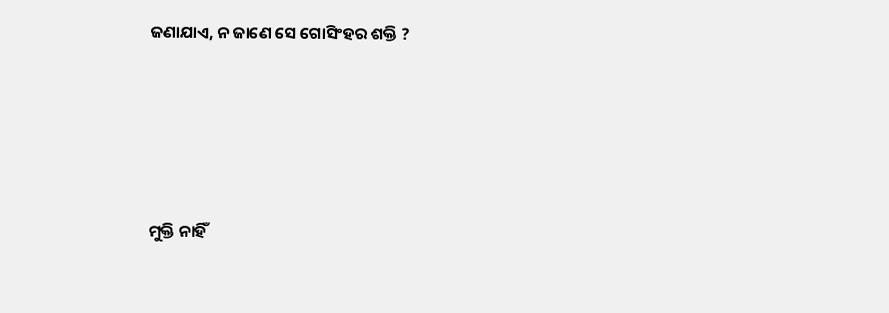ଜଣାଯାଏ, ନ ଜାଣେ ସେ ଗୋସିଂହର ଶକ୍ତି ?





ମୁକ୍ତି ନାହିଁ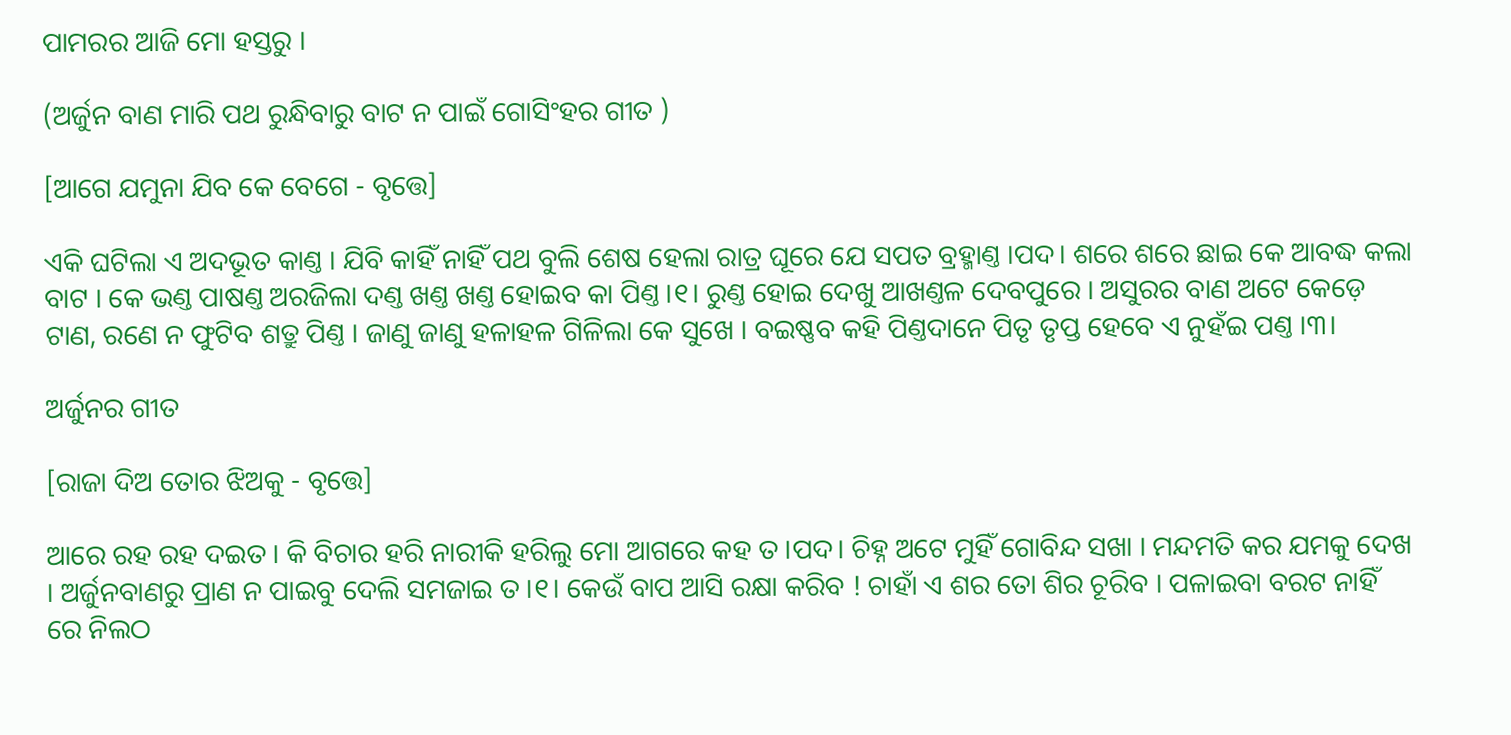ପାମରର ଆଜି ମୋ ହସ୍ତରୁ ।

(ଅର୍ଜୁନ ବାଣ ମାରି ପଥ ରୁନ୍ଧିବାରୁ ବାଟ ନ ପାଇଁ ଗୋସିଂହର ଗୀତ )

[ଆଗେ ଯମୁନା ଯିବ କେ ବେଗେ - ବୃତ୍ତେ]

ଏକି ଘଟିଲା ଏ ଅଦଭୂତ କାଣ୍ତ । ଯିବି କାହିଁ ନାହିଁ ପଥ ବୁଲି ଶେଷ ହେଲା ରାତ୍ର ଘୂରେ ଯେ ସପତ ବ୍ରହ୍ମାଣ୍ତ ।ପଦ। ଶରେ ଶରେ ଛାଇ କେ ଆବଦ୍ଧ କଲା ବାଟ । କେ ଭଣ୍ତ ପାଷଣ୍ତ ଅରଜିଲା ଦଣ୍ତ ଖଣ୍ତ ଖଣ୍ତ ହୋଇବ କା ପିଣ୍ତ ।୧। ରୁଣ୍ତ ହୋଇ ଦେଖୁ ଆଖଣ୍ତଳ ଦେବପୁରେ । ଅସୁରର ବାଣ ଅଟେ କେଡ଼େ ଟାଣ, ରଣେ ନ ଫୁଟିବ ଶତ୍ରୁ ପିଣ୍ତ । ଜାଣୁ ଜାଣୁ ହଳାହଳ ଗିଳିଲା କେ ସୁଖେ । ବଇଷ୍ଣବ କହି ପିଣ୍ତଦାନେ ପିତୃ ତୃପ୍ତ ହେବେ ଏ ନୁହଁଇ ପଣ୍ତ ।୩।

ଅର୍ଜୁନର ଗୀତ

[ରାଜା ଦିଅ ତୋର ଝିଅକୁ - ବୃତ୍ତେ]

ଆରେ ରହ ରହ ଦଇତ । କି ବିଚାର ହରି ନାରୀକି ହରିଲୁ ମୋ ଆଗରେ କହ ତ ।ପଦ। ଚିହ୍ନ ଅଟେ ମୁହିଁ ଗୋବିନ୍ଦ ସଖା । ମନ୍ଦମତି କର ଯମକୁ ଦେଖ । ଅର୍ଜୁନବାଣରୁ ପ୍ରାଣ ନ ପାଇବୁ ଦେଲି ସମଜାଇ ତ ।୧। କେଉଁ ବାପ ଆସି ରକ୍ଷା କରିବ ! ଚାହାଁ ଏ ଶର ତୋ ଶିର ଚୂରିବ । ପଳାଇବା ବରଟ ନାହିଁ ରେ ନିଲଠ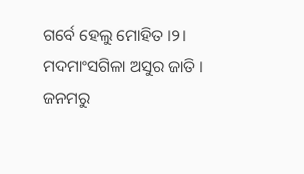ଗର୍ବେ ହେଲୁ ମୋହିତ ।୨। ମଦମାଂସଗିଳା ଅସୁର ଜାତି । ଜନମରୁ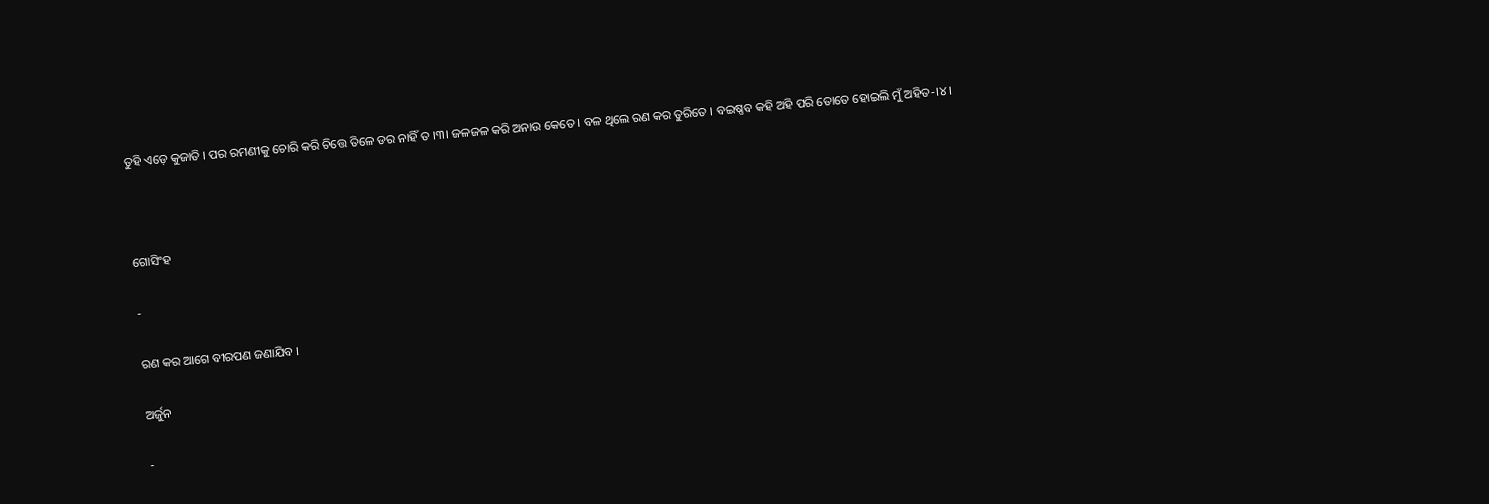ତୁହି ଏଡ଼େ କୁଜାତି । ପର ରମଣୀକୁ ଚୋରି କରି ଚିତ୍ତେ ତିଳେ ଡର ନାହିଁ ତ ।୩। ଜଳଜଳ କରି ଅନାଉ କେତେ । ବଳ ଥିଲେ ରଣ କର ତୁରିତେ । ବଇଷ୍ଣବ କହି ଅହି ପରି ତୋତେ ହୋଇଲି ମୁଁ ଅହିତ-।୪।



ଗୋସିଂହ

-

ରଣ କର ଆଗେ ବୀରପଣ ଜଣାଯିବ ।

ଅର୍ଜୁନ

-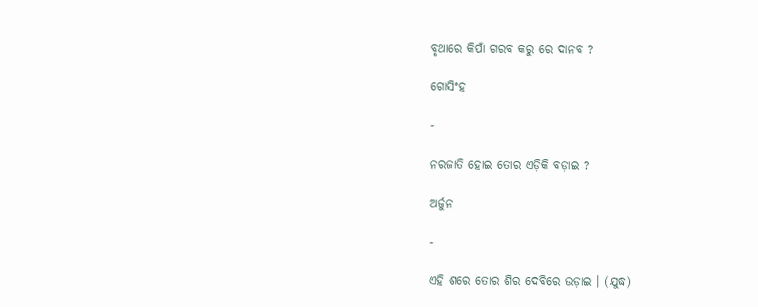ବୃଥାରେ କିପାଁ ଗରବ କରୁ ରେ ଦାନବ ?

ଗୋସିଂହ

-

ନରଜାତି ହୋଇ ତୋର ଏଡ଼ିକି ବଡ଼ାଇ ?

ଅର୍ଜୁନ

-

ଏହି ଶରେ ତୋର ଶିର ଦେବିରେ ଉଡ଼ାଇ । (ଯୁଦ୍ଧ)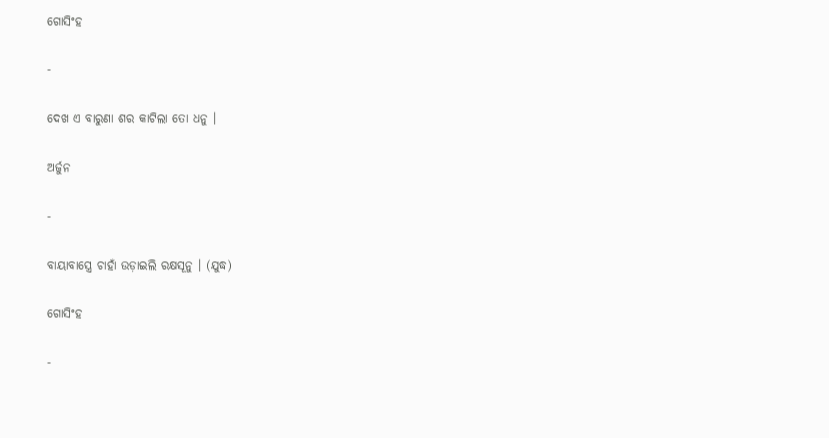ଗୋସିଂହ

-

ଦେଖ ଏ ବାରୁଣା ଶର କାଟିଲା ତୋ ଧନୁ ।

ଅର୍ଜୁନ

-

ବାୟାବାସ୍ତ୍ରେ ଚାହାଁ ଉଡ଼ାଇଲି ରକ୍ଷସୂନୁ । (ଯୁଦ୍ଧ)

ଗୋସିଂହ

-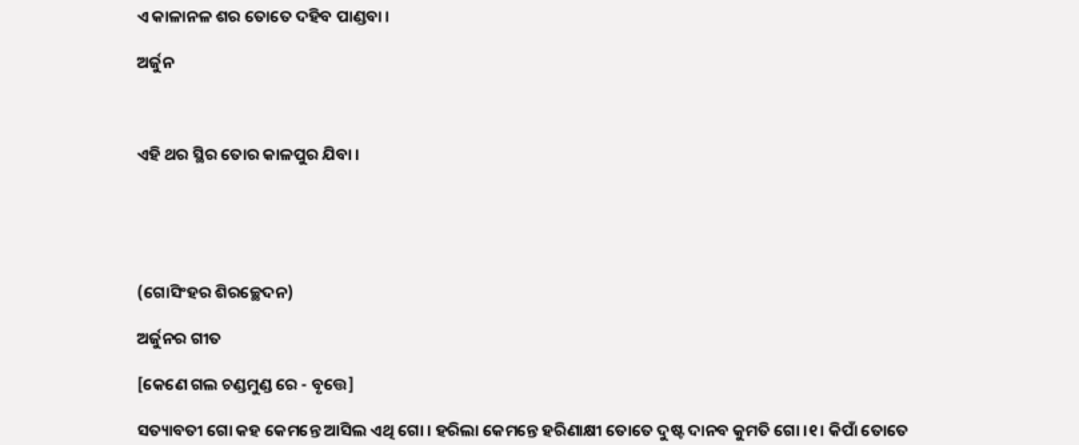ଏ କାଳାନଳ ଶର ତୋତେ ଦହିବ ପାଣ୍ଡବା ।

ଅର୍ଜୁନ



ଏହି ଥର ସ୍ଥିର ତୋର କାଳପୁର ଯିବା ।





(ଗୋସିଂହର ଶିରଚ୍ଛେଦନ)

ଅର୍ଜୁନର ଗୀତ

[କେଣେ ଗଲ ଚଣ୍ଡମୁଣ୍ଡ ରେ - ବୃତ୍ତେ]

ସତ୍ୟାବତୀ ଗୋ କହ କେମନ୍ତେ ଆସିଲ ଏଥି ଗୋ । ହରିଲା କେମନ୍ତେ ହରିଣାକ୍ଷୀ ତୋତେ ଦୁଷ୍ଟ ଦାନବ କୁମତି ଗୋ ।୧। କିପାଁ ତୋତେ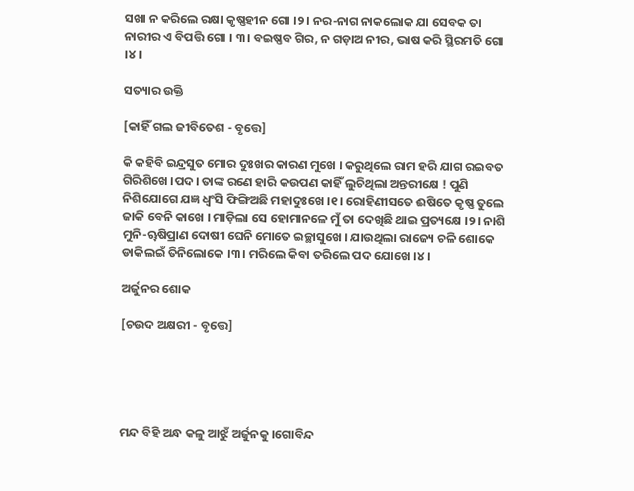ସଖା ନ କରିଲେ ରକ୍ଷା କୃଷ୍ଣହୀନ ଗୋ ।୨। ନର-ନାଗ ନାକଲୋକ ଯା ସେବକ ତା ନାରୀର ଏ ବିପତ୍ତି ଗୋ । ୩। ବଇଷ୍ଣବ ଗିର, ନ ଗଡ଼ାଅ ନୀର, ଭାଷ କରି ସ୍ଥିରମତି ଗୋ ।୪।

ସତ୍ୟାର ଉକ୍ତି

[କାହିଁ ଗଲ ଜୀବିତେଶ - ବୃତ୍ତେ]

କି କହିବି ଇନ୍ଦ୍ରସୁତ ମୋର ଦୁଃଖର କାରଣ ମୁଖେ । କରୁଥିଲେ ରାମ ହରି ଯାଗ ରଇବତ ଗିରିଶିଖେ ।ପଦ। ତାଙ୍କ ରଣେ ହାରି କଉପଣ କାହିଁ ଲୁଚିଥିଲା ଅନ୍ତରୀକ୍ଷେ ! ପୁଣି ନିଶିଯୋଗେ ଯଜ୍ଞ ଧ୍ୱଂସି ଫିଙ୍ଗିଅଛି ମହାଦୁଃଖେ ।୧। ରୋହିଣୀସତେ ଈଷିତେ କୃଷ୍ଣ ତୁଲେ ଜାକି ବେନି କାଖେ । ମାଡ଼ିଲା ସେ ହୋମାନଳେ ମୁଁ ତା ଦେଖିଛି ଥାଇ ପ୍ରତ୍ୟକ୍ଷେ ।୨। ନାଶି ମୁନି-ୠଷିପ୍ରାଣ ଦୋଷୀ ଘେନି ମୋତେ ଇଚ୍ଛାସୁଖେ । ଯାଉଥିଲା ରାଜ୍ୟେ ଚଳି ଶୋକେ ଡାକିଲଇଁ ତିନିଲୋକେ ।୩। ମରିଲେ କିବା ତରିଲେ ପଦ ଯୋଖେ ।୪।

ଅର୍ଜୁନର ଶୋକ

[ଚଉଦ ଅକ୍ଷରୀ - ବୃତ୍ତେ]





ମନ୍ଦ ବିହି ଅନ୍ଧ କଳୁ ଆଝୁଁ ଅର୍ଜୁନକୁ ।ଗୋବିନ୍ଦ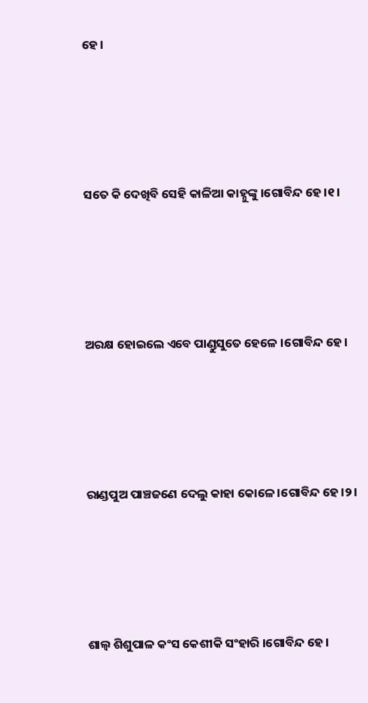ହେ।





ସତେ କି ଦେଖିବି ସେହି କାଳିଆ କାହ୍ନୁଙ୍କୁ ।ଗୋବିନ୍ଦ ହେ।୧।





ଅରକ୍ଷ ହୋଇଲେ ଏବେ ପାଣ୍ଡୁସୁତେ ହେଳେ ।ଗୋବିନ୍ଦ ହେ।





ରାଣ୍ଡପୁଅ ପାଞ୍ଚଜଣେ ଦେଲୁ କାହା କୋଳେ ।ଗୋବିନ୍ଦ ହେ।୨।





ଶାଲ୍ୱ ଶିଶୁପାଳ କଂସ କେଶୀକି ସଂହାରି ।ଗୋବିନ୍ଦ ହେ।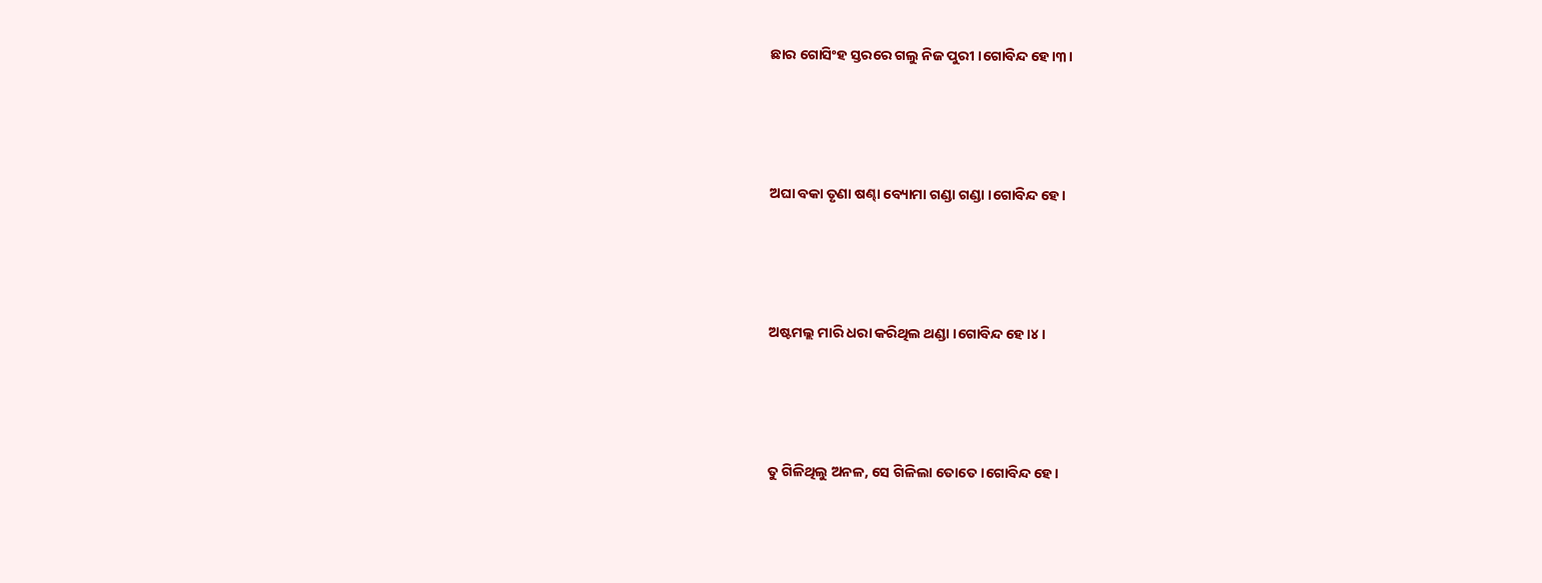ଛାର ଗୋସିଂହ ସ୍ତରରେ ଗଲୁ ନିଜ ପୁରୀ ।ଗୋବିନ୍ଦ ହେ।୩।





ଅଘା ବକା ତୃଣା ଷଣ୍ଢା ବ୍ୟୋମା ଗଣ୍ଡା ଗଣ୍ଡା ।ଗୋବିନ୍ଦ ହେ।





ଅଷ୍ଟମଲ୍ଲ ମାରି ଧରା କରିଥିଲ ଥଣ୍ଡା ।ଗୋବିନ୍ଦ ହେ।୪।





ତୁ ଗିଳିଥିଲୁ ଅନଳ, ସେ ଗିଳିଲା ତୋତେ ।ଗୋବିନ୍ଦ ହେ।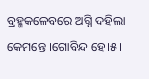ବ୍ରହ୍ମକଳେବରେ ଅଗ୍ନି ଦହିଲା କେମନ୍ତେ ।ଗୋବିନ୍ଦ ହେ।୫।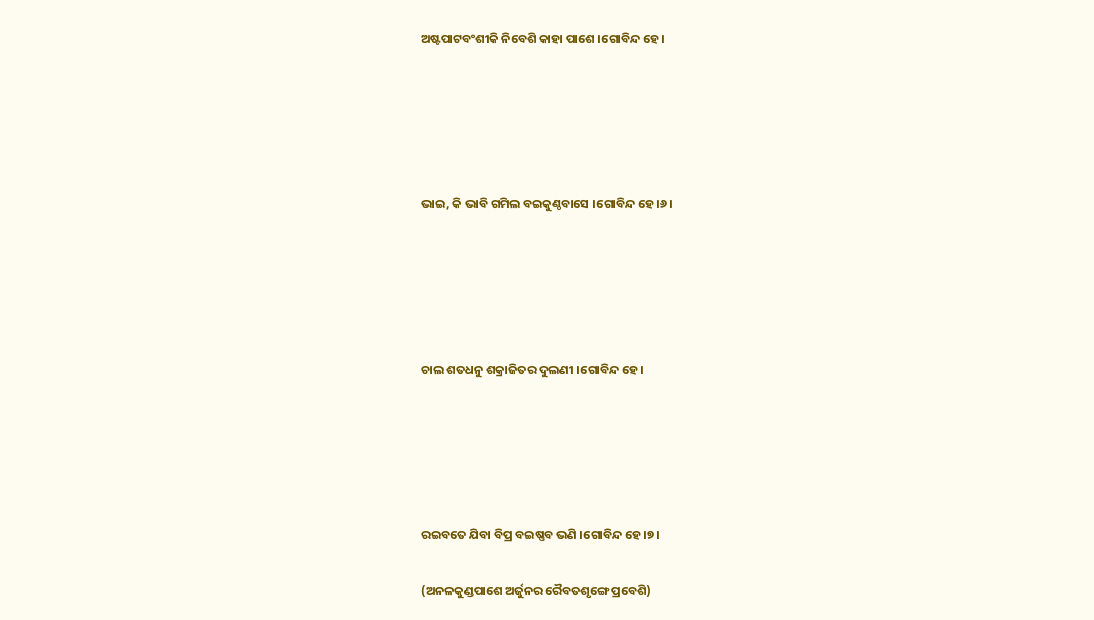ଅଷ୍ଟପାଟବଂଶୀକି ନିବେଶି କାହା ପାଶେ ।ଗୋବିନ୍ଦ ହେ।





ଭାଇ, କି ଭାବି ଗମିଲ ବଇକୁଣ୍ଠବାସେ ।ଗୋବିନ୍ଦ ହେ।୬।





ଚାଲ ଶତଧନୁ ଶକ୍ରାଜିତର ଦୁଲଣୀ ।ଗୋବିନ୍ଦ ହେ।





ରଇବତେ ଯିବା ବିପ୍ର ବଇଷ୍ଣବ ଭଣି ।ଗୋବିନ୍ଦ ହେ।୭।

(ଅନଳକୁଣ୍ଡପାଶେ ଅର୍ଜୁନର ରୈବତଶୃଙ୍ଗେ ପ୍ରବେଶି)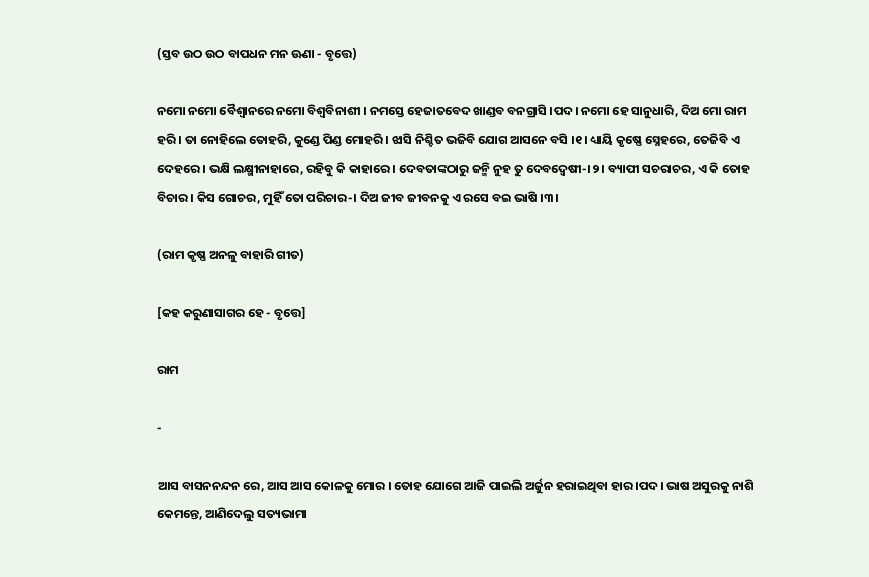(ସ୍ତବ ଉଠ ଉଠ ବାପଧନ ମନ ଊଣା - ବୃତ୍ତେ)

ନମୋ ନମୋ ବୈଶ୍ୱାନରେ ନମୋ ବିଶ୍ୱବିନାଶୀ । ନମସ୍ତେ ହେଜାତବେଦ ଖାଣ୍ଡବ ବନଗ୍ରାସି ।ପଦ। ନମୋ ହେ ସାନୁଧାରି, ଦିଅ ମୋ ରାମ ହରି । ତା ନୋହିଲେ ତୋହରି, କୁଣ୍ଡେ ପିଣ୍ଡ ମୋହରି । ଝାସି ନିଶ୍ଚିତ ଭଜିବି ଯୋଗ ଆସନେ ବସି ।୧। ଧ୍ୟାୟି କୃଷ୍ଣେ ସ୍ନେହରେ, ତେଜିବି ଏ ଦେହରେ । ଭକ୍ଷି ଲକ୍ଷ୍ମୀନାହାରେ, ରହିବୁ କି କାହାରେ । ଦେବତାଙ୍କଠାରୁ ଜନ୍ମି ନୁହ ତୁ ଦେବଦ୍ୱେଷୀ-।୨। ବ୍ୟାପୀ ସଚରାଚର, ଏ କି ତୋହ ବିଚାର । କିସ ଗୋଚର, ମୁହିଁ ତୋ ପରିଚାର-। ଦିଅ ଜୀବ ଜୀବନକୁ ଏ ରସେ ବଇ ଭାଷି ।୩।

(ରାମ କୃଷ୍ଣ ଅନଳୁ ବାହାରି ଗୀତ)

[କହ କରୁଣାସାଗର ହେ - ବୃତ୍ତେ]

ରାମ

-

ଆସ ବାସନନନ୍ଦନ ରେ, ଆସ ଆସ କୋଳକୁ ମୋର । ତୋହ ଯୋଗେ ଆଜି ପାଇଲି ଅର୍ଜୁନ ହରାଇଥିବା ହାର ।ପଦ। ଭାଷ ଅସୁରକୁ ନାଶି କେମନ୍ତେ, ଆଣିଦେଲୁ ସତ୍ୟଭାମା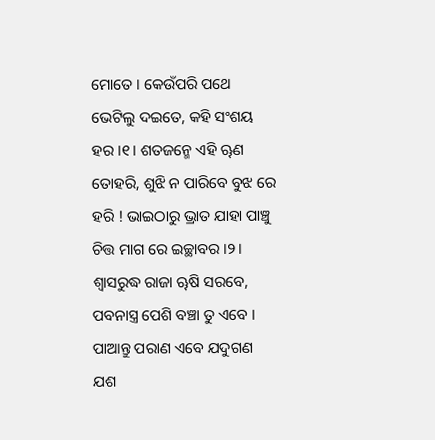ମୋତେ । କେଉଁପରି ପଥେ ଭେଟିଲୁ ଦଇତେ, କହି ସଂଶୟ ହର ।୧। ଶତଜନ୍ମେ ଏହି ୠଣ ତୋହରି, ଶୁଝି ନ ପାରିବେ ବୁଝ ରେ ହରି ! ଭାଇଠାରୁ ଭ୍ରାତ ଯାହା ପାଞ୍ଚୁ ଚିତ୍ତ ମାଗ ରେ ଇଚ୍ଛାବର ।୨। ଶ୍ୱାସରୁଦ୍ଧ ରାଜା ୠଷି ସରବେ, ପବନାସ୍ତ୍ର ପେଶି ବଞ୍ଚା ତୁ ଏବେ । ପାଆନ୍ତୁ ପରାଣ ଏବେ ଯଦୁଗଣ ଯଶ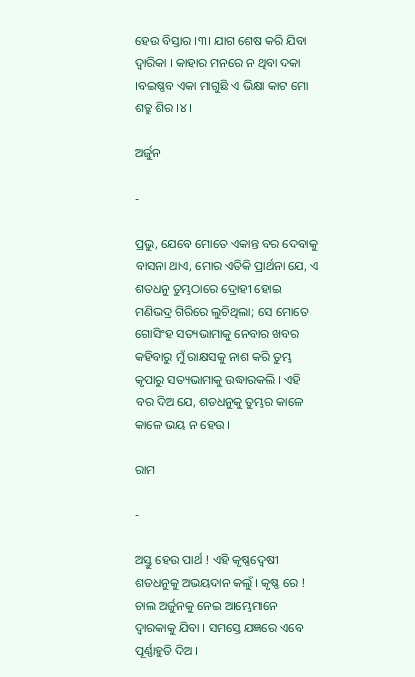ହେଉ ବିସ୍ତାର ।୩। ଯାଗ ଶେଷ କରି ଯିବା ଦ୍ୱାରିକା । କାହାର ମନରେ ନ ଥିବା ଦକା ।ବଇଷ୍ଣବ ଏକା ମାଗୁଛି ଏ ଭିକ୍ଷା କାଟ ମୋ ଶତ୍ରୁ ଶିର ।୪।

ଅର୍ଜୁନ

-

ପ୍ରଭୁ, ଯେବେ ମୋତେ ଏକାନ୍ତ ବର ଦେବାକୁ ବାସନା ଥାଏ, ମୋର ଏତିକି ପ୍ରାର୍ଥନା ଯେ, ଏ ଶତଧନୁ ତୁମ୍ଭଠାରେ ଦ୍ରୋହୀ ହୋଇ ମଣିଭଦ୍ର ଗିରିରେ ଲୁଚିଥିଲା; ସେ ମୋତେ ଗୋସିଂହ ସତ୍ୟଭାମାକୁ ନେବାର ଖବର କହିବାରୁ ମୁଁ ରାକ୍ଷସକୁ ନାଶ କରି ତୁମ୍ଭ କୃପାରୁ ସତ୍ୟଭାମାକୁ ଉଦ୍ଧାରକଲି । ଏହି ବର ଦିଅ ଯେ, ଶତଧନୁକୁ ତୁମ୍ଭର କାଳେ କାଳେ ଭୟ ନ ହେଉ ।

ରାମ

-

ଅସ୍ତୁ ହେଉ ପାର୍ଥ ! ଏହି କୃଷ୍ଣଦ୍ୱେଷୀ ଶତଧନୁକୁ ଅଭୟଦାନ କଲୁଁ । କୃଷ୍ଣ ରେ ! ଚାଲ ଅର୍ଜୁନକୁ ନେଇ ଆମ୍ଭେମାନେ ଦ୍ୱାରକାକୁ ଯିବା । ସମସ୍ତେ ଯଜ୍ଞରେ ଏବେ ପୂର୍ଣ୍ଣାହୁତି ଦିଅ ।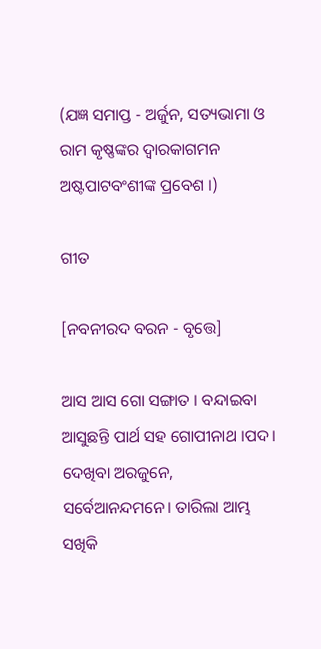(ଯଜ୍ଞ ସମାପ୍ତ - ଅର୍ଜୁନ, ସତ୍ୟଭାମା ଓ ରାମ କୃଷ୍ଣଙ୍କର ଦ୍ୱାରକାଗମନ ଅଷ୍ଟପାଟବଂଶୀଙ୍କ ପ୍ରବେଶ ।)

ଗୀତ

[ନବନୀରଦ ବରନ - ବୃତ୍ତେ]

ଆସ ଆସ ଗୋ ସଙ୍ଗାତ । ବନ୍ଦାଇବା ଆସୁଛନ୍ତି ପାର୍ଥ ସହ ଗୋପୀନାଥ ।ପଦ। ଦେଖିବା ଅରଜୁନେ, ସର୍ବେଆନନ୍ଦମନେ। ତାରିଲା ଆମ୍ଭ ସଖିକି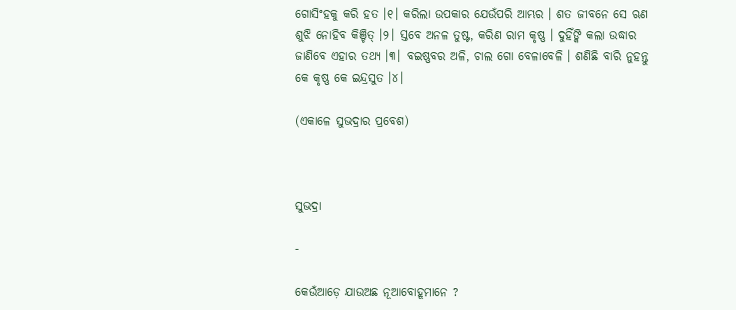ଗୋସିଂହକୁ କରି ହତ ।୧। କରିଲା ଉପକାର ଯେଉଁପରି ଆମ୍ଭର । ଶତ ଜୀବନେ ସେ ଋଣ ଶୁଝି ନୋହିବ କିଞ୍ଚିତ୍‌ ।୨। ସ୍ତବେ ଅନଳ ତୁଷ୍ଟ, କରିଣ ରାମ କୃଷ୍ଣ । ଦୁହିଁଙ୍କି କଲା ଉଦ୍ଧାର ଜାଣିବେ ଏହାର ତଥ୍ୟ ।୩। ବଇଷ୍ଣବର ଅଳି, ଚାଲ ଗୋ ବେଳାବେଳି । ଶଣିଛି ବାରି ନୁହନ୍ତୁ କେ କୃଷ୍ଣ କେ ଇନ୍ଦ୍ରସୁତ ।୪।

(ଏକାଳେ ସୁଭଦ୍ରାର ପ୍ରବେଶ)



ସୁଭଦ୍ରା

-

କେଉଁଆଡ଼େ ଯାଉଅଛ ନୂଆବୋହୂମାନେ ?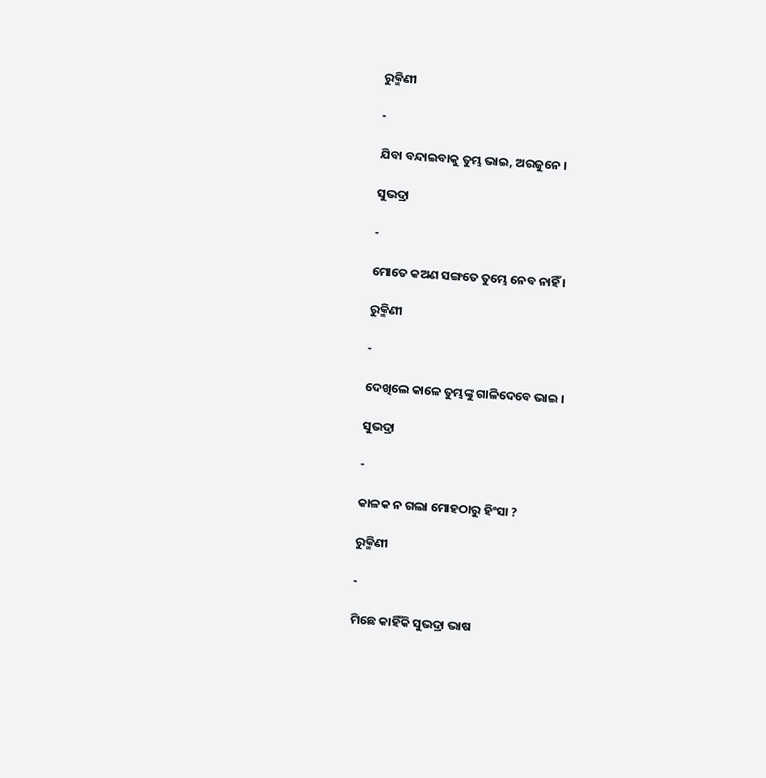ରୁକ୍ମିଣୀ

-

ଯିବା ବନ୍ଦାଇବାକୁ ତୁମ୍ଭ ଭାଇ, ଅରଜୁନେ ।

ସୁଭଦ୍ରା

-

ମୋତେ କଅଣ ସଙ୍ଗତେ ତୁମ୍ଭେ ନେବ ନାହିଁ ।

ରୁକ୍ମିଣୀ

-

ଦେଖିଲେ କାଳେ ତୁମ୍ଭଙ୍କୁ ଗାଳିଦେବେ ଭାଇ ।

ସୁଭଦ୍ରା

-

କାଳକ ନ ଗଲା ମୋହଠାରୁ ହିଂସା ?

ରୁକ୍ମିଣୀ

-

ମିଛେ କାହିଁକି ସୁଭଦ୍ରା ଭାଷ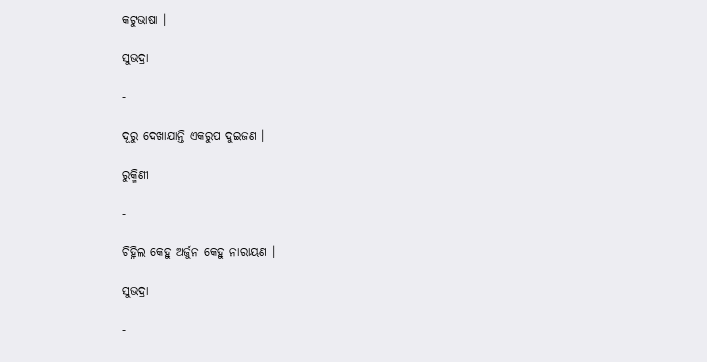କଟୁଭାଷା ।

ସୁଭଦ୍ରା

-

ଦୂରୁ ଦେଖାଯାନ୍ତି ଏକରୁପ ଦୁଇଜଣ ।

ରୁକ୍ମିଣୀ

-

ଚିହ୍ନିଲ କେହୁ ଅର୍ଜୁନ କେହୁ ନାରାୟଣ ।

ସୁଭଦ୍ରା

-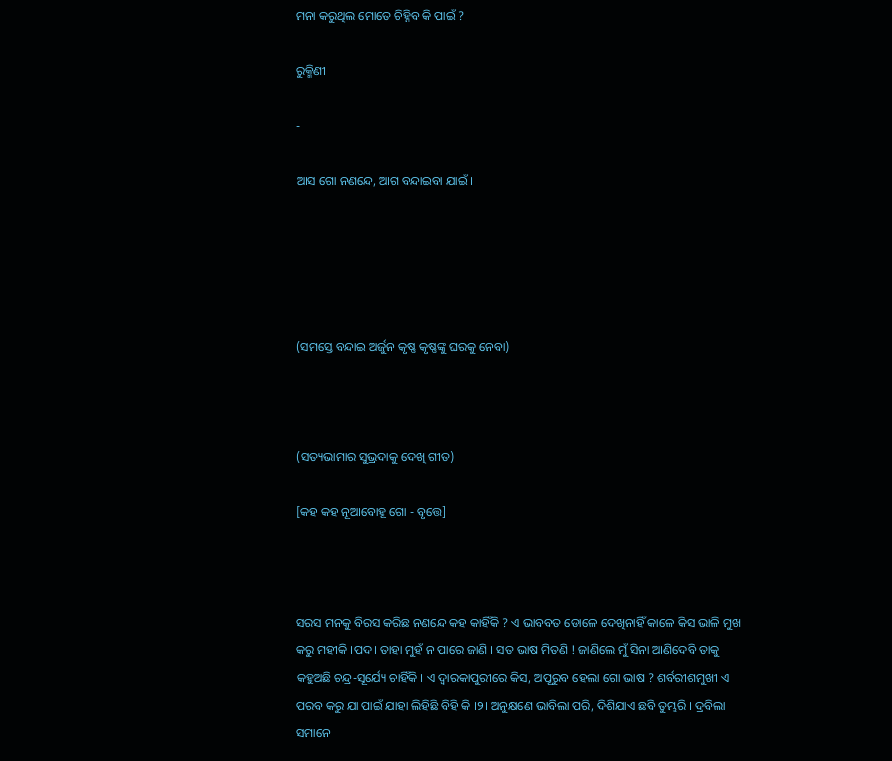ମନା କରୁଥିଲ ମୋତେ ଚିହ୍ନିବ କି ପାଇଁ ?

ରୁକ୍ମିଣୀ

-

ଆସ ଗୋ ନଣନ୍ଦେ, ଆଗ ବନ୍ଦାଇବା ଯାଇଁ ।





(ସମସ୍ତେ ବନ୍ଦାଇ ଅର୍ଜୁନ କୃଷ୍ଣ କୃଷ୍ଣଙ୍କୁ ଘରକୁ ନେବା)



(ସତ୍ୟଭାମାର ସୁଭ୍ରଦାକୁ ଦେଖି ଗୀତ)

[କହ କହ ନୂଆବୋହୂ ଗୋ - ବୃତ୍ତେ]



ସରସ ମନକୁ ବିରସ କରିଛ ନଣନ୍ଦେ କହ କାହିଁକି ? ଏ ଭାବବତ ଡୋଳେ ଦେଖିନାହିଁ କାଳେ କିସ ଭାଳି ମୁଖ କରୁ ମହୀକି ।ପଦ। ତାହା ମୁହଁ ନ ପାରେ ଜାଣି । ସତ ଭାଷ ମିତଣି ! ଜାଣିଲେ ମୁଁ ସିନା ଆଣିଦେବି ତାକୁ କହୁଅଛି ଚନ୍ଦ୍ର-ସୂର୍ଯ୍ୟେ ଚାହିଁକି । ଏ ଦ୍ୱାରକାପୁରୀରେ କିସ, ଅପୂରୁବ ହେଲା ଗୋ ଭାଷ ? ଶର୍ବରୀଶମୁଖୀ ଏ ପରବ କରୁ ଯା ପାଇଁ ଯାହା ଲିହିଛି ବିହି କି ।୨। ଅନୁକ୍ଷଣେ ଭାବିଲା ପରି, ଦିଶିଯାଏ ଛବି ତୁମ୍ଭରି । ଦ୍ରବିଲା ସମାନେ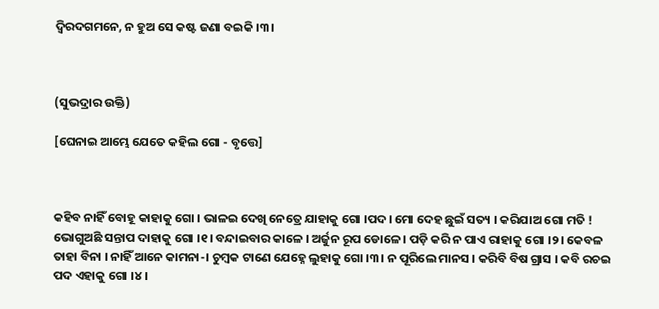ଦ୍ୱିରଦଗମନେ, ନ ହୁଅ ସେ କଷ୍ଟ ଜଣା ବଇକି ।୩।



(ସୁଭଦ୍ରାର ଉକ୍ତି)

[ଘେନାଇ ଆମ୍ଭେ ଯେତେ କହିଲ ଗୋ - ବୃତ୍ତେ]



କହିବ ନାହିଁ ବୋହୂ କାହାକୁ ଗୋ । ଭାଳଇ ଦେଖି ନେତ୍ରେ ଯାହାକୁ ଗୋ ।ପଦ। ମୋ ଦେହ ଛୁଇଁ ସତ୍ୟ । କରିଯାଅ ଗୋ ମତି ! ଭୋଗୁଅଛି ସନ୍ତାପ ଦାହାକୁ ଗୋ ।୧। ବନ୍ଦାଇବାର କାଳେ । ଅର୍ଜୁନ ରୂପ ଡୋଳେ । ପଡ଼ି କରି ନ ପାଏ ରାହାକୁ ଗୋ ।୨। କେବଳ ତାହା ବିନା । ନାହିଁ ଆନେ କାମନା-। ଚୁମ୍ବକ ଟାଣେ ଯେହ୍ନେ ଲୁହାକୁ ଗୋ ।୩। ନ ପୂରିଲେ ମାନସ । କରିବି ବିଷ ଗ୍ରାସ । କବି ରଚଇ ପଦ ଏହାକୁ ଗୋ ।୪।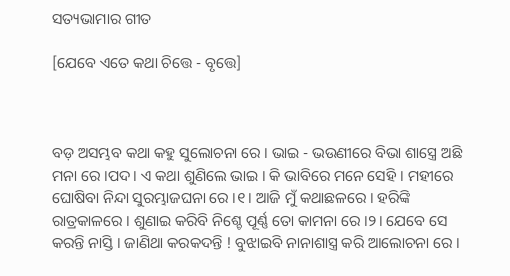ସତ୍ୟଭାମାର ଗୀତ

[ଯେବେ ଏତେ କଥା ଚିତ୍ତେ - ବୃତ୍ତେ]



ବଡ଼ ଅସମ୍ଭବ କଥା କହୁ ସୁଲୋଚନା ରେ । ଭାଇ - ଭଉଣୀରେ ବିଭା ଶାସ୍ତ୍ରେ ଅଛି ମନା ରେ ।ପଦ। ଏ କଥା ଶୁଣିଲେ ଭାଇ । କି ଭାବିରେ ମନେ ସେହି । ମହୀରେ ଘୋଷିବା ନିନ୍ଦା ସୁରମ୍ଭାଜଘନା ରେ ।୧। ଆଜି ମୁଁ କଥାଛଳରେ । ହରିଙ୍କି ରାତ୍ରକାଳରେ । ଶୁଣାଇ କରିବି ନିଶ୍ଚେ ପୂର୍ଣ୍ଣ ତୋ କାମନା ରେ ।୨। ଯେବେ ସେ କରନ୍ତି ନାସ୍ତି । ଜାଣିଥା କରକଦନ୍ତି ! ବୁଝାଇବି ନାନାଶାସ୍ତ୍ର କରି ଆଲୋଚନା ରେ ।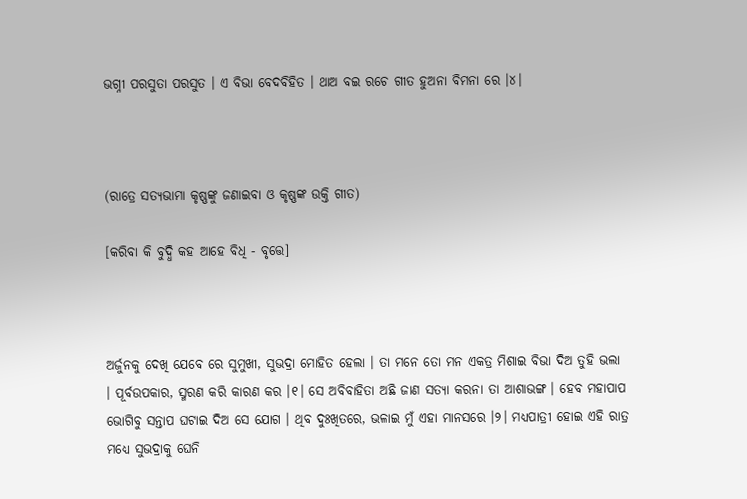ଭଗ୍ନୀ ପରସୁତା ପରସୁତ । ଏ ବିଭା ବେଦବିହିତ । ଥାଅ ବଇ ରଚେ ଗୀତ ହୁଅନା ବିମନା ରେ ।୪।



(ରାତ୍ରେ ସତ୍ୟଭାମା କୃଷ୍ଣଙ୍କୁ ଜଣାଇବା ଓ କୃଷ୍ଣଙ୍କ ଉକ୍ତି ଗୀତ)

[କରିବା କି ବୁଦ୍ଧି କହ ଆହେ ବିଧି - ବୃତ୍ତେ]



ଅର୍ଜୁନକୁ ଦେଖି ଯେବେ ରେ ସୁମୁଖୀ, ସୁଭଦ୍ରା ମୋହିତ ହେଲା । ତା ମନେ ତୋ ମନ ଏକତ୍ର ମିଶାଇ ବିଭା ଦିଅ ତୁହି ଭଲା । ପୂର୍ବଉପକାର, ସ୍ମରଣ କରି କାରଣ କର ।୧। ସେ ଅବିବାହିତା ଅଛି ଜାଣ ସତ୍ୟା କରନା ତା ଆଶାଭଙ୍ଗ । ହେବ ମହାପାପ ଭୋଗିବୁ ସନ୍ତାପ ଘଟାଇ ଦିଅ ସେ ଯୋଗ । ଥିବ ଦୁଃଖିତରେ, ଭଳାଇ ମୁଁ ଏହା ମାନସରେ ।୨। ମଧ୍ୟପାତ୍ରୀ ହୋଇ ଏହି ରାତ୍ର ମଧ୍ୟେ ସୁଭଦ୍ରାକୁ ଘେନି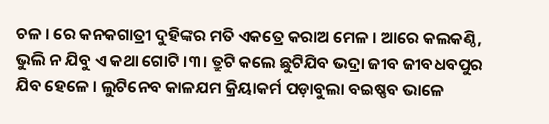ଚଳ । ରେ କନକଗାତ୍ରୀ ଦୁହିଙ୍କର ମତି ଏକତ୍ରେ କରାଅ ମେଳ । ଆରେ କଲକଣ୍ଠି, ଭୁଲି ନ ଯିବୁ ଏ କଥା ଗୋଟି ।୩। ତ୍ରୁଟି କଲେ ଛୁଟିଯିବ ଭଦ୍ରା ଜୀବ ଜୀବଧବପୁର ଯିବ ହେଳେ । ଲୁଟିନେବ କାଳଯମ କ୍ରିୟାକର୍ମ ପଡ଼ାବୁଲା ବଇଷ୍ଣବ ଭାଳେ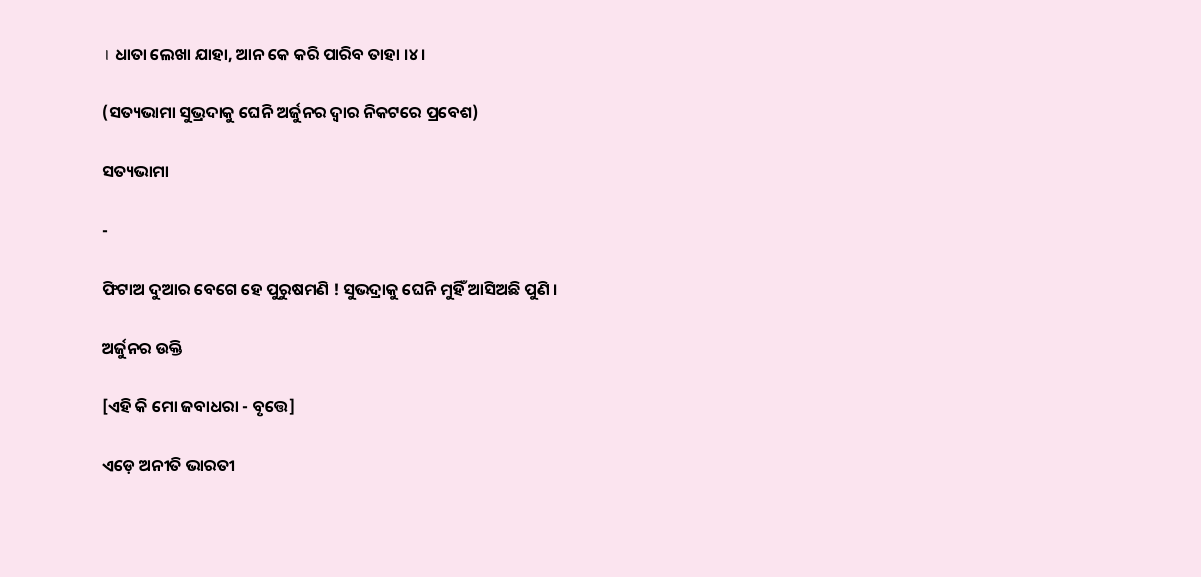। ଧାତା ଲେଖା ଯାହା, ଆନ କେ କରି ପାରିବ ତାହା ।୪।

(ସତ୍ୟଭାମା ସୁଭ୍ରଦାକୁ ଘେନି ଅର୍ଜୁନର ଦ୍ୱାର ନିକଟରେ ପ୍ରବେଶ)

ସତ୍ୟଭାମା

-

ଫିଟାଅ ଦୁଆର ବେଗେ ହେ ପୁରୁଷମଣି ! ସୁଭଦ୍ରାକୁ ଘେନି ମୁହିଁ ଆସିଅଛି ପୁଣି ।

ଅର୍ଜୁନର ଉକ୍ତି

[ଏହି କି ମୋ ଜବାଧରା - ବୃତ୍ତେ]

ଏଡ଼େ ଅନୀତି ଭାରତୀ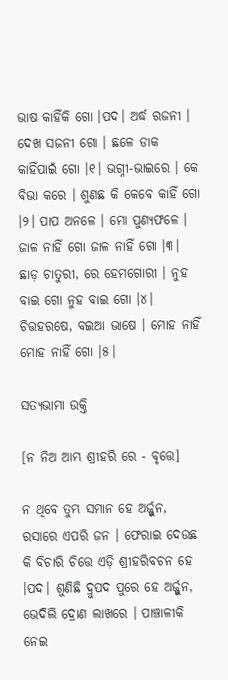ଭାଷ କାହିଁକି ଗୋ ।ପଦ। ଅର୍ଦ୍ଧ ରଜନୀ । ଦେଖ ସଜନୀ ଗୋ । ଛଳେ ଡାକ କାହିଁପାଇଁ ଗୋ ।୧। ଭଗ୍ନୀ-ଭାଇରେ । କେ ବିଭା କରେ । ଶୁଣଛ କି କେବେ କାହିଁ ଗୋ ।୨। ପାପ ଅନଳେ । ମୋ ପୁଣ୍ୟଫଳେ । ଜାଳ ନାହିଁ ଗୋ ଜାଳ ନାହିଁ ଗୋ ।୩। ଛାଡ଼ ଚାତୁରୀ, ରେ ହେମଗୋରୀ । ନୁହ ବାଇ ଗୋ ନୁହ ବାଇ ଗୋ ।୪। ଚିତ୍ତହରଷେ, ବଇଆ ଭାଷେ । ମୋହ ନାହିଁ ମୋହ ନାହିଁ ଗୋ ।୫।

ସତ୍ୟଭାମା ଉକ୍ତି

[ନ ନିଅ ଆମ୍ଭ ଶ୍ରୀହରି ରେ - ବୃତ୍ତେ]

ନ ଥିବେ ତୁମ୍ଭ ସମାନ ହେ ଅର୍ଜ୍ଜୁନ, ରସାରେ ଏପରି ଜନ । ଫେରାଇ ଦେଉଛ କି ବିଚାରି ଚିତ୍ତେ ଏଡ଼ି ଶ୍ରୀହରିବଚନ ହେ ।ପଦ। ଶୁଣିଛି ଦ୍ରୁପଦ ପୁରେ ହେ ଅର୍ଜ୍ଜୁନ, ଭେଦିଲି ଦ୍ରୋଣ ଲାଖରେ । ପାଞ୍ଚାଳୀକି ନେଇ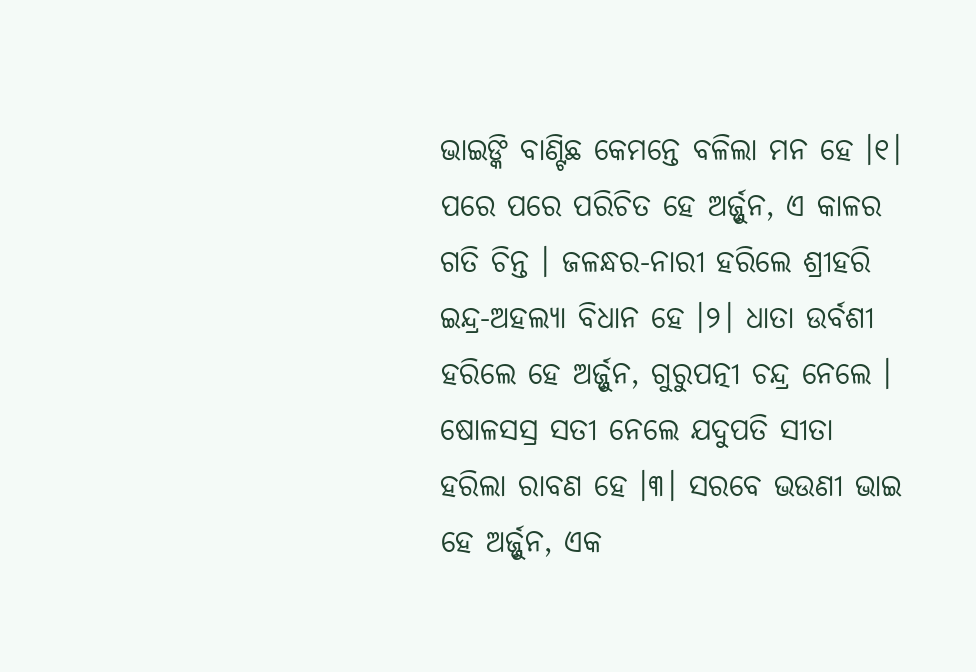ଭାଇଙ୍କି ବାଣ୍ଟିଛ କେମନ୍ତେ ବଳିଲା ମନ ହେ ।୧। ପରେ ପରେ ପରିଚିତ ହେ ଅର୍ଜ୍ଜୁନ, ଏ କାଳର ଗତି ଚିନ୍ତ । ଜଳନ୍ଧର-ନାରୀ ହରିଲେ ଶ୍ରୀହରି ଇନ୍ଦ୍ର-ଅହଲ୍ୟା ବିଧାନ ହେ ।୨। ଧାତା ଉର୍ବଶୀ ହରିଲେ ହେ ଅର୍ଜ୍ଜୁନ, ଗୁରୁପତ୍ନୀ ଚନ୍ଦ୍ର ନେଲେ । ଷୋଳସସ୍ର ସତୀ ନେଲେ ଯଦୁପତି ସୀତା ହରିଲା ରାବଣ ହେ ।୩। ସରବେ ଭଉଣୀ ଭାଇ ହେ ଅର୍ଜ୍ଜୁନ, ଏକ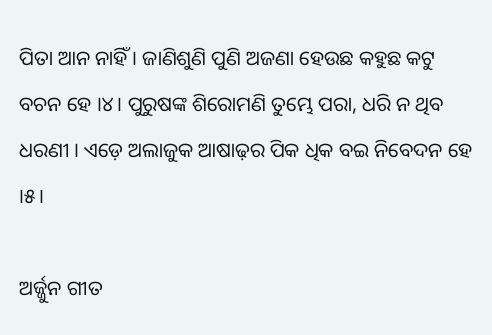ପିତା ଆନ ନାହିଁ । ଜାଣିଶୁଣି ପୁଣି ଅଜଣା ହେଉଛ କହୁଛ କଟୁ ବଚନ ହେ ।୪। ପୁରୁଷଙ୍କ ଶିରୋମଣି ତୁମ୍ଭେ ପରା, ଧରି ନ ଥିବ ଧରଣୀ । ଏଡ଼େ ଅଲାଜୁକ ଆଷାଢ଼ର ପିକ ଧିକ ବଇ ନିବେଦନ ହେ ।୫।

ଅର୍ଜ୍ଜୁନ ଗୀତ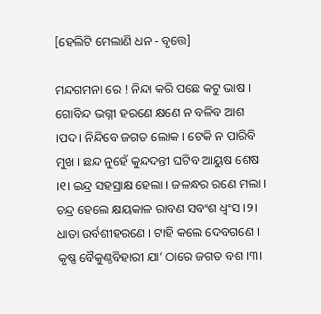[ହେଲିଟି ମେଲାଣି ଧନ - ବୃତ୍ତେ]

ମନ୍ଦଗମନା ରେ ! ନିନ୍ଦା କରି ପଛେ କଟୁ ଭାଷ । ଗୋବିନ୍ଦ ଭଗ୍ନୀ ହରଣେ କ୍ଷଣେ ନ ବଳିବ ଆଶ ।ପଦ। ନିନ୍ଦିବେ ଜଗତ ଲୋକ । ଟେକି ନ ପାରିବି ମୁଖ । ଛନ୍ଦ ନୁହେଁ କୁନ୍ଦଦନ୍ତୀ ଘଟିବ ଆୟୁଷ ଶେଷ ।୧। ଇନ୍ଦ୍ର ସହସ୍ରାକ୍ଷ ହେଲା । ଜଳନ୍ଧର ରଣେ ମଲା । ଚନ୍ଦ୍ର ହେଲେ କ୍ଷୟକାଳ ରାବଣ ସବଂଶ ଧ୍ୱଂସ ।୨। ଧାତା ଉର୍ବଶୀହରଣେ । ଟାହି କଲେ ଦେବଗଣେ । କୃଷ୍ଣ ବୈକୁଣ୍ଠବିହାରୀ ଯା’ ଠାରେ ଜଗତ ବଶ ।୩।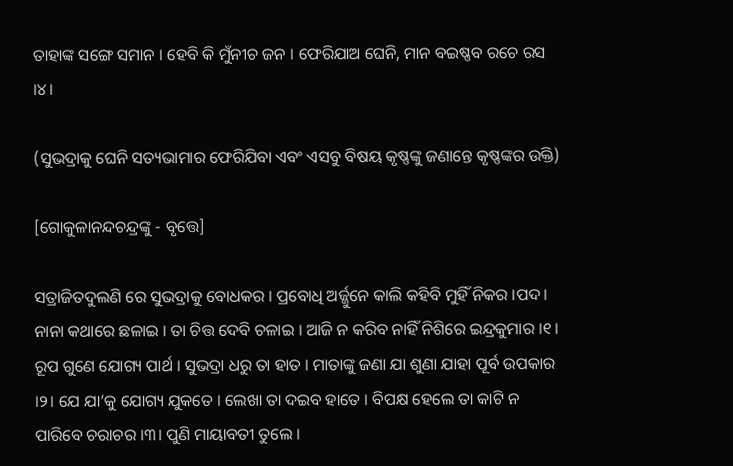ତାହାଙ୍କ ସଙ୍ଗେ ସମାନ । ହେବି କି ମୁଁନୀଚ ଜନ । ଫେରିଯାଅ ଘେନି, ମାନ ବଇଷ୍ଣବ ରଚେ ରସ ।୪।

(ସୁଭଦ୍ରାକୁ ଘେନି ସତ୍ୟଭାମାର ଫେରିଯିବା ଏବଂ ଏସବୁ ବିଷୟ କୃଷ୍ଣଙ୍କୁ ଜଣାନ୍ତେ କୃଷ୍ଣଙ୍କର ଉକ୍ତି)

[ଗୋକୁଳାନନ୍ଦଚନ୍ଦ୍ରଙ୍କୁ - ବୃତ୍ତେ]

ସତ୍ରାଜିତଦୁଲଣି ରେ ସୁଭଦ୍ରାକୁ ବୋଧକର । ପ୍ରବୋଧି ଅର୍ଜ୍ଜୁନେ କାଲି କହିବି ମୁହିଁ ନିକର ।ପଦ। ନାନା କଥାରେ ଛଳାଇ । ତା ଚିତ୍ତ ଦେବି ଚଳାଇ । ଆଜି ନ କରିବ ନାହିଁ ନିଶିରେ ଇନ୍ଦ୍ରକୁମାର ।୧। ରୂପ ଗୁଣେ ଯୋଗ୍ୟ ପାର୍ଥ । ସୁଭଦ୍ରା ଧରୁ ତା ହାତ । ମାତାଙ୍କୁ ଜଣା ଯା ଶୁଣା ଯାହା ପୂର୍ବ ଉପକାର ।୨। ଯେ ଯା’କୁ ଯୋଗ୍ୟ ଯୁକତେ । ଲେଖା ତା ଦଇବ ହାତେ । ବିପକ୍ଷ ହେଲେ ତା କାଟି ନ ପାରିବେ ଚରାଚର ।୩। ପୁଣି ମାୟାବତୀ ତୁଲେ ।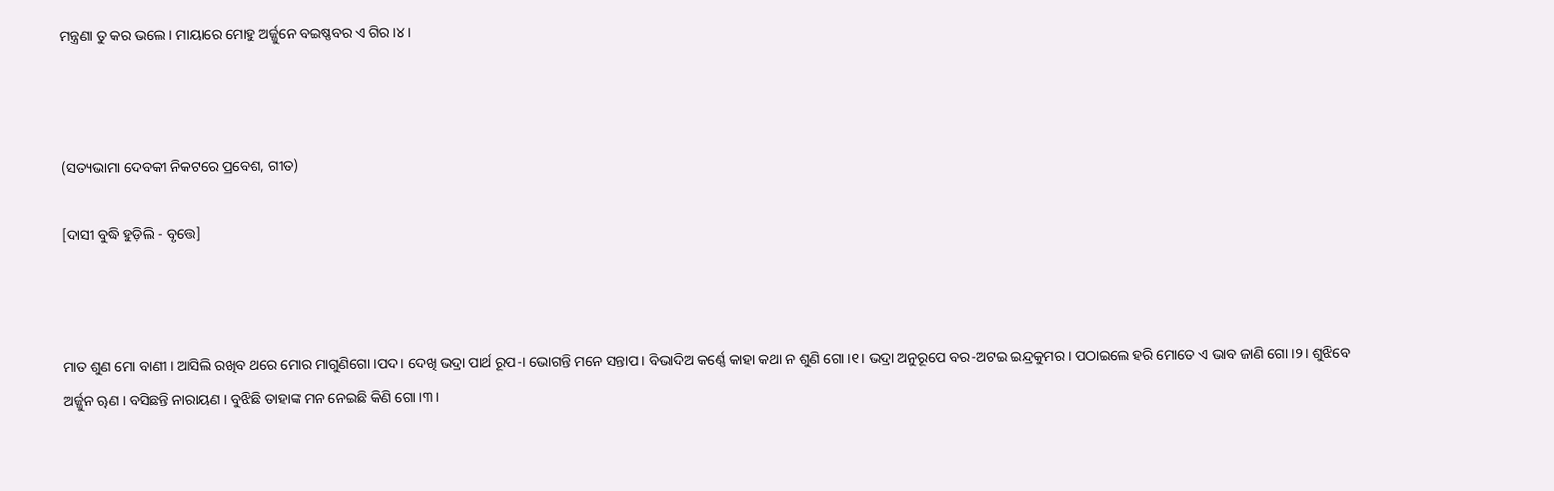ମନ୍ତ୍ରଣା ତୁ କର ଭଲେ । ମାୟାରେ ମୋହୁ ଅର୍ଜ୍ଜୁନେ ବଇଷ୍ଣବର ଏ ଗିର ।୪।



(ସତ୍ୟଭାମା ଦେବକୀ ନିକଟରେ ପ୍ରବେଶ, ଗୀତ)

[ଦାସୀ ବୁଦ୍ଧି ହୁଡ଼ିଲି - ବୃତ୍ତେ]



ମାତ ଶୁଣ ମୋ ବାଣୀ । ଆସିଲି ରଖିବ ଥରେ ମୋର ମାଗୁଣିଗୋ ।ପଦ। ଦେଖି ଭଦ୍ରା ପାର୍ଥ ରୂପ-। ଭୋଗନ୍ତି ମନେ ସନ୍ତାପ । ବିଭାଦିଅ କର୍ଣ୍ଣେ କାହା କଥା ନ ଶୁଣି ଗୋ ।୧। ଭଦ୍ରା ଅନୁରୂପେ ବର-ଅଟଇ ଇନ୍ଦ୍ରକୁମର । ପଠାଇଲେ ହରି ମୋତେ ଏ ଭାବ ଜାଣି ଗୋ ।୨। ଶୁଝିବେ ଅର୍ଜ୍ଜୁନ ୠଣ । ବସିଛନ୍ତି ନାରାୟଣ । ବୁଝିଛି ତାହାଙ୍କ ମନ ନେଇଛି କିଣି ଗୋ ।୩।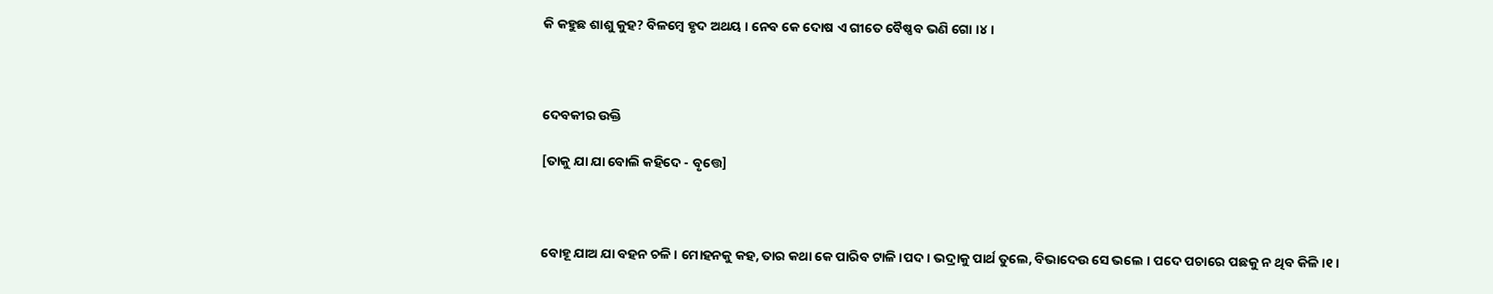କି କହୁଛ ଶାଶୁ କୁହ? ବିଳମ୍ବେ ହୃଦ ଅଥୟ । ନେବ କେ ଦୋଷ ଏ ଗୀତେ ବୈଷ୍ଣବ ଭଣି ଗୋ ।୪।



ଦେବକୀର ଉକ୍ତି

[ତାକୁ ଯା ଯା ବୋଲି କହିଦେ - ବୃତ୍ତେ]



ବୋହୂ ଯାଅ ଯା ବହନ ଚଳି । ମୋହନକୁ କହ, ତାର କଥା କେ ପାରିବ ଟାଳି ।ପଦ। ଭଦ୍ରାକୁ ପାର୍ଥ ତୁଲେ, ବିଭାଦେଉ ସେ ଭଲେ । ପଦେ ପଚାରେ ପଛକୁ ନ ଥିବ କିଳି ।୧।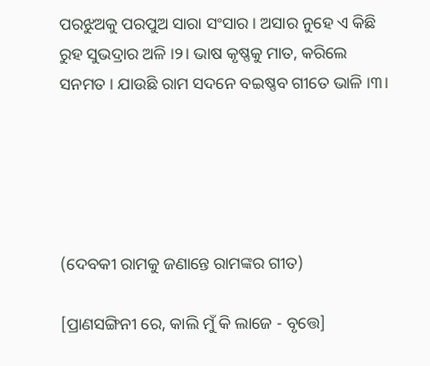ପରଝୁଅକୁ ପରପୁଅ ସାରା ସଂସାର । ଅସାର ନୁହେ ଏ କିଛି ରୁହ ସୁଭଦ୍ରାର ଅଳି ।୨। ଭାଷ କୃଷ୍ଣକୁ ମାତ, କରିଲେ ସନମତ । ଯାଉଛି ରାମ ସଦନେ ବଇଷ୍ଣବ ଗୀତେ ଭାଳି ।୩।





(ଦେବକୀ ରାମକୁ ଜଣାନ୍ତେ ରାମଙ୍କର ଗୀତ)

[ପ୍ରାଣସଙ୍ଗିନୀ ରେ, କାଲି ମୁଁ କି ଲାଜେ - ବୃତ୍ତେ]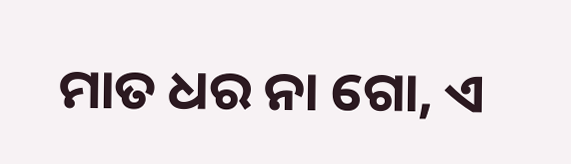ମାତ ଧର ନା ଗୋ, ଏ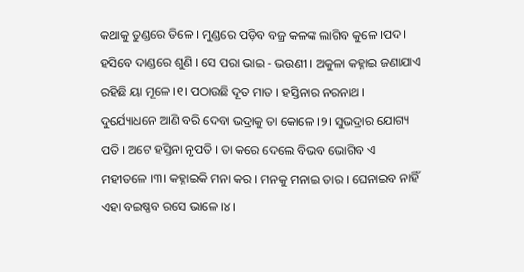କଥାକୁ ତୁଣ୍ଡରେ ତିଳେ । ମୁଣ୍ଡରେ ପଡ଼ିବ ବଜ୍ର କଳଙ୍କ ଲାଗିବ କୁଳେ ।ପଦ। ହସିବେ ଦାଣ୍ଡରେ ଶୁଣି । ସେ ପରା ଭାଇ - ଭଉଣୀ । ଅକୁଳା କହ୍ନାଇ ଜଣାଯାଏ ରହିଛି ୟା ମୂଳେ ।୧। ପଠାଉଛି ଦୂତ ମାତ । ହସ୍ତିନାର ନରନାଥ । ଦୁର୍ଯ୍ୟୋଧନେ ଆଣି ବରି ଦେବା ଭଦ୍ରାକୁ ତା କୋଳେ ।୨। ସୁଭଦ୍ରାର ଯୋଗ୍ୟ ପତି । ଅଟେ ହସ୍ତିନା ନୃପତି । ତା କରେ ଦେଲେ ବିଭବ ଭୋଗିବ ଏ ମହୀତଳେ ।୩। କହ୍ନାଇକି ମନା କର । ମନକୁ ମନାଇ ତାର । ଘେନାଇବ ନାହିଁ ଏହା ବଇଷ୍ଣବ ରସେ ଭାଳେ ।୪।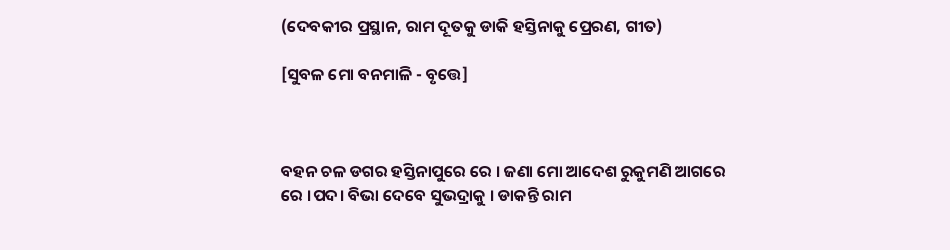(ଦେବକୀର ପ୍ରସ୍ଥାନ, ରାମ ଦୂତକୁ ଡାକି ହସ୍ତିନାକୁ ପ୍ରେରଣ, ଗୀତ)

[ସୁବଳ ମୋ ବନମାଳି - ବୃତ୍ତେ]



ବହନ ଚଳ ଡଗର ହସ୍ତିନାପୁରେ ରେ । ଜଣା ମୋ ଆଦେଶ ରୁକୁମଣି ଆଗରେ ରେ ।ପଦ। ବିଭା ଦେବେ ସୁଭଦ୍ରାକୁ । ଡାକନ୍ତି ରାମ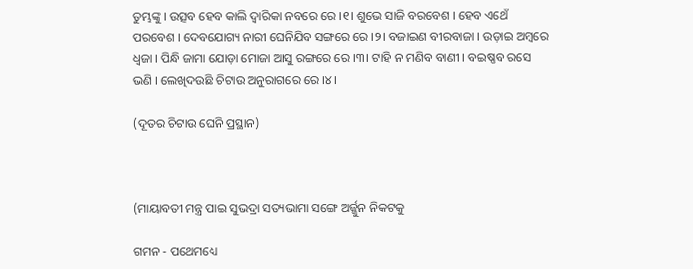ତୁମ୍ଭଙ୍କୁ । ଉତ୍ସବ ହେବ କାଲି ଦ୍ୱାରିକା ନବରେ ରେ ।୧। ଶୁଭେ ସାଜି ବରବେଶ । ହେବ ଏଥେଁ ପରବେଶ । ଦେବଯୋଗ୍ୟ ନାରୀ ଘେନିଯିବ ସଙ୍ଗରେ ରେ ।୨। ବଜାଇଣ ବୀରବାଜା । ଉଡ଼ାଇ ଅମ୍ବରେ ଧ୍ୱଜା । ପିନ୍ଧି ଜାମା ଯୋଡ଼ା ମୋଜା ଆସୁ ରଙ୍ଗରେ ରେ ।୩। ଟାହି ନ ମଣିବ ବାଣୀ । ବଇଷ୍ଣବ ରସେ ଭଣି । ଲେଖିଦଉଛି ଚିଟାଉ ଅନୁରାଗରେ ରେ ।୪।

(ଦୂତର ଚିଟାଉ ଘେନି ପ୍ରସ୍ଥାନ)



(ମାୟାବତୀ ମନ୍ତ୍ର ପାଇ ସୁଭଦ୍ରା ସତ୍ୟଭାମା ସଙ୍ଗେ ଅର୍ଜ୍ଜୁନ ନିକଟକୁ

ଗମନ - ପଥେମଧ୍ୟେ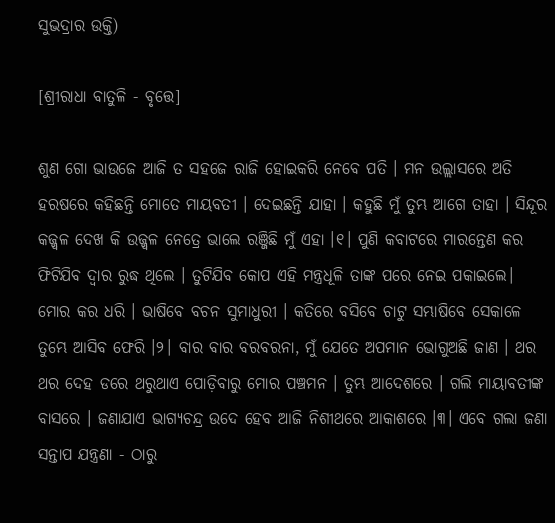ସୁଭଦ୍ରାର ଉକ୍ତି)

[ଶ୍ରୀରାଧା ବାତୁଳି - ବୃତ୍ତେ]

ଶୁଣ ଗୋ ଭାଉଜେ ଆଜି ତ ସହଜେ ରାଜି ହୋଇକରି ନେବେ ପତି । ମନ ଉଲ୍ଲାସରେ ଅତି ହରଷରେ କହିଛନ୍ତି ମୋତେ ମାୟବତୀ । ଦେଇଛନ୍ତି ଯାହା । କହୁଛି ମୁଁ ତୁମ୍ଭ ଆଗେ ତାହା । ସିନ୍ଦୂର କଜ୍ଜ୍ୱଳ ଦେଖ କି ଉଜ୍ଜ୍ୱଳ ନେତ୍ରେ ଭାଲେ ରଞ୍ଜିଛି ମୁଁ ଏହା ।୧। ପୁଣି କବାଟରେ ମାରନ୍ତେଣ କର ଫିଟିଯିବ ଦ୍ୱାର ରୁଦ୍ଧ ଥିଲେ । ତୁଟିଯିବ କୋପ ଏହି ମନ୍ତ୍ରଧୂଳି ତାଙ୍କ ପରେ ନେଇ ପକାଇଲେ। ମୋର କର ଧରି । ଭାଷିବେ ବଚନ ସୁମାଧୁରୀ । କତିରେ ବସିବେ ଚାଟୁ ସମ୍ଭାଷିବେ ସେକାଳେ ତୁମ୍ଭେ ଆସିବ ଫେରି ।୨। ବାର ବାର ବରବରନା, ମୁଁ ଯେତେ ଅପମାନ ଭୋଗୁଅଛି ଜାଣ । ଥର ଥର ଦେହ ଡରେ ଥରୁଥାଏ ପୋଡ଼ିବାରୁ ମୋର ପଞ୍ଚମନ । ତୁମ୍ଭ ଆଦେଶରେ । ଗଲି ମାୟାବତୀଙ୍କ ବାସରେ । ଜଣାଯାଏ ଭାଗ୍ୟଚନ୍ଦ୍ର ଉଦେ ହେବ ଆଜି ନିଶୀଥରେ ଆକାଶରେ ।୩। ଏବେ ଗଲା ଜଣା ସନ୍ତାପ ଯନ୍ତ୍ରଣା - ଠାରୁ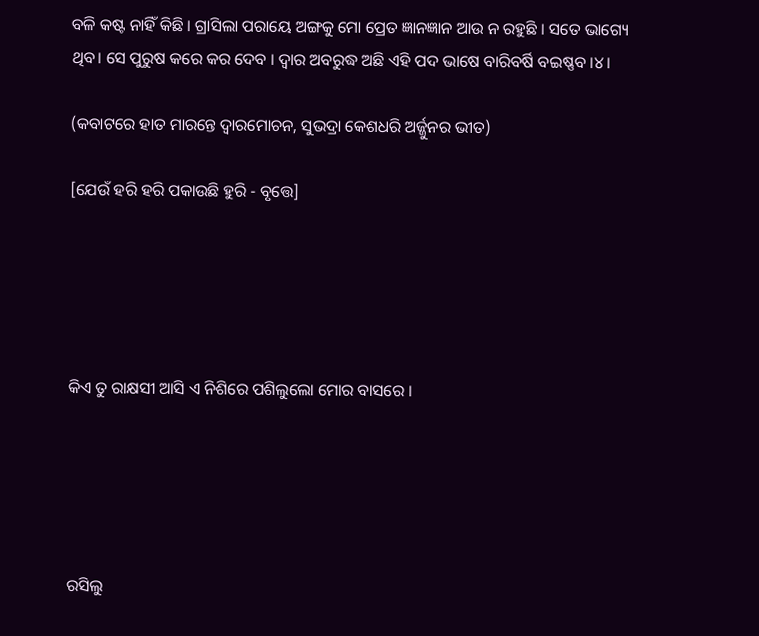ବଳି କଷ୍ଟ ନାହିଁ କିଛି । ଗ୍ରାସିଲା ପରାୟେ ଅଙ୍ଗକୁ ମୋ ପ୍ରେତ ଜ୍ଞାନଜ୍ଞାନ ଆଉ ନ ରହୁଛି । ସତେ ଭାଗ୍ୟେ ଥିବ। ସେ ପୁରୁଷ କରେ କର ଦେବ । ଦ୍ୱାର ଅବରୁଦ୍ଧ ଅଛି ଏହି ପଦ ଭାଷେ ବାରିବର୍ଷି ବଇଷ୍ଣବ ।୪।

(କବାଟରେ ହାତ ମାରନ୍ତେ ଦ୍ୱାରମୋଚନ, ସୁଭଦ୍ରା କେଶଧରି ଅର୍ଜ୍ଜୁନର ଭୀତ)

[ଯେଉଁ ହରି ହରି ପକାଉଛି ହୁରି - ବୃତ୍ତେ]





କିଏ ତୁ ରାକ୍ଷସୀ ଆସି ଏ ନିଶିରେ ପଶିଲୁଲୋ ମୋର ବାସରେ ।





ରସିଲୁ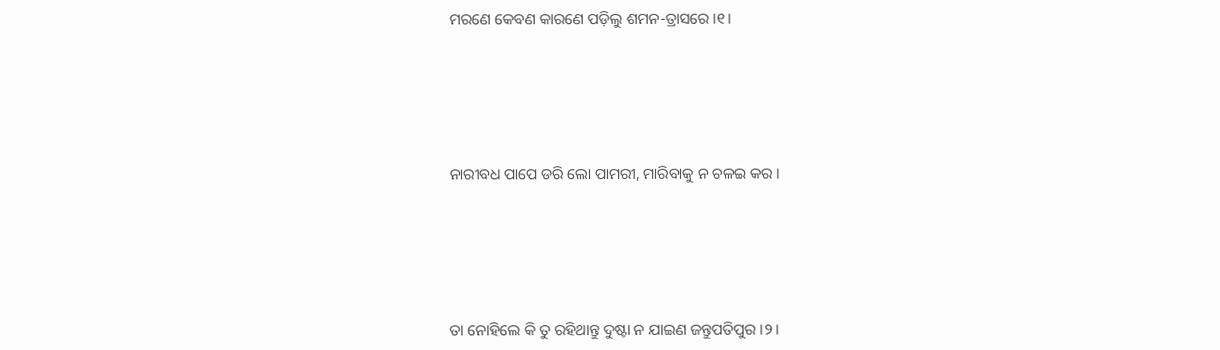ମରଣେ କେବଣ କାରଣେ ପଡ଼ିଲୁ ଶମନ-ତ୍ରାସରେ ।୧।





ନାରୀବଧ ପାପେ ଡରି ଲୋ ପାମରୀ, ମାରିବାକୁ ନ ଚଳଇ କର ।





ତା ନୋହିଲେ କି ତୁ ରହିଥାନ୍ତୁ ଦୁଷ୍ଟା ନ ଯାଇଣ ଜନ୍ତୁପତିପୁର ।୨।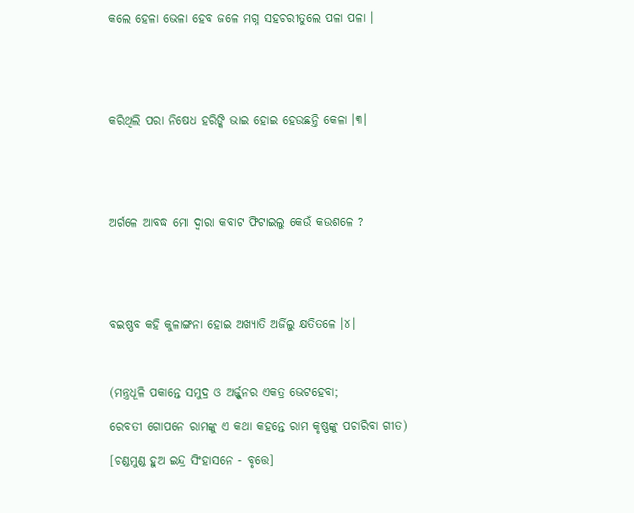କଲେ ହେଳା ଭେଳା ହେବ ଜଳେ ମଗ୍ନ ସହଚରୀତୁଲେ ପଳା ପଳା ।





କରିଥିଲି ପରା ନିଷେଧ ହରିଙ୍କି ଭାଇ ହୋଇ ହେଉଛନ୍ତି କେଳା ।୩।





ଅର୍ଗଳେ ଆବଦ୍ଧ ମୋ ଦ୍ୱାରା କବାଟ ଫିଟାଇଲୁ କେଉଁ କଉଶଳେ ?





ବଇଷ୍ଣବ କହି କୁଳାଙ୍ଗନା ହୋଇ ଅଖ୍ୟାତି ଅର୍ଜିଲୁ କ୍ଷତିତଳେ ।୪।



(ମନ୍ତ୍ରଧୂଳି ପକାନ୍ତେ ସମୁଦ୍ର ଓ ଅର୍ଜ୍ଜୁନର ଏକତ୍ର ଭେଟହେବା;

ରେବତୀ ଗୋପନେ ରାମଙ୍କୁ ଏ କଥା କହନ୍ତେ ରାମ କୃଷ୍ଣଙ୍କୁ ପଚାରିବା ଗୀତ)

[ଚଣ୍ଡମୁଣ୍ଡ ହୁଅ ଇନ୍ଦ୍ର ସିଂହାସନେ - ବୃତ୍ତେ]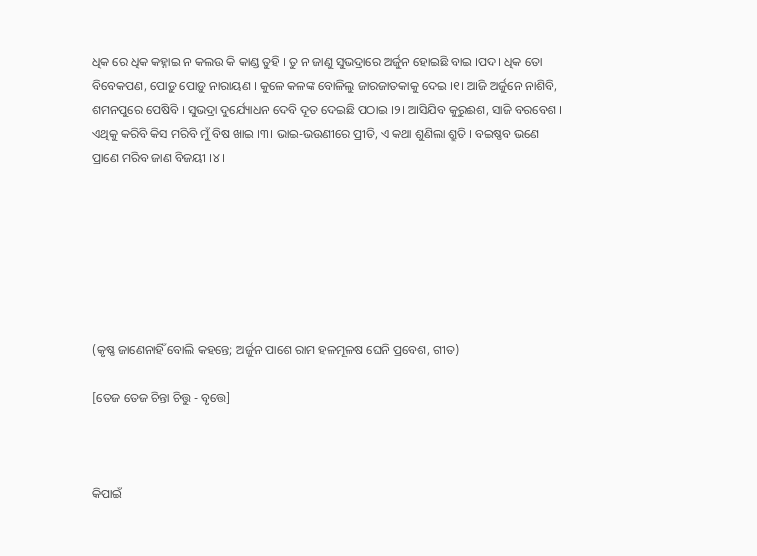ଧିକ ରେ ଧିକ କହ୍ନାଇ ନ କଲଉ କି କାଣ୍ଡ ତୁହି । ତୁ ନ ଜାଣୁ ସୁଭଦ୍ରାରେ ଅର୍ଜୁନ ହୋଇଛି ବାଇ ।ପଦ। ଧିକ ତୋ ବିବେକପଣ, ପୋଡ଼ୁ ପୋଡ଼ୁ ନାରାୟଣ । କୁଳେ କଳଙ୍କ ବୋଳିଲୁ ଜାରଜାତକାକୁ ଦେଇ ।୧। ଆଜି ଅର୍ଜୁନେ ନାଶିବି, ଶମନପୁରେ ପେଷିବି । ସୁଭଦ୍ରା ଦୁର୍ଯ୍ୟୋଧନ ଦେବି ଦୂତ ଦେଇଛି ପଠାଇ ।୨। ଆସିଯିବ କୁରୁଈଶ, ସାଜି ବରବେଶ । ଏଥିକୁ କରିବି କିସ ମରିବି ମୁଁ ବିଷ ଖାଇ ।୩। ଭାଇ-ଭଉଣୀରେ ପ୍ରୀତି, ଏ କଥା ଶୁଣିଲା ଶ୍ରୁତି । ବଇଷ୍ଣବ ଭଣେ ପ୍ରାଣେ ମରିବ ଜାଣ ବିଜୟୀ ।୪।







(କୃଷ୍ଣ ଜାଣେନାହିଁ ବୋଲି କହନ୍ତେ; ଅର୍ଜୁନ ପାଶେ ରାମ ହଳମୂଳଷ ଘେନି ପ୍ରବେଶ, ଗୀତ)

[ତେଜ ତେଜ ଚିନ୍ତା ଚିତ୍ତୁ - ବୃତ୍ତେ]



କିପାଇଁ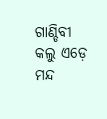ଗାଣ୍ଡିବୀ କଲୁ ଏଡ଼େ ମନ୍ଦ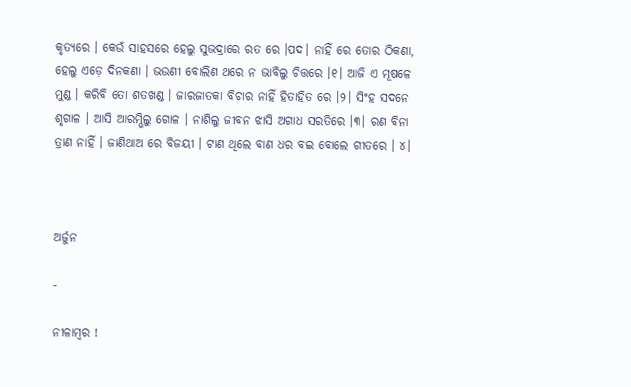କୃତ୍ୟରେ । କେଉଁ ସାହସରେ ହେଲୁ ସୁଭଦ୍ରାରେ ରତ ରେ ।ପଦ। ନାହିଁ ରେ ତୋର ଠିକଣା, ହେଲୁ ଏଡ଼େ ଦିନକଣା । ଭଉଣୀ ବୋଲିଣ ଥରେ ନ ଭାବିଲୁ ଚିତ୍ତରେ ।୧। ଆଜି ଏ ମୂଷଳେ ମୁଣ୍ଡ । କରିବି ତୋ ଶତଖଣ୍ଡ । ଜାରଜାତକା ବିଚାର ନାହିଁ ହିତାହିତ ରେ ।୨। ସିଂହ ସଦନେ ଶୃଗାଳ । ଆସି ଆରମ୍ଭିଲୁ ଗୋଳ । ନାଶିଲୁ ଜୀବନ ଝାସି ଅଗାଧ ସରତିରେ ।୩। ରଣ ବିନା ତ୍ରାଣ ନାହିଁ । ଜାଣିଥାଅ ରେ ବିଜୟୀ । ଟାଣ ଥିଲେ ବାଣ ଧର ବଇ ବୋଲେ ଗୀତରେ । ୪।



ଅର୍ଜୁନ

-

ନୀଳାମ୍ବର !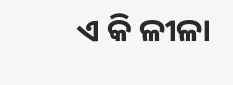ଏ କି ଳୀଳା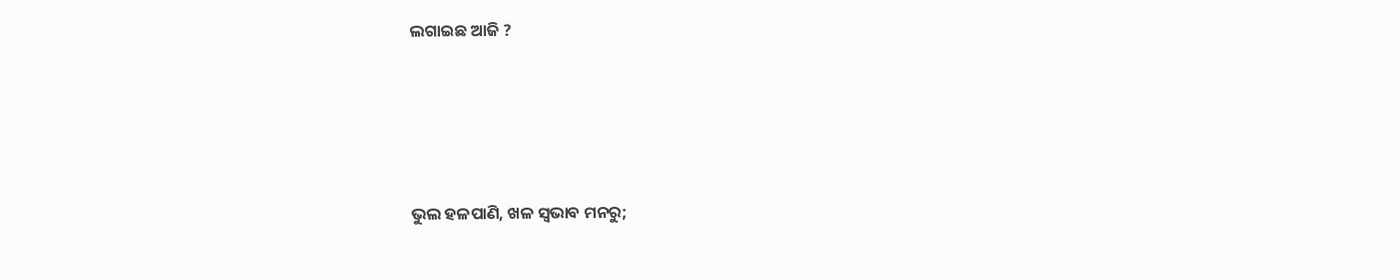ଲଗାଇଛ ଆଜି ?





ଭୁଲ ହଳପାଣି, ଖଳ ସ୍ୱଭାବ ମନରୁ;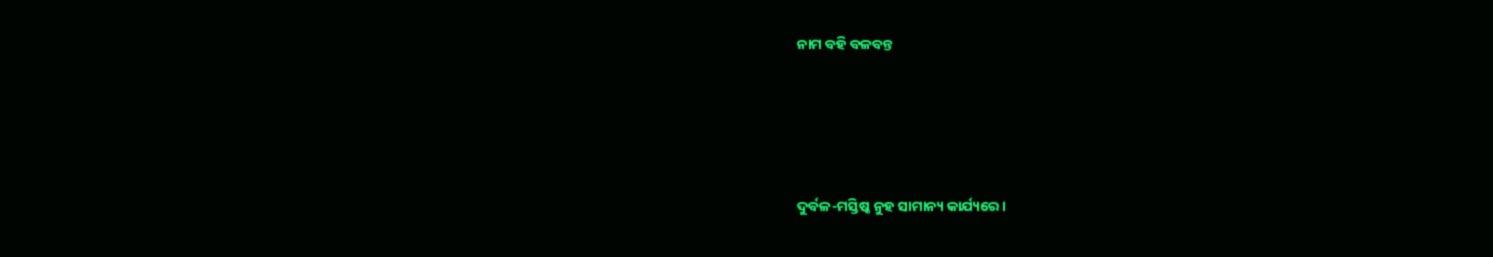ନାମ ବହି ବଳବନ୍ତ





ଦୁର୍ବଳ-ମସ୍ତିଷ୍କ ନୁହ ସାମାନ୍ୟ କାର୍ଯ୍ୟରେ ।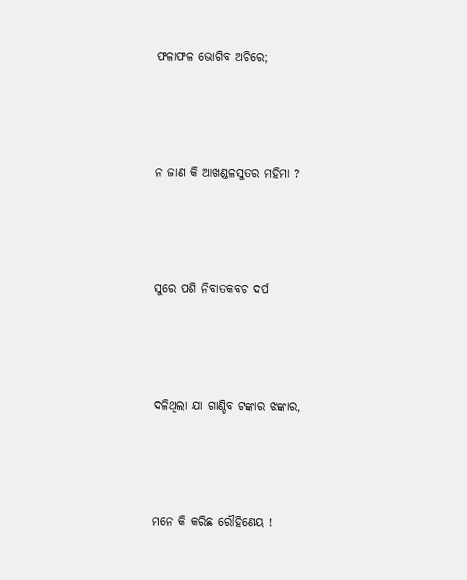ଫଳାଫଳ ଭୋଗିବ ଅଚିରେ;





ନ ଜାଣ କି ଆଖଣ୍ଡଳସୁତର ମହିମା ?





ସୁରେ ପଶି ନିବାତକବଚ ଦର୍ପ





ଦଳିଥିଲା ଯା ଗାଣ୍ଡିବ ଟଙ୍କାର ଝଙ୍କାର,





ମନେ କି କରିଛ ରୌହିଣେୟ !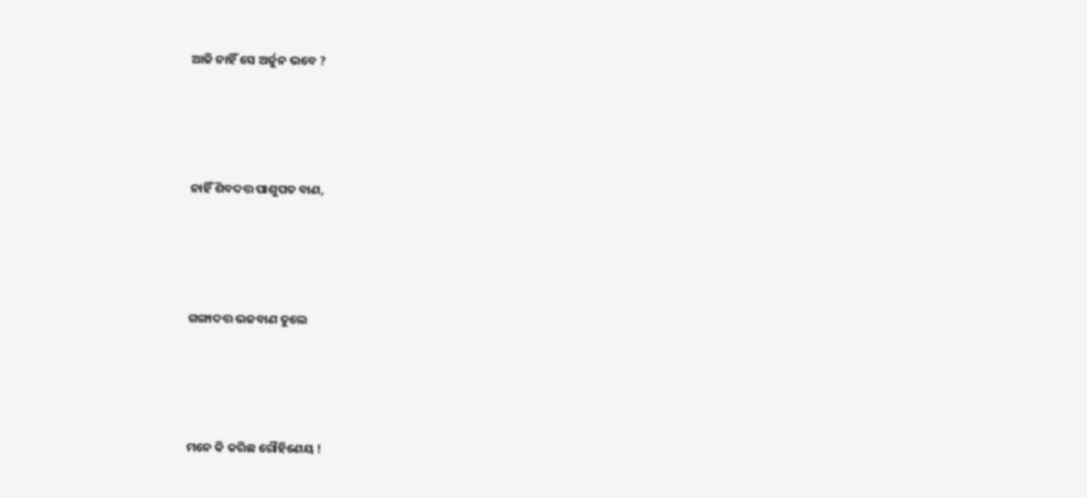ଆଜି ନାହିଁ ସେ ଅର୍ଜୁନ ଭବେ ?





ନାହିଁ ଶିବଦତ୍ତ ପାଶୁପତ ବାଣ,





ଗଙ୍ଗାଦତ୍ତ ଭଜବାଣ ତୁଲେ





ମନେ କି କରିଛ ରୌହିଣେୟ !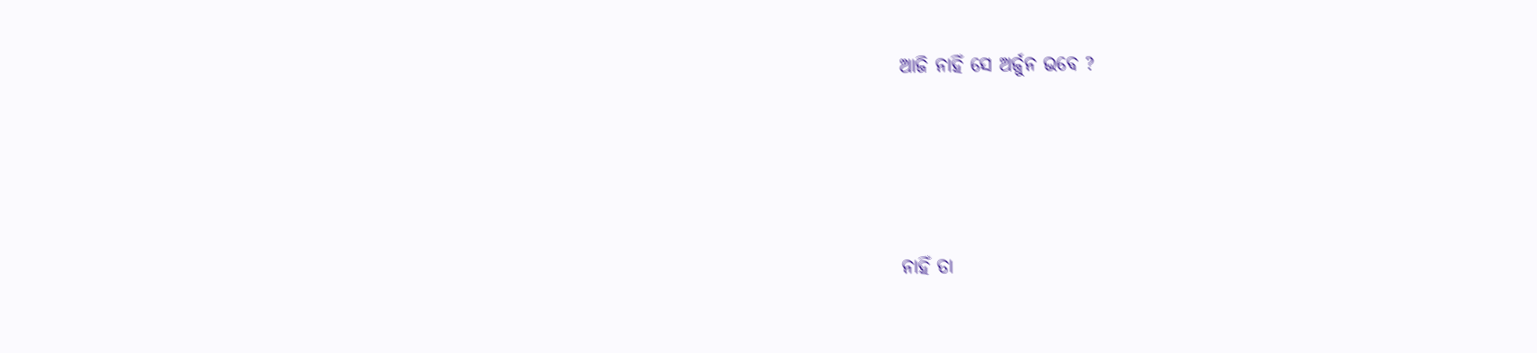ଆଜି ନାହିଁ ସେ ଅର୍ଜୁନ ଭବେ ?





ନାହିଁ ତା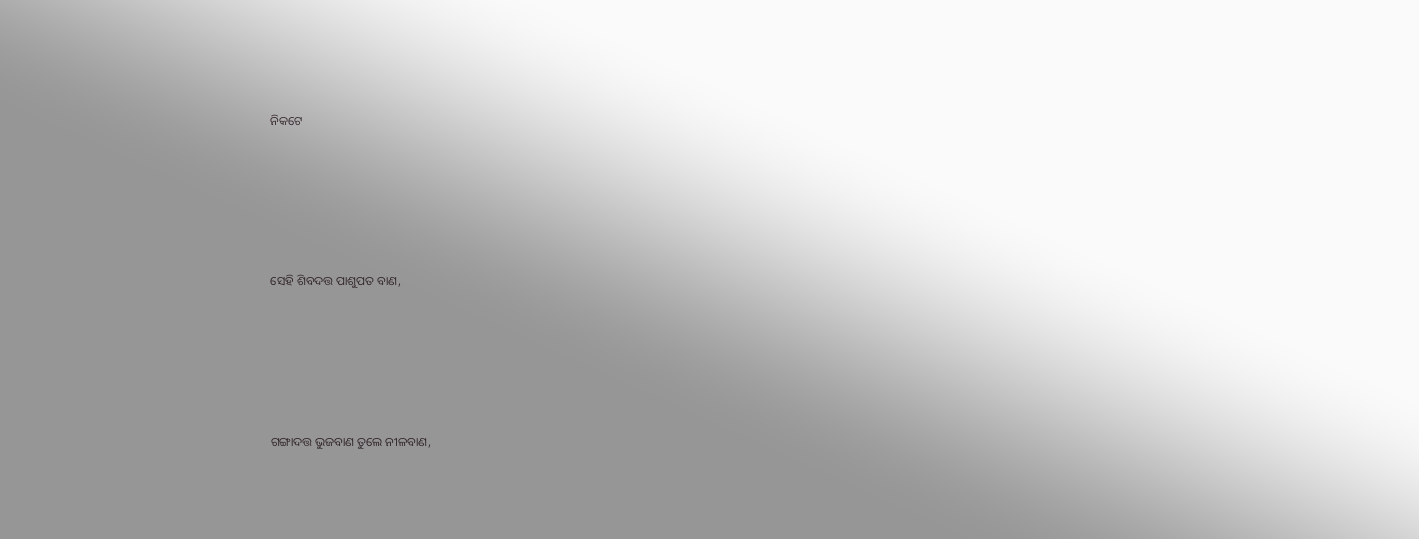ନିକଟେ





ସେହି ଶିବଦତ୍ତ ପାଶୁପତ ବାଣ,





ଗଙ୍ଗାଦତ୍ତ ଭୁଜବାଣ ତୁଲେ ନୀଳବାଣ,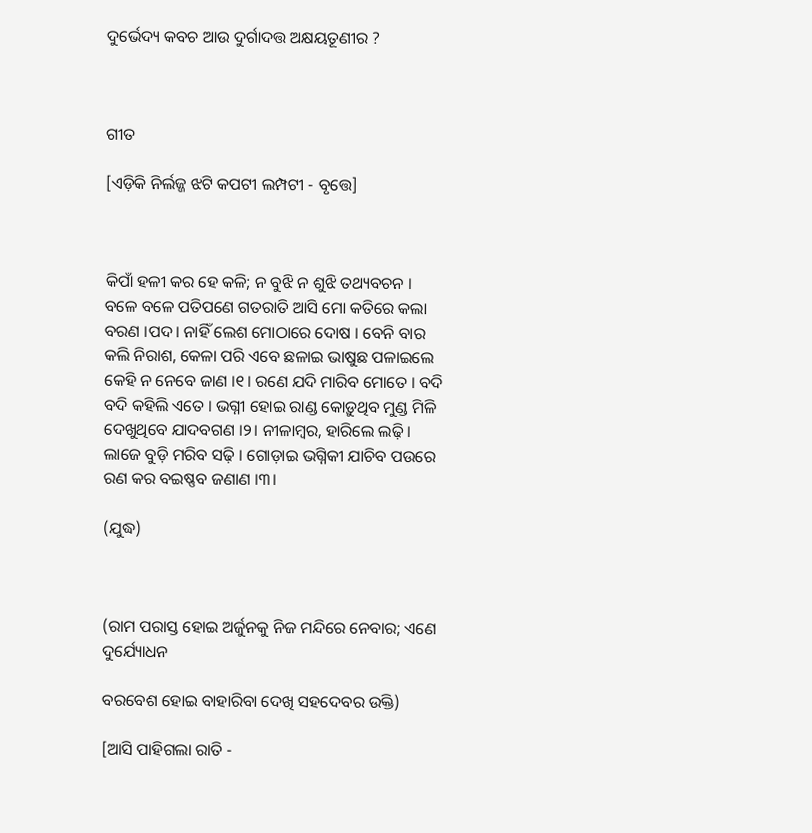ଦୁର୍ଭେଦ୍ୟ କବଚ ଆଉ ଦୁର୍ଗାଦତ୍ତ ଅକ୍ଷୟତୂଣୀର ?



ଗୀତ

[ଏଡ଼ିକି ନିର୍ଲଜ୍ଜ ଝଟି କପଟୀ ଲମ୍ପଟୀ - ବୃତ୍ତେ]



କିପାଁ ହଳୀ କର ହେ କଳି; ନ ବୁଝି ନ ଶୁଝି ତଥ୍ୟବଚନ । ବଳେ ବଳେ ପତିପଣେ ଗତରାତି ଆସି ମୋ କତିରେ କଲା ବରଣ ।ପଦ। ନାହିଁ ଲେଶ ମୋଠାରେ ଦୋଷ । ବେନି ବାର କଲି ନିରାଶ, କେଳା ପରି ଏବେ ଛଳାଇ ଭାଷୁଛ ପଳାଇଲେ କେହି ନ ନେବେ ଜାଣ ।୧। ରଣେ ଯଦି ମାରିବ ମୋତେ । ବଦି ବଦି କହିଲି ଏତେ । ଭଗ୍ନୀ ହୋଇ ରାଣ୍ଡ କୋଡ଼ୁଥିବ ମୁଣ୍ଡ ମିଳି ଦେଖୁଥିବେ ଯାଦବଗଣ ।୨। ନୀଳାମ୍ବର, ହାରିଲେ ଲଢ଼ି । ଲାଜେ ବୁଡ଼ି ମରିବ ସଢ଼ି । ଗୋଡ଼ାଇ ଭଗ୍ନିକୀ ଯାଚିବ ପଉରେ ରଣ କର ବଇଷ୍ଣବ ଜଣାଣ ।୩।

(ଯୁଦ୍ଧ)



(ରାମ ପରାସ୍ତ ହୋଇ ଅର୍ଜୁନକୁ ନିଜ ମନ୍ଦିରେ ନେବାର; ଏଣେ ଦୁର୍ଯ୍ୟୋଧନ

ବରବେଶ ହୋଇ ବାହାରିବା ଦେଖି ସହଦେବର ଉକ୍ତି)

[ଆସି ପାହିଗଲା ରାତି -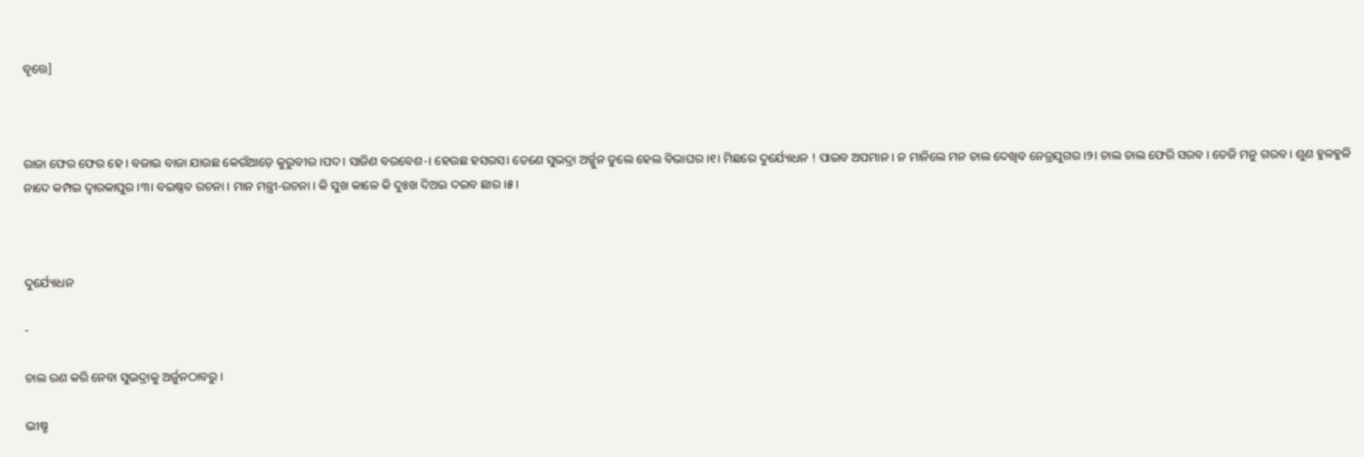ବୃତ୍ତେ]



ରାଜା ଫେର ଫେର ହେ । ବଜାଇ ବାଜା ଯାଉଛ କେଉଁଆଡ଼େ କୁରୁବୀର ।ପଦ। ସାଜିଣ ବରବେଶ-। ହେଉଛ ହସରସ। ତେଣେ ସୁଭଦ୍ରା ଅର୍ଜ୍ଜୁନ ତୁଲେ ହେଲ ବିଭାଘର ।୧। ମିଛରେ ଦୁର୍ଯ୍ୟୋଧନ ! ପାଇବ ଅପମାନ । ନ ମାନିଲେ ମନ ଚାଲ ଦେଖିବ ନେତ୍ରଯୁଗର ।୨। ଚାଲ ଚାଲ ଫେରି ସରବ । ତେଜି ମନୁ ଗରବ । ଶୁଣ ହୁଳହୁଳି ନାଦେ କମ୍ପଇ ଦ୍ୱାରକାପୁର ।୩। ବଇଷ୍ଣବ ରଚନା । ମାନ ମନ୍ତ୍ରୀ-ରଚନା । କି ସୁଖ କାଳେ କି ଦୁଃଖ ଦିଅଇ ଦଇବ ଛାର ।୫।



ଦୁର୍ଯ୍ୟୋଧନ

-

ଚାଲ ରଣ କରି ନେବା ସୁଭଦ୍ରାକୁ ଅର୍ଜୁନଠାବରୁ ।

ଭୀଷ୍ମ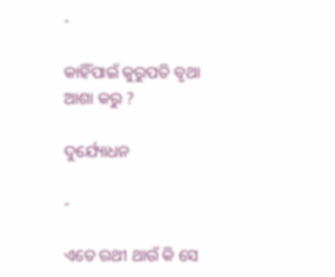-

କାହିଁପାଇଁ କୁରୁପତି ବୃଥା ଆଶା କରୁ ?

ଦୁର୍ଯ୍ୟୋଧନ

-

ଏତେ ରଥୀ ଥାଉଁ କି ସେ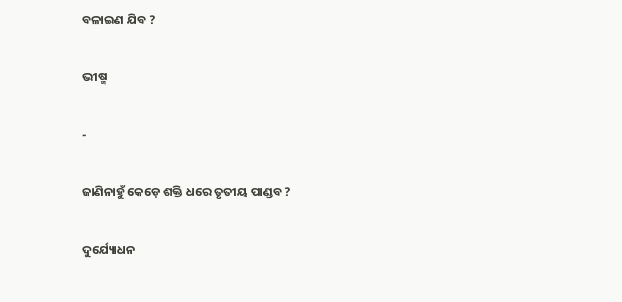ବଳାଇଣ ଯିବ ?

ଭୀଷ୍ମ

-

ଜାଣିନାହୁଁ କେଡ଼େ ଶକ୍ତି ଧରେ ତୃତୀୟ ପାଣ୍ଡବ ?

ଦୁର୍ଯ୍ୟୋଧନ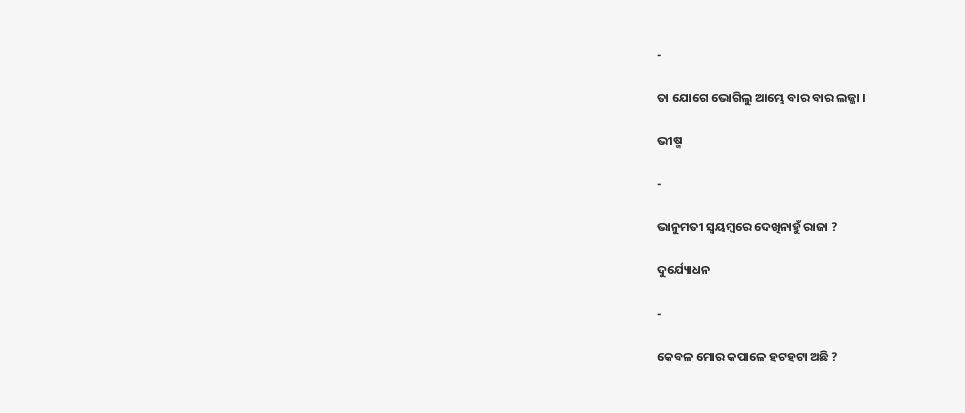-

ତା ଯୋଗେ ଭୋଗିଲୁ ଆମ୍ଭେ ବାର ବାର ଲଜ୍ଜା ।

ଭୀଷ୍ମ

-

ଭାନୁମତୀ ସ୍ୱୟମ୍ବରେ ଦେଖିନାହୁଁ ରାଜା ?

ଦୁର୍ଯ୍ୟୋଧନ

-

କେବଳ ମୋର କପାଳେ ହଟହଟା ଅଛି ?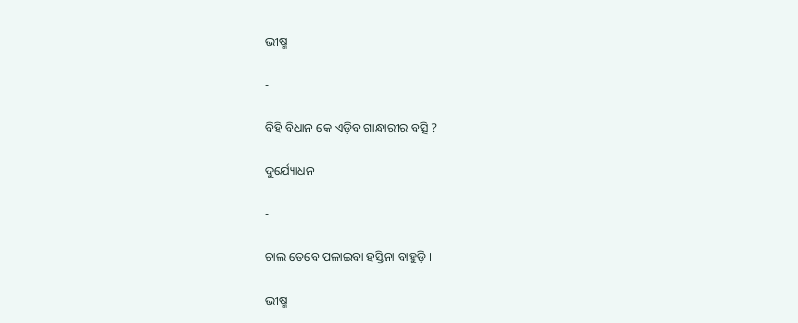ଭୀଷ୍ମ

-

ବିହି ବିଧାନ କେ ଏଡ଼ିବ ଗାନ୍ଧାରୀର ବତ୍ସି ?

ଦୁର୍ଯ୍ୟୋଧନ

-

ଚାଲ ତେବେ ପଳାଇବା ହସ୍ତିନା ବାହୁଡ଼ି ।

ଭୀଷ୍ମ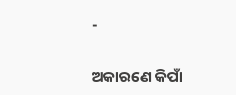-

ଅକାରଣେ କିପାଁ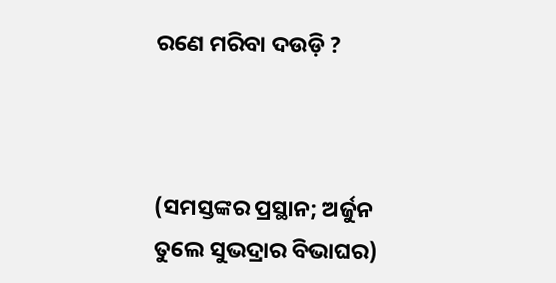ରଣେ ମରିବା ଦଉଡ଼ି ?



(ସମସ୍ତଙ୍କର ପ୍ରସ୍ଥାନ; ଅର୍ଜୁନ ତୁଲେ ସୁଭଦ୍ରାର ବିଭାଘର)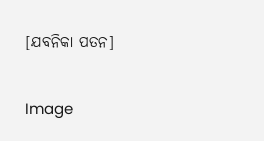[ଯବନିକା ପତନ]

Image